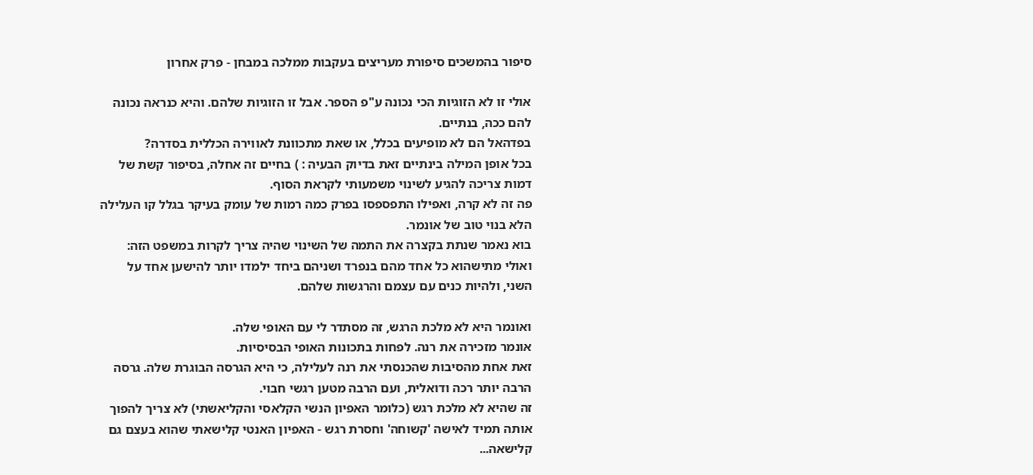סיפור בהמשכים סיפורת מעריצים בעקבות ממלכה במבחן - פרק אחרון

אולי זו לא הזוגיות הכי נכונה ע"פ הספר. אבל זו הזוגיות שלהם. והיא כנראה נכונה להם ככה, בנתיים.
בפדהאל הם לא מופיעים בכלל, או שאת מתכוונת לאווירה הכללית בסדרה?
בכל אופן המילה בינתיים זאת בדיוק הבעיה : ) בחיים זה אחלה, בסיפור קשת של דמות צריכה להגיע לשינוי משמעותי לקראת הסוף.
פה זה לא קרה, ואפילו התפספסו בפרק כמה רמות של עומק בעיקר בגלל קו העלילה הלא בנוי טוב של אונמר.
בוא נאמר שנתת בקצרה את התמה של השינוי שהיה צריך לקרות במשפט הזה:
ואולי מתישהוא כל אחד מהם בנפרד ושניהם ביחד ילמדו יותר להישען אחד על השני, ולהיות כנים עם עצמם והרגשות שלהם.

ואונמר היא לא מלכת הרגש, זה מסתדר לי עם האופי שלה.
אונמר מזכירה את רנה. לפחות בתכונות האופי הבסיסיות.
זאת אחת מהסיבות שהכנסתי את רנה לעלילה, כי היא הגרסה הבוגרת שלה. גרסה הרבה יותר רכה ודואלית, ועם הרבה מטען רגשי חבוי.
זה שהיא לא מלכת רגש (כלומר האפיון הנשי הקלאסי והקליאשתי) לא צריך להפוך אותה תמיד לאישה 'קשוחה' וחסרת רגש - האפיון האנטי קלישאתי שהוא בעצם גם קלישאה...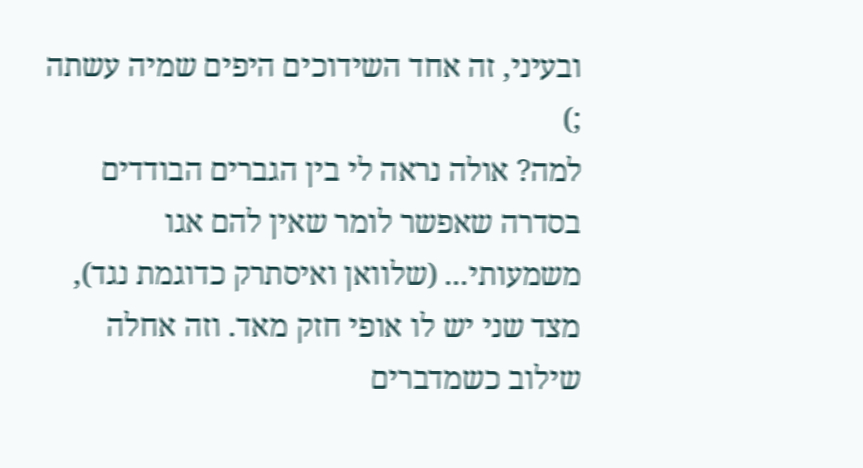ובעיני, זה אחד השידוכים היפים שמיה עשתה ;)
למה? אולה נראה לי בין הגברים הבודדים בסדרה שאפשר לומר שאין להם אגו משמעותי... (שלוואן ואיסתרק כדוגמת נגד), מצד שני יש לו אופי חזק מאד. וזה אחלה שילוב כשמדברים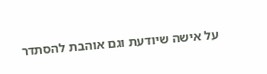על אישה שיודעת וגם אוהבת להסתדר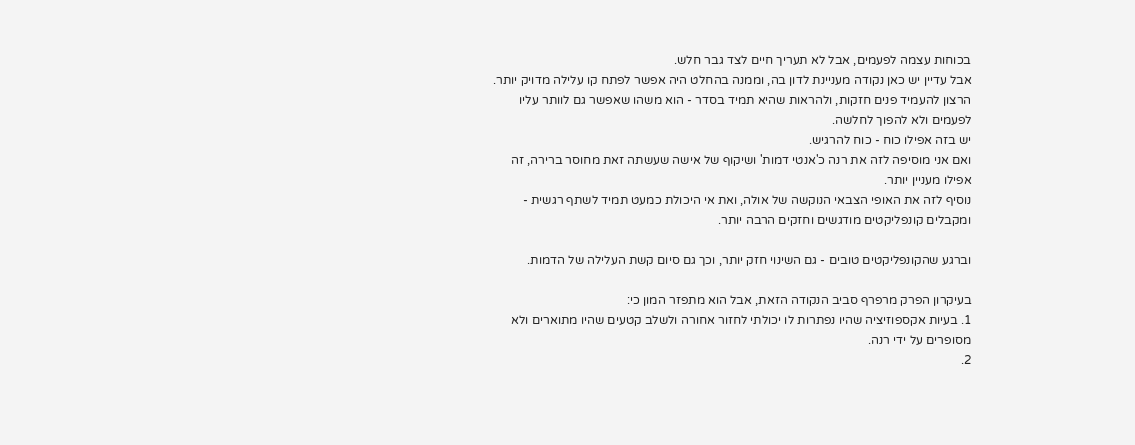בכוחות עצמה לפעמים, אבל לא תעריך חיים לצד גבר חלש.
אבל עדיין יש כאן נקודה מעניינת לדון בה, וממנה בהחלט היה אפשר לפתח קו עלילה מדויק יותר.
הרצון להעמיד פנים חזקות, ולהראות שהיא תמיד בסדר - הוא משהו שאפשר גם לוותר עליו לפעמים ולא להפוך לחלשה.
יש בזה אפילו כוח - כוח להרגיש.
ואם אני מוסיפה לזה את רנה כ'אנטי דמות' ושיקוף של אישה שעשתה זאת מחוסר ברירה, זה אפילו מעניין יותר.
נוסיף לזה את האופי הצבאי הנוקשה של אולה, ואת אי היכולת כמעט תמיד לשתף רגשית - ומקבלים קונפליקטים מודגשים וחזקים הרבה יותר.

וברגע שהקונפליקטים טובים - גם השינוי חזק יותר, וכך גם סיום קשת העלילה של הדמות.

בעיקרון הפרק מרפרף סביב הנקודה הזאת, אבל הוא מתפזר המון כי:
1. בעיות אקספוזיציה שהיו נפתרות לו יכולתי לחזור אחורה ולשלב קטעים שהיו מתוארים ולא מסופרים על ידי רנה.
2.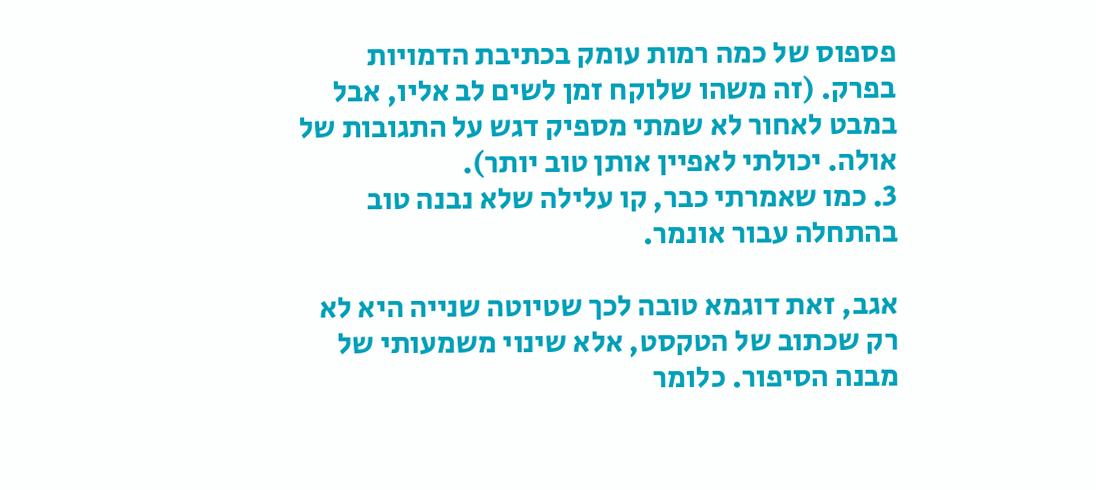פספוס של כמה רמות עומק בכתיבת הדמויות בפרק. (זה משהו שלוקח זמן לשים לב אליו, אבל במבט לאחור לא שמתי מספיק דגש על התגובות של אולה. יכולתי לאפיין אותן טוב יותר).
3. כמו שאמרתי כבר, קו עלילה שלא נבנה טוב בהתחלה עבור אונמר.

אגב, זאת דוגמא טובה לכך שטיוטה שנייה היא לא רק שכתוב של הטקסט, אלא שינוי משמעותי של מבנה הסיפור. כלומר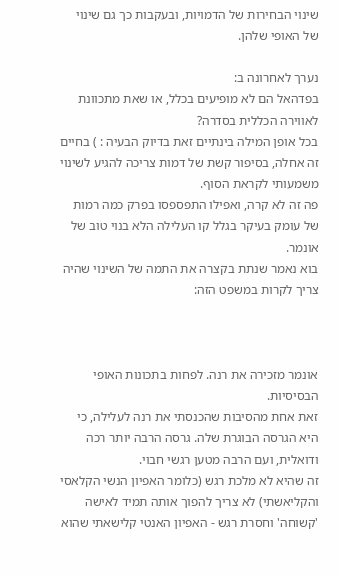שינוי הבחירות של הדמויות, ובעקבות כך גם שינוי של האופי שלהן.

נערך לאחרונה ב:
בפדהאל הם לא מופיעים בכלל, או שאת מתכוונת לאווירה הכללית בסדרה?
בכל אופן המילה בינתיים זאת בדיוק הבעיה : ) בחיים זה אחלה, בסיפור קשת של דמות צריכה להגיע לשינוי משמעותי לקראת הסוף.
פה זה לא קרה, ואפילו התפספסו בפרק כמה רמות של עומק בעיקר בגלל קו העלילה הלא בנוי טוב של אונמר.
בוא נאמר שנתת בקצרה את התמה של השינוי שהיה צריך לקרות במשפט הזה:



אונמר מזכירה את רנה. לפחות בתכונות האופי הבסיסיות.
זאת אחת מהסיבות שהכנסתי את רנה לעלילה, כי היא הגרסה הבוגרת שלה. גרסה הרבה יותר רכה ודואלית, ועם הרבה מטען רגשי חבוי.
זה שהיא לא מלכת רגש (כלומר האפיון הנשי הקלאסי והקליאשתי) לא צריך להפוך אותה תמיד לאישה 'קשוחה' וחסרת רגש - האפיון האנטי קלישאתי שהוא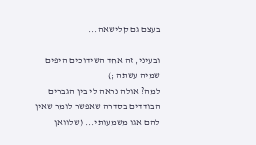בעצם גם קלישאה...

ובעיני, זה אחד השידוכים היפים שמיה עשתה ;)
למה? אולה נראה לי בין הגברים הבודדים בסדרה שאפשר לומר שאין להם אגו משמעותי... (שלוואן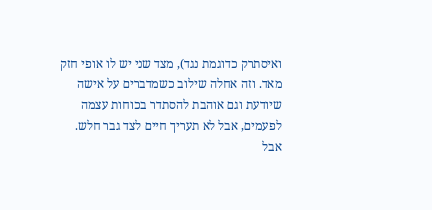ואיסתרק כדוגמת נגד), מצד שני יש לו אופי חזק מאד. וזה אחלה שילוב כשמדברים על אישה שיודעת וגם אוהבת להסתדר בכוחות עצמה לפעמים, אבל לא תעריך חיים לצד גבר חלש.
אבל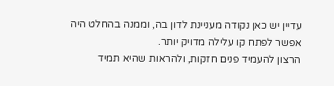עדיין יש כאן נקודה מעניינת לדון בה, וממנה בהחלט היה אפשר לפתח קו עלילה מדויק יותר.
הרצון להעמיד פנים חזקות, ולהראות שהיא תמיד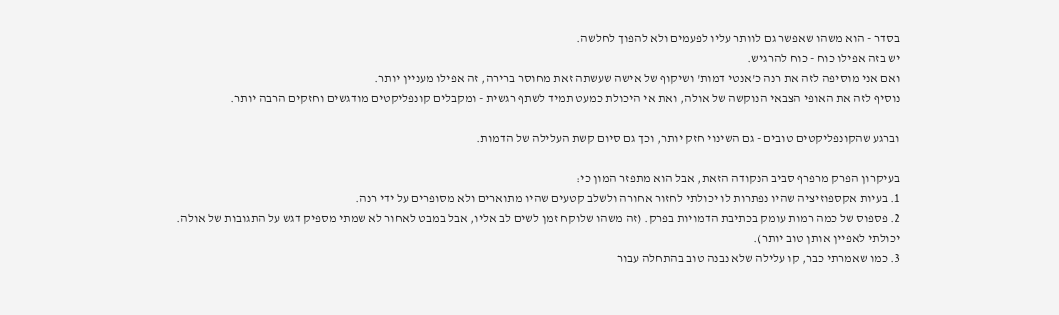בסדר - הוא משהו שאפשר גם לוותר עליו לפעמים ולא להפוך לחלשה.
יש בזה אפילו כוח - כוח להרגיש.
ואם אני מוסיפה לזה את רנה כ'אנטי דמות' ושיקוף של אישה שעשתה זאת מחוסר ברירה, זה אפילו מעניין יותר.
נוסיף לזה את האופי הצבאי הנוקשה של אולה, ואת אי היכולת כמעט תמיד לשתף רגשית - ומקבלים קונפליקטים מודגשים וחזקים הרבה יותר.

וברגע שהקונפליקטים טובים - גם השינוי חזק יותר, וכך גם סיום קשת העלילה של הדמות.

בעיקרון הפרק מרפרף סביב הנקודה הזאת, אבל הוא מתפזר המון כי:
1. בעיות אקספוזיציה שהיו נפתרות לו יכולתי לחזור אחורה ולשלב קטעים שהיו מתוארים ולא מסופרים על ידי רנה.
2. פספוס של כמה רמות עומק בכתיבת הדמויות בפרק. (זה משהו שלוקח זמן לשים לב אליו, אבל במבט לאחור לא שמתי מספיק דגש על התגובות של אולה. יכולתי לאפיין אותן טוב יותר).
3. כמו שאמרתי כבר, קו עלילה שלא נבנה טוב בהתחלה עבור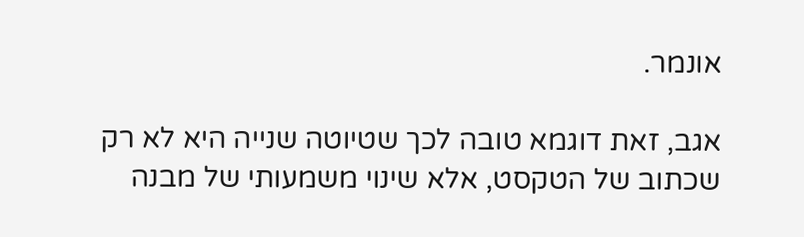אונמר.

אגב, זאת דוגמא טובה לכך שטיוטה שנייה היא לא רק שכתוב של הטקסט, אלא שינוי משמעותי של מבנה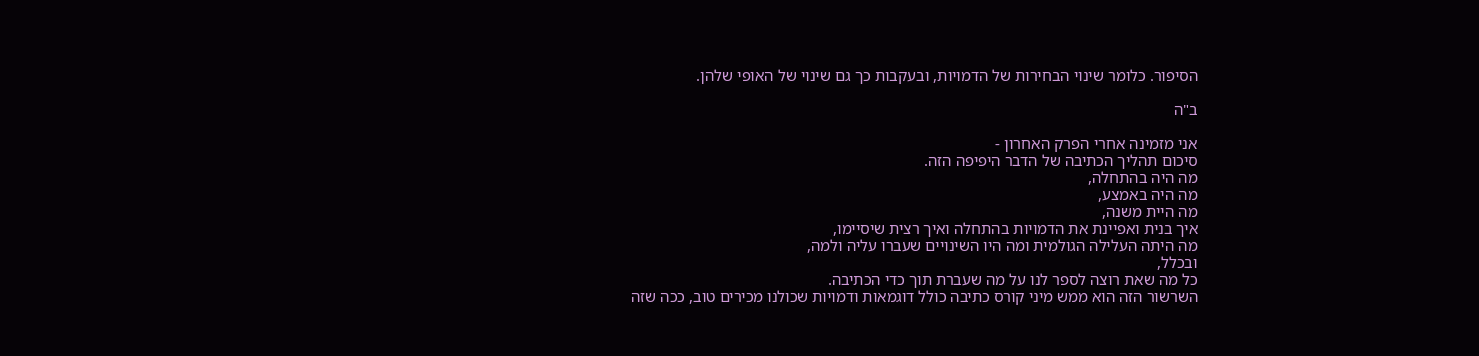הסיפור. כלומר שינוי הבחירות של הדמויות, ובעקבות כך גם שינוי של האופי שלהן.

ב"ה

אני מזמינה אחרי הפרק האחרון -
סיכום תהליך הכתיבה של הדבר היפיפה הזה.
מה היה בהתחלה,
מה היה באמצע,
מה היית משנה,
איך בנית ואפיינת את הדמויות בהתחלה ואיך רצית שיסיימו,
מה היתה העלילה הגולמית ומה היו השינויים שעברו עליה ולמה,
ובכלל,
כל מה שאת רוצה לספר לנו על מה שעברת תוך כדי הכתיבה.
השרשור הזה הוא ממש מיני קורס כתיבה כולל דוגמאות ודמויות שכולנו מכירים טוב, ככה שזה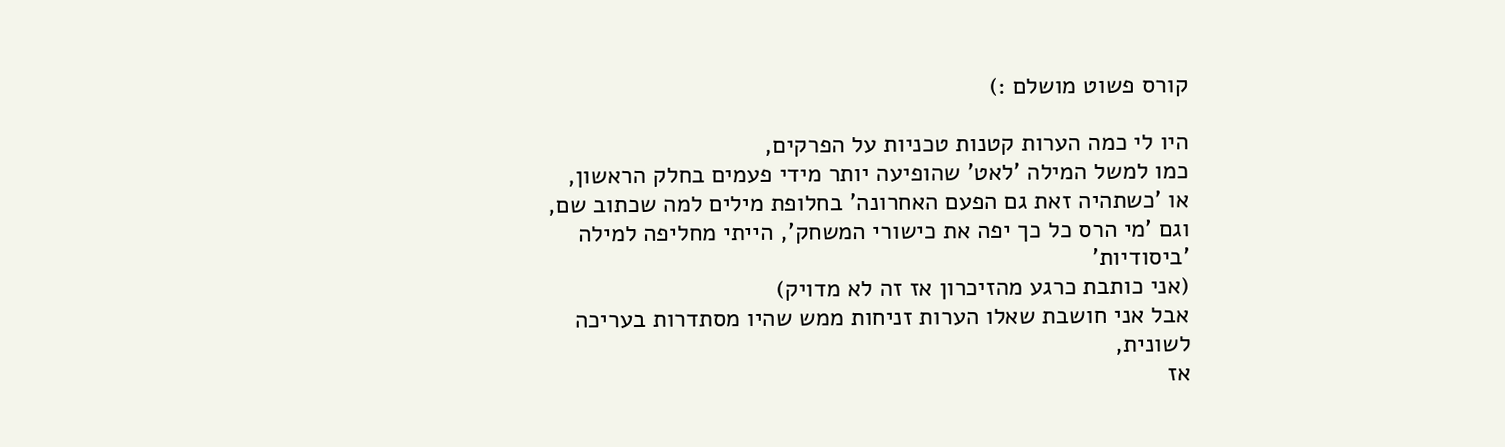קורס פשוט מושלם :)

היו לי כמה הערות קטנות טכניות על הפרקים,
כמו למשל המילה 'לאט' שהופיעה יותר מידי פעמים בחלק הראשון,
או 'כשתהיה זאת גם הפעם האחרונה' בחלופת מילים למה שכתוב שם,
וגם 'מי הרס כל כך יפה את כישורי המשחק', הייתי מחליפה למילה 'ביסודיות'
(אני כותבת כרגע מהזיכרון אז זה לא מדויק)
אבל אני חושבת שאלו הערות זניחות ממש שהיו מסתדרות בעריכה לשונית,
אז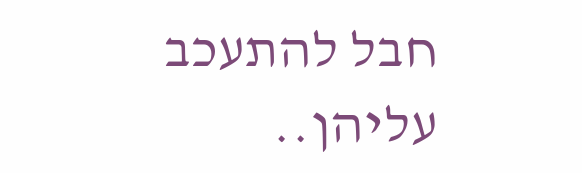חבל להתעכב עליהן..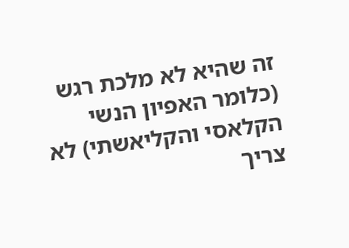זה שהיא לא מלכת רגש (כלומר האפיון הנשי הקלאסי והקליאשתי) לא צריך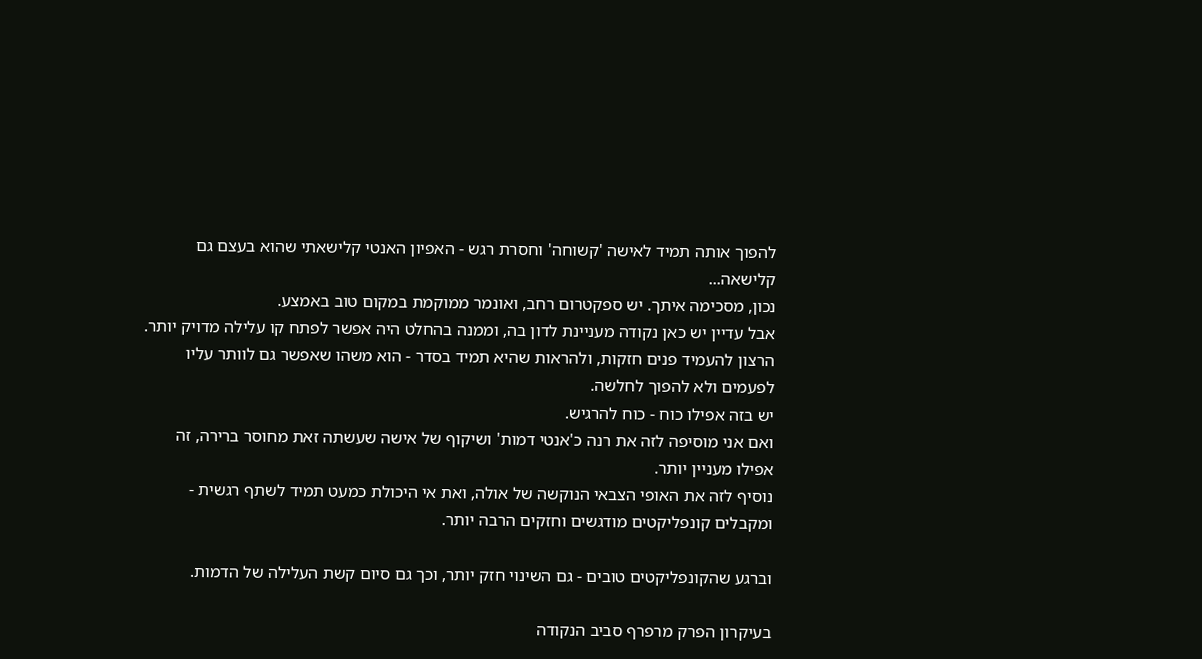להפוך אותה תמיד לאישה 'קשוחה' וחסרת רגש - האפיון האנטי קלישאתי שהוא בעצם גם קלישאה...
נכון, מסכימה איתך. יש ספקטרום רחב, ואונמר ממוקמת במקום טוב באמצע.
אבל עדיין יש כאן נקודה מעניינת לדון בה, וממנה בהחלט היה אפשר לפתח קו עלילה מדויק יותר.
הרצון להעמיד פנים חזקות, ולהראות שהיא תמיד בסדר - הוא משהו שאפשר גם לוותר עליו לפעמים ולא להפוך לחלשה.
יש בזה אפילו כוח - כוח להרגיש.
ואם אני מוסיפה לזה את רנה כ'אנטי דמות' ושיקוף של אישה שעשתה זאת מחוסר ברירה, זה אפילו מעניין יותר.
נוסיף לזה את האופי הצבאי הנוקשה של אולה, ואת אי היכולת כמעט תמיד לשתף רגשית - ומקבלים קונפליקטים מודגשים וחזקים הרבה יותר.

וברגע שהקונפליקטים טובים - גם השינוי חזק יותר, וכך גם סיום קשת העלילה של הדמות.

בעיקרון הפרק מרפרף סביב הנקודה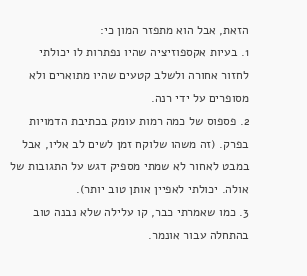הזאת, אבל הוא מתפזר המון כי:
1. בעיות אקספוזיציה שהיו נפתרות לו יכולתי לחזור אחורה ולשלב קטעים שהיו מתוארים ולא מסופרים על ידי רנה.
2. פספוס של כמה רמות עומק בכתיבת הדמויות בפרק. (זה משהו שלוקח זמן לשים לב אליו, אבל במבט לאחור לא שמתי מספיק דגש על התגובות של אולה. יכולתי לאפיין אותן טוב יותר).
3. כמו שאמרתי כבר, קו עלילה שלא נבנה טוב בהתחלה עבור אונמר.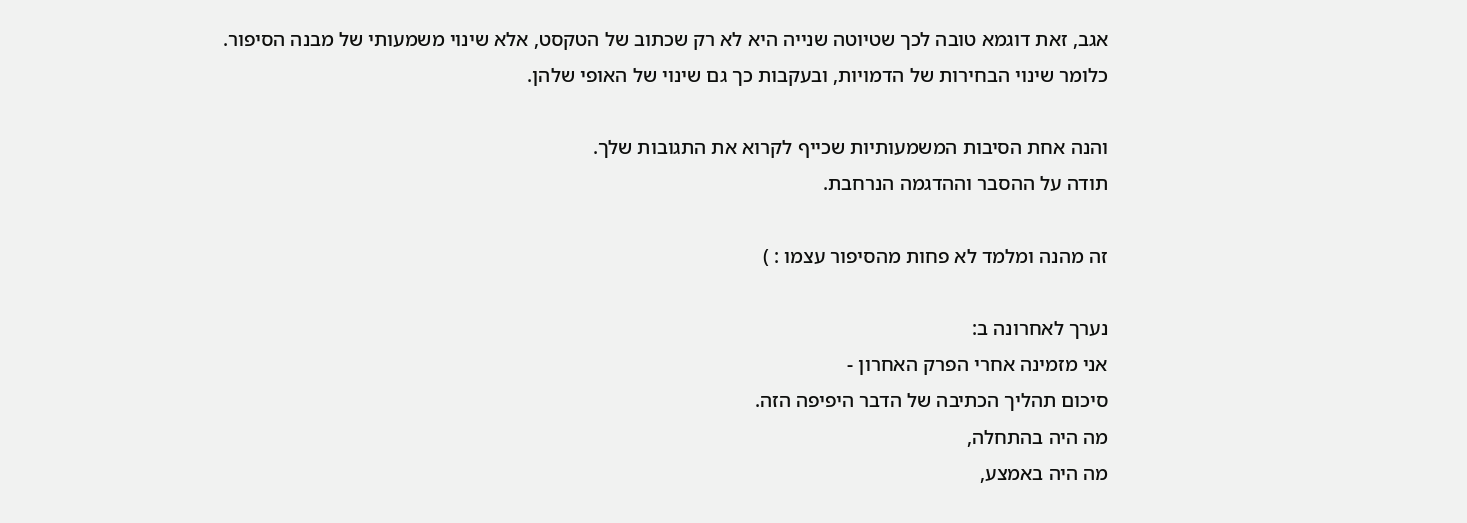אגב, זאת דוגמא טובה לכך שטיוטה שנייה היא לא רק שכתוב של הטקסט, אלא שינוי משמעותי של מבנה הסיפור. כלומר שינוי הבחירות של הדמויות, ובעקבות כך גם שינוי של האופי שלהן.

והנה אחת הסיבות המשמעותיות שכייף לקרוא את התגובות שלך.
תודה על ההסבר וההדגמה הנרחבת.

זה מהנה ומלמד לא פחות מהסיפור עצמו : )

נערך לאחרונה ב:
אני מזמינה אחרי הפרק האחרון -
סיכום תהליך הכתיבה של הדבר היפיפה הזה.
מה היה בהתחלה,
מה היה באמצע,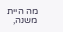מה היית משנה,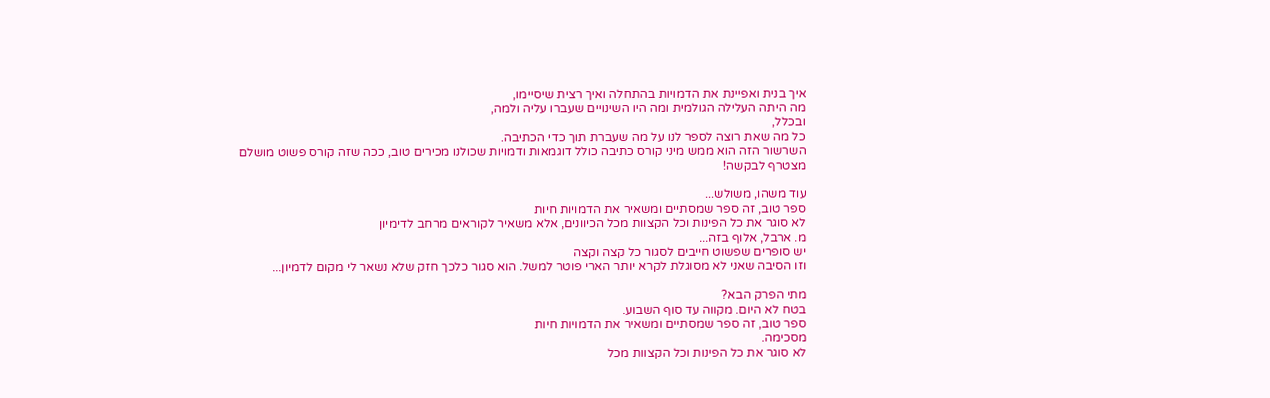איך בנית ואפיינת את הדמויות בהתחלה ואיך רצית שיסיימו,
מה היתה העלילה הגולמית ומה היו השינויים שעברו עליה ולמה,
ובכלל,
כל מה שאת רוצה לספר לנו על מה שעברת תוך כדי הכתיבה.
השרשור הזה הוא ממש מיני קורס כתיבה כולל דוגמאות ודמויות שכולנו מכירים טוב, ככה שזה קורס פשוט מושלם
מצטרף לבקשה!

עוד משהו, משולש...
ספר טוב, זה ספר שמסתיים ומשאיר את הדמויות חיות
לא סוגר את כל הפינות וכל הקצוות מכל הכיוונים, אלא משאיר לקוראים מרחב לדימיון
מ. ארבל, אלוף בזה...
יש סופרים שפשוט חייבים לסגור כל קצה וקצה
וזו הסיבה שאני לא מסוגלת לקרא יותר הארי פוטר למשל. הוא סגור כלכך חזק שלא נשאר לי מקום לדמיון...

מתי הפרק הבא?
בטח לא היום. מקווה עד סוף השבוע.
ספר טוב, זה ספר שמסתיים ומשאיר את הדמויות חיות
מסכימה.
לא סוגר את כל הפינות וכל הקצוות מכל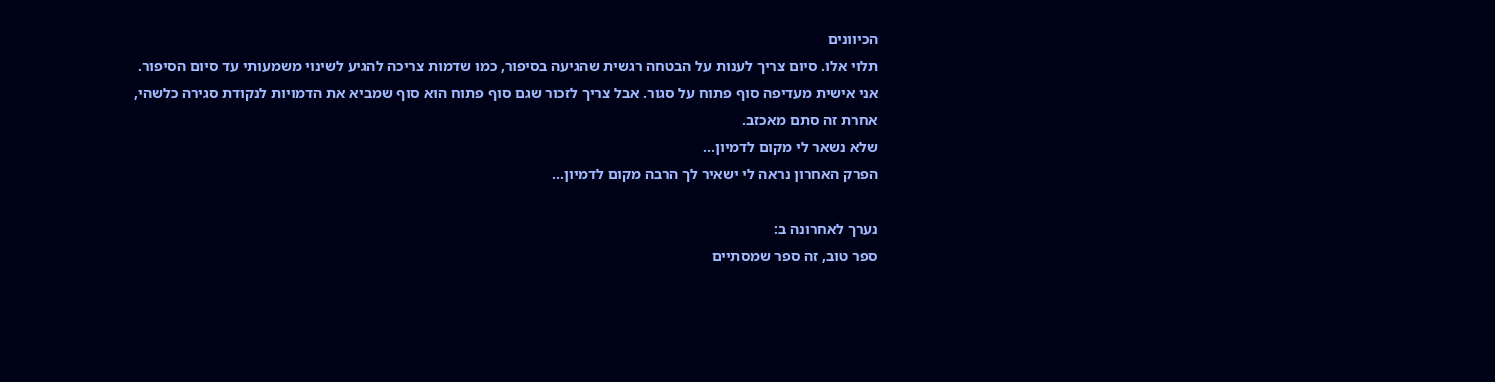הכיוונים
תלוי אלו. סיום צריך לענות על הבטחה רגשית שהגיעה בסיפור, כמו שדמות צריכה להגיע לשינוי משמעותי עד סיום הסיפור.
אני אישית מעדיפה סוף פתוח על סגור. אבל צריך לזכור שגם סוף פתוח הוא סוף שמביא את הדמויות לנקודת סגירה כלשהי, אחרת זה סתם מאכזב.
שלא נשאר לי מקום לדמיון...
הפרק האחרון נראה לי ישאיר לך הרבה מקום לדמיון...

נערך לאחרונה ב:
ספר טוב, זה ספר שמסתיים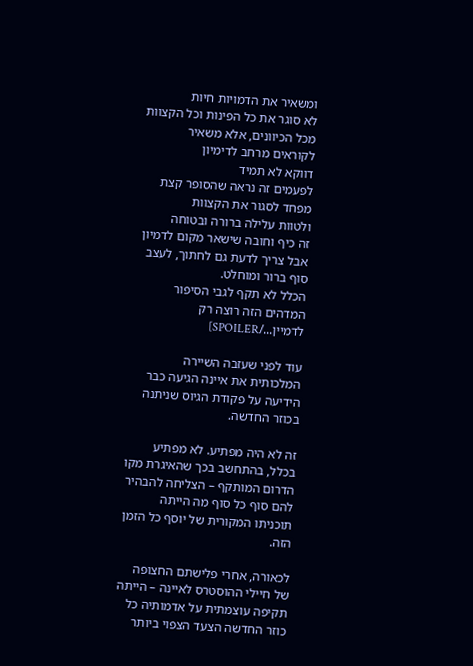ומשאיר את הדמויות חיות
לא סוגר את כל הפינות וכל הקצוות מכל הכיוונים, אלא משאיר לקוראים מרחב לדימיון
דווקא לא תמיד
לפעמים זה נראה שהסופר קצת מפחד לסגור את הקצוות
ולטוות עלילה ברורה ובטוחה
זה כיף וחובה שישאר מקום לדמיון
אבל צריך לדעת גם לחתוך, לעצב סוף ברור ומוחלט.
הכלל לא תקף לגבי הסיפור המדהים הזה רוצה רק לדמיין.../SPOILER]

עוד לפני שעזבה השיירה המלכותית את איינה הגיעה כבר הידיעה על פקודת הגיוס שניתנה בכוזר החדשה.

זה לא היה מפתיע. לא מפתיע בכלל, בהתחשב בכך שהאיגרת מקו הדרום המותקף – הצליחה להבהיר להם סוף כל סוף מה הייתה תוכניתו המקורית של יוסף כל הזמן הזה.

לכאורה, אחרי פלישתם החצופה של חיילי ההוסטרס לאיינה – הייתה תקיפה עוצמתית על אדמותיה כל כוזר החדשה הצעד הצפוי ביותר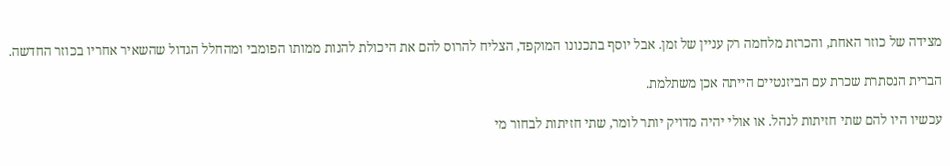מצידה של כוזר האחת, והכרזת מלחמה רק עניין של זמן. אבל יוסף בתכנונו המוקפד, הצליח להרוס להם את היכולת להנות ממותו הפומבי ומהחלל הגדול שהשאיר אחריו בכוזר החדשה.

הברית הנסתרת שכרת עם הביזנטיים הייתה אכן משתלמת.

עכשיו היו להם שתי חזיתות לנהל. או אולי יהיה מדויק יותר לומר, שתי חזיתות לבחור מי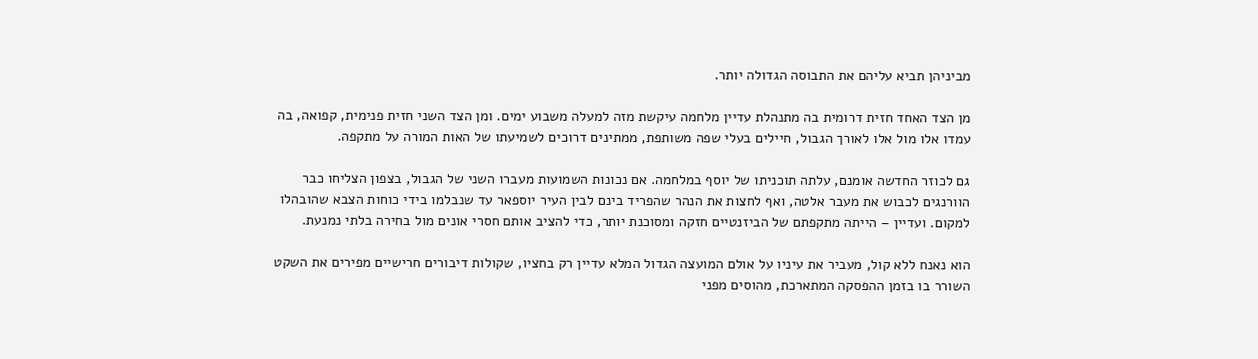מביניהן תביא עליהם את התבוסה הגדולה יותר.

מן הצד האחד חזית דרומית בה מתנהלת עדיין מלחמה עיקשת מזה למעלה משבוע ימים. ומן הצד השני חזית פנימית, קפואה, בה עמדו אלו מול אלו לאורך הגבול, חיילים בעלי שפה משותפת, ממתינים דרוכים לשמיעתו של האות המורה על מתקפה.

גם לכוזר החדשה אומנם, עלתה תוכניתו של יוסף במלחמה. אם נכונות השמועות מעברו השני של הגבול, בצפון הצליחו כבר הוורנגים לכבוש את מעבר אלטה, ואף לחצות את הנהר שהפריד בינם לבין העיר יוספאר עד שנבלמו בידי כוחות הצבא שהובהלו למקום. ועדיין – הייתה מתקפתם של הביזנטיים חזקה ומסוכנת יותר, כדי להציב אותם חסרי אונים מול בחירה בלתי נמנעת.

הוא נאנח ללא קול, מעביר את עיניו על אולם המועצה הגדול המלא עדיין רק בחציו, שקולות דיבורים חרישיים מפירים את השקט השורר בו בזמן ההפסקה המתארכת, מהוסים מפני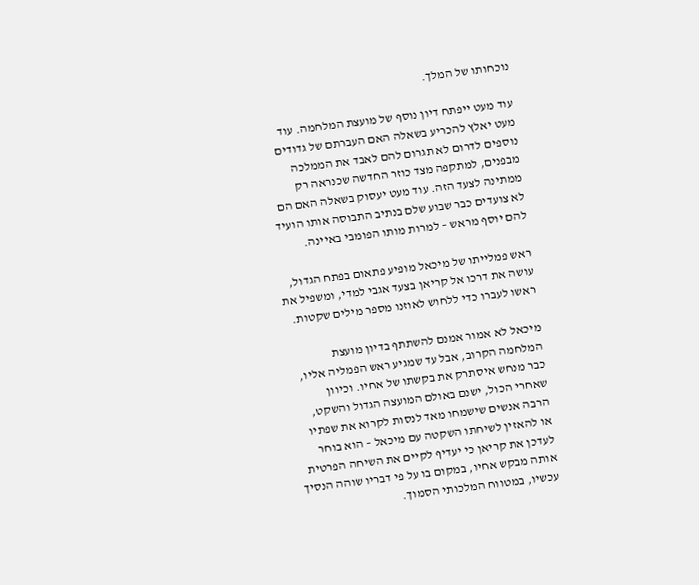נוכחותו של המלך.

עוד מעט ייפתח דיון נוסף של מועצת המלחמה. עוד מעט יאלץ להכריע בשאלה האם העברתם של גדודים נוספים לדרום לא תגרום להם לאבד את הממלכה מבפנים, למתקפה מצד כוזר החדשה שכנראה רק ממתינה לצעד הזה. עוד מעט יעסוק בשאלה האם הם לא צועדים כבר שבוע שלם בנתיב התבוסה אותו הועיד להם יוסף מראש – למרות מותו הפומבי באיינה.

ראש פמלייתו של מיכאל מופיע פתאום בפתח הגדול, עושה את דרכו אל קריאן בצעד אגבי למדי, ומשפיל את ראשו לעברו כדי ללחוש לאוזנו מספר מילים שקטות.

מיכאל לא אמור אמנם להשתתף בדיון מועצת המלחמה הקרוב, אבל עד שמגיע ראש הפמליה אליו, כבר מנחש איסתרק את בקשתו של אחיו. וכיוון שאחרי הכול, ישנם באולם המועצה הגדול והשקט, הרבה אנשים שישמחו מאד לנסות לקרוא את שפתיו או להאזין לשיחתו השקטה עם מיכאל – הוא בוחר לעדכן את קריאן כי יעדיף לקיים את השיחה הפרטית אותה מבקש אחיו, במקום בו על פי דבריו שוהה הנסיך עכשיו, במטווח המלכותי הסמוך.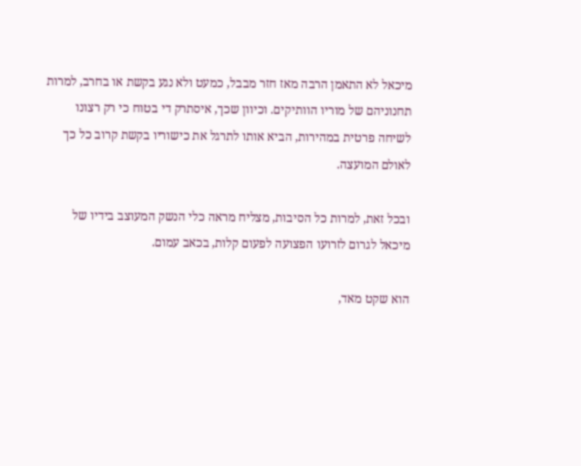מיכאל לא התאמן הרבה מאז חזר מבבל, כמעט ולא נגע בקשת או בחרב, למרות תחנוניהם של מוריו הוותיקים. וכיוון שכך, איסתרק די בטוח כי רק רצונו לשיחה פרטית במהירות, הביא אותו לתרגל את כישוריו בקשת קרוב כל כך לאולם המועצה.

ובכל זאת, למרות כל הסיבות, מצליח מראה כלי הנשק המעוצב בידיו של מיכאל לגרום לזרועו הפצועה לפעום קלות, בכאב עמום.

הוא שקט מאד,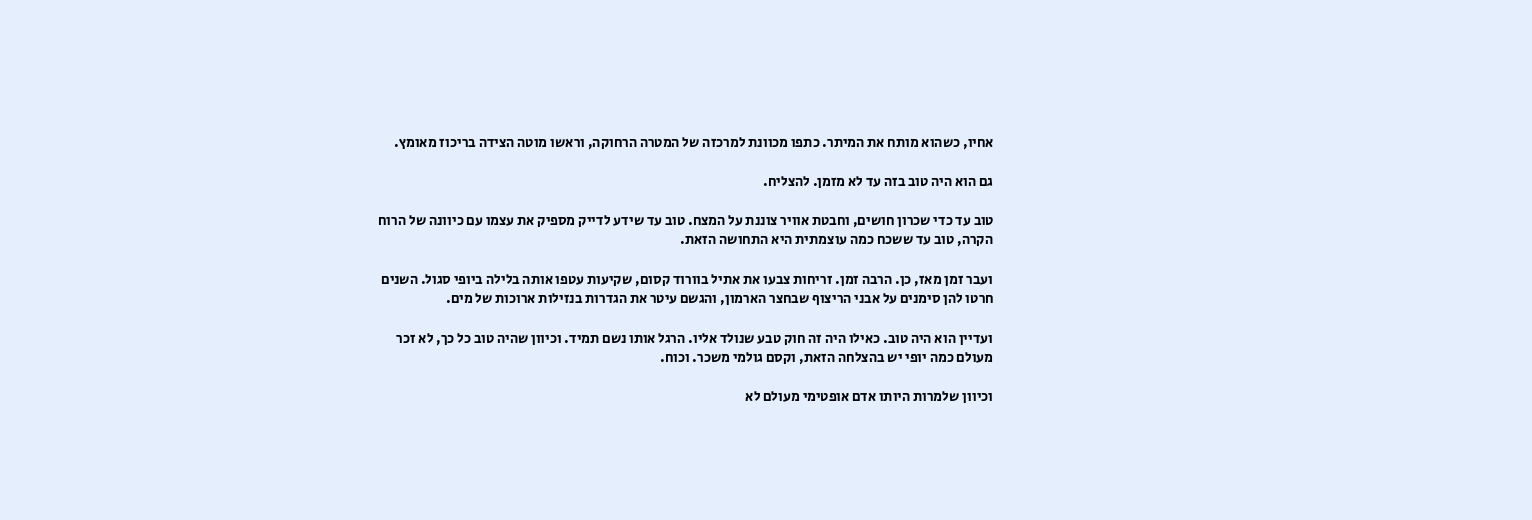אחיו, כשהוא מותח את המיתר. כתפו מכוונת למרכזה של המטרה הרחוקה, וראשו מוטה הצידה בריכוז מאומץ.

גם הוא היה טוב בזה עד לא מזמן. להצליח.

טוב עד כדי שכרון חושים, וחבטת אוויר צוננת על המצח. טוב עד שידע לדייק מספיק את עצמו עם כיוונה של הרוח הקרה, טוב עד ששכח כמה עוצמתית היא התחושה הזאת.

ועבר זמן מאז, כן. הרבה זמן. זריחות צבעו את אתיל בוורוד קסום, שקיעות עטפו אותה בלילה ביופי סגול. השנים חרטו להן סימנים על אבני הריצוף שבחצר הארמון, והגשם עיטר את הגדרות בנזילות ארוכות של מים.

ועדיין הוא היה טוב. כאילו היה זה חוק טבע שנולד אליו. הרגל אותו נשם תמיד. וכיוון שהיה טוב כל כך, לא זכר מעולם כמה יופי יש בהצלחה הזאת, וקסם גולמי משכר. וכוח.

וכיוון שלמרות היותו אדם אופטימי מעולם לא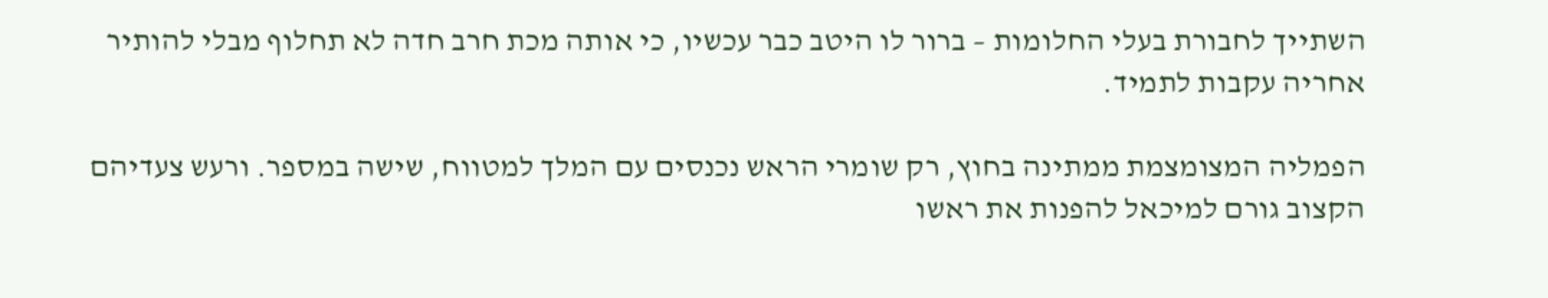השתייך לחבורת בעלי החלומות – ברור לו היטב כבר עכשיו, כי אותה מכת חרב חדה לא תחלוף מבלי להותיר אחריה עקבות לתמיד.

הפמליה המצומצמת ממתינה בחוץ, רק שומרי הראש נכנסים עם המלך למטווח, שישה במספר. ורעש צעדיהם הקצוב גורם למיכאל להפנות את ראשו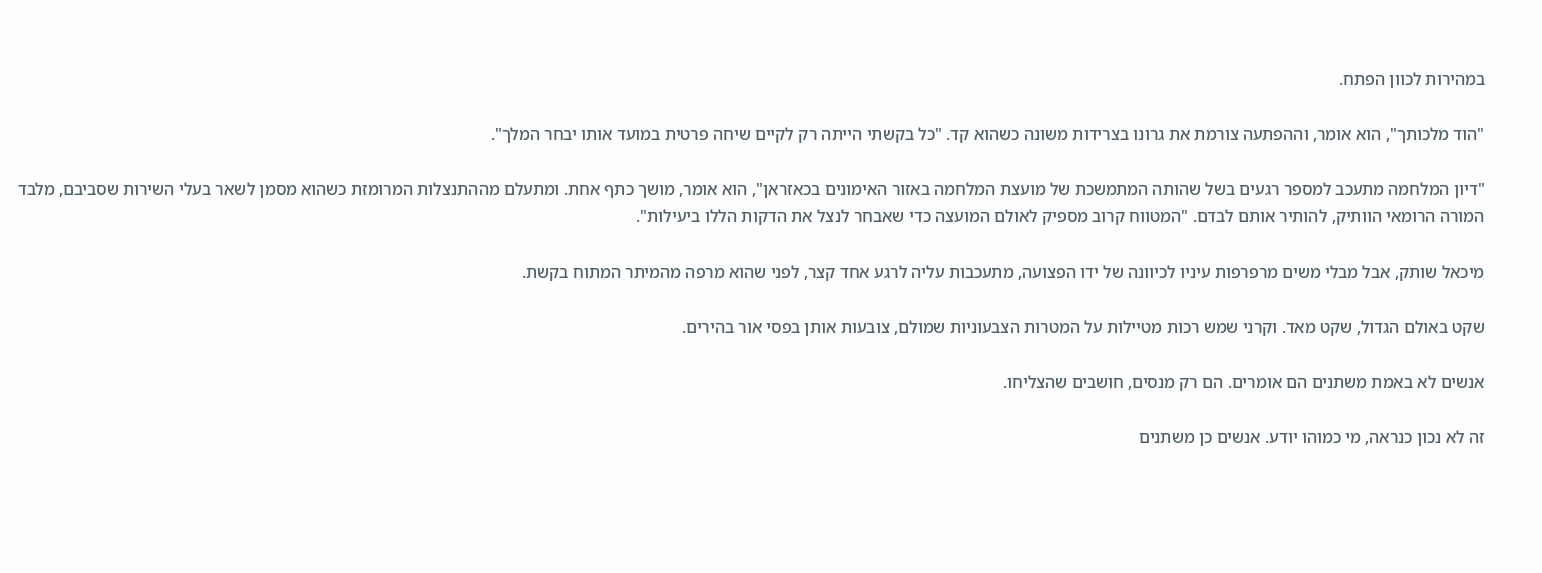במהירות לכוון הפתח.

"הוד מלכותך", הוא אומר, וההפתעה צורמת את גרונו בצרידות משונה כשהוא קד. "כל בקשתי הייתה רק לקיים שיחה פרטית במועד אותו יבחר המלך".

"דיון המלחמה מתעכב למספר רגעים בשל שהותה המתמשכת של מועצת המלחמה באזור האימונים בכאזראן", הוא אומר, מושך כתף אחת. ומתעלם מההתנצלות המרומזת כשהוא מסמן לשאר בעלי השירות שסביבם, מלבד המורה הרומאי הוותיק, להותיר אותם לבדם. "המטווח קרוב מספיק לאולם המועצה כדי שאבחר לנצל את הדקות הללו ביעילות".

מיכאל שותק, אבל מבלי משים מרפרפות עיניו לכיוונה של ידו הפצועה, מתעכבות עליה לרגע אחד קצר, לפני שהוא מרפה מהמיתר המתוח בקשת.

שקט באולם הגדול, שקט מאד. וקרני שמש רכות מטיילות על המטרות הצבעוניות שמולם, צובעות אותן בפסי אור בהירים.

אנשים לא באמת משתנים הם אומרים. הם רק מנסים, חושבים שהצליחו.

זה לא נכון כנראה, מי כמוהו יודע. אנשים כן משתנים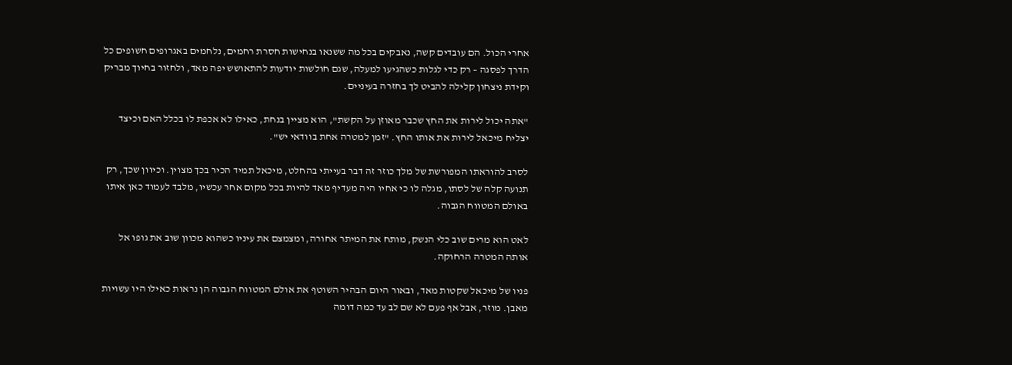אחרי הכול. הם עובדים קשה, נאבקים בכל מה ששנאו בנחישות חסרת רחמים, נלחמים באגרופים חשופים כל הדרך לפסגה – רק כדי לגלות כשהגיעו למעלה, שגם חולשות יודעות להתאושש יפה מאד, ולחזור בחיוך מבריק וקידת ניצחון קלילה להביט לך בחזרה בעיניים.

"אתה יכול לירות את החץ שכבר מאוזן על הקשת", הוא מציין בנחת, כאילו לא אכפת לו בכלל האם וכיצד יצליח מיכאל לירות את אותו החץ. "זמן למטרה אחת בוודאי יש".

לסרב להוראתו המפורשת של מלך כוזר זה דבר בעייתי בהחלט, מיכאל תמיד הכיר בכך מצוין. וכיוון שכך, רק תנועה קלה של לסתו, מגלה לו כי אחיו היה מעדיף מאד להיות בכל מקום אחר עכשיו, מלבד לעמוד כאן איתו באולם המטווח הגבוה.

לאט הוא מרים שוב כלי הנשק, מותח את המיתר אחורה, ומצמצם את עיניו כשהוא מכוון שוב את גופו אל אותה המטרה הרחוקה.

פניו של מיכאל שקטות מאד, ובאור היום הבהיר השוטף את אולם המטווח הגבוה הן נראות כאילו היו עשויות מאבן. מוזר, אבל אף פעם לא שם לב עד כמה דומה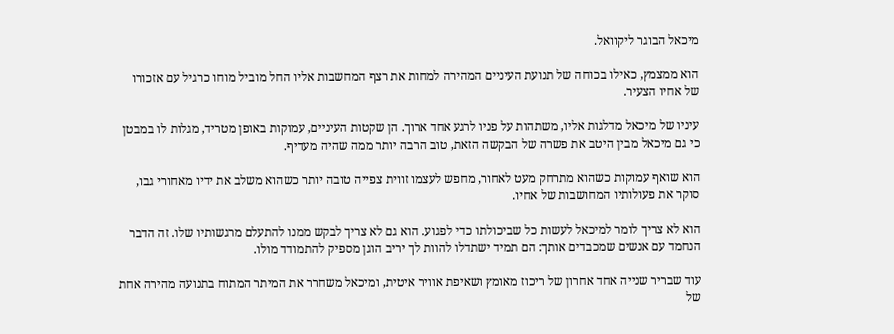מיכאל הבוגר ליקוואל.

הוא ממצמץ, כאילו בכוחה של תנועת העיניים המהירה למחות את רצף המחשבות אליו החל מוביל מוחו כרגיל עם אזכורו של אחיו הצעיר.

עיניו של מיכאל מדלגות אליו, משתהות על פניו לרגע אחד ארוך. הן שקטות העיניים, עמוקות באופן מטריד, מגלות לו במבטן כי גם מיכאל מבין היטב את פשרה של הבקשה הזאת, טוב הרבה יותר ממה שהיה מעדיף.

הוא שואף עמוקות כשהוא מתרחק מעט לאחור, מחפש לעצמו זווית צפייה טובה יותר כשהוא משלב את ידיו מאחורי גבו, סוקר את פעולותיו המחושבות של אחיו.

הוא לא צריך לומר למיכאל לעשות כל שביכולתו כדי לפגוע. הוא גם לא צריך לבקש ממנו להתעלם מרגשותיו שלו. זה הדבר הנחמד עם אנשים שמכבדים אותך: הם תמיד ישתדלו להוות לך יריב הוגן מספיק להתמודד מולו.

עוד שבריר שנייה אחד אחרון של ריכוז מאומץ ושאיפת אוויר איטית, ומיכאל משחרר את המיתר המתוח בתנועה מהירה אחת של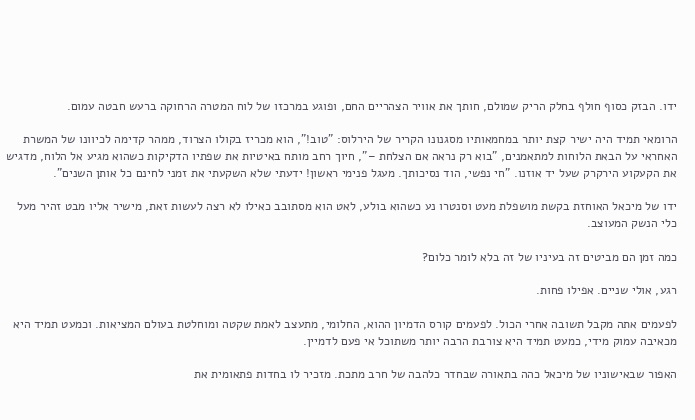ידו. הבזק כסוף חולף בחלק הריק שמולם, חותך את אוויר הצהריים החם, ופוגע במרכזו של לוח המטרה הרחוקה ברעש חבטה עמום.

הרומאי תמיד היה ישיר קצת יותר במחמאותיו מסגנונו הקריר של הירלוס: "טוב!", הוא מכריז בקולו הצרוד, ממהר קדימה לכיוונו של המשרת האחראי על הבאת הלוחות למתאמנים, "בוא רק נראה אם הצלחת –", חיוך רחב מותח באיטיות את שפתיו הדקיקות כשהוא מגיע אל הלוח, מדגיש את הקעקוע הירקרק שעל יד אוזנו. "חי נפשי, הוד נסיכותך. מעגל פנימי ראשון! ידעתי שלא השקעתי את זמני לחינם כל אותן השנים".

ידו של מיכאל האוחזת בקשת מושפלת מעט וסנטרו נע כשהוא בולע, לאט הוא מסתובב כאילו לא רצה לעשות זאת, מישיר אליו מבט זהיר מעל כלי הנשק המעוצב.

כמה זמן הם מביטים זה בעיניו של זה בלא לומר כלום?

רגע, אולי שניים. אפילו פחות.

לפעמים אתה מקבל תשובה אחרי הכול. לפעמים קורס הדמיון ההוא, החלומי, מתעצב לאמת שקטה ומוחלטת בעולם המציאות. וכמעט תמיד היא מכאיבה עמוק מידי, כמעט תמיד היא צורבת הרבה יותר משתוכל אי פעם לדמיין.

האפור שבאישוניו של מיכאל כהה בתאורה שבחדר כלהבה של חרב מתכת. מזכיר לו בחדות פתאומית את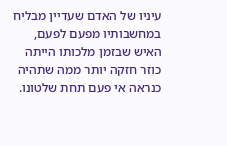עיניו של האדם שעדיין מבליח במחשבותיו מפעם לפעם, האיש שבזמן מלכותו הייתה כוזר חזקה יותר ממה שתהיה כנראה אי פעם תחת שלטונו.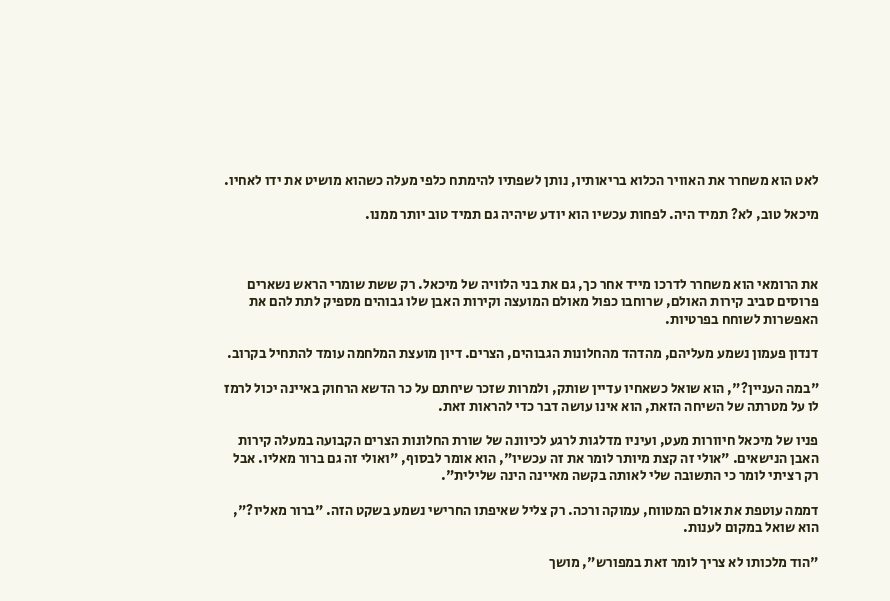לאט הוא משחרר את האוויר הכלוא בריאותיו, נותן לשפתיו להימתח כלפי מעלה כשהוא מושיט את ידו לאחיו.

מיכאל טוב, לא? תמיד היה. לפחות עכשיו הוא יודע שיהיה גם תמיד טוב יותר ממנו.



את הרומאי הוא משחרר לדרכו מייד אחר כך, גם את בני הלוויה של מיכאל. רק ששת שומרי הראש נשארים פרוסים סביב קירות האולם, שרוחבו כפול מאולם המועצה וקירות האבן שלו גבוהים מספיק לתת להם את האפשרות לשוחח בפרטיות.

דנדון פעמון נשמע מעליהם, מהדהד מהחלונות הגבוהים, הצרים. דיון מועצת המלחמה עומד להתחיל בקרוב.

"במה העניין?", הוא שואל כשאחיו עדיין שותק, ולמרות שזכר שיחתם על כר הדשא הרחוק באיינה יכול לרמז לו על מטרתה של השיחה הזאת, הוא אינו עושה דבר כדי להראות זאת.

פניו של מיכאל חיוורות מעט, ועיניו מדלגות לרגע לכיוונה של שורת החלונות הצרים הקבועה במעלה קירות האבן הנישאים. "אולי זה קצת מיותר לומר את זה עכשיו", הוא אומר לבסוף, "ואולי זה גם ברור מאליו. אבל רק רציתי לומר כי התשובה שלי לאותה בקשה מאיינה הינה שלילית".

דממה עוטפת את אולם המטווח, עמוקה ורכה. רק צליל שאיפתו החרישי נשמע בשקט הזה. "ברור מאליו?", הוא שואל במקום לענות.

"הוד מלכותו לא צריך לומר זאת במפורש", מושך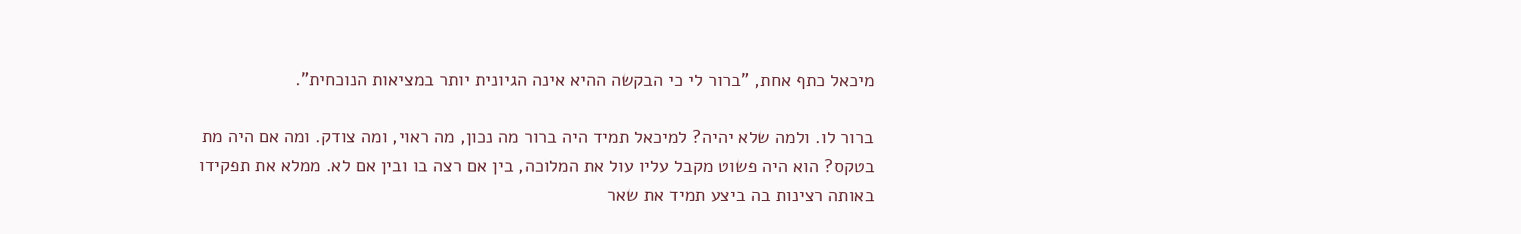מיכאל כתף אחת, "ברור לי כי הבקשה ההיא אינה הגיונית יותר במציאות הנוכחית".

ברור לו. ולמה שלא יהיה? למיכאל תמיד היה ברור מה נכון, מה ראוי, ומה צודק. ומה אם היה מת בטקס? הוא היה פשוט מקבל עליו עול את המלוכה, בין אם רצה בו ובין אם לא. ממלא את תפקידו באותה רצינות בה ביצע תמיד את שאר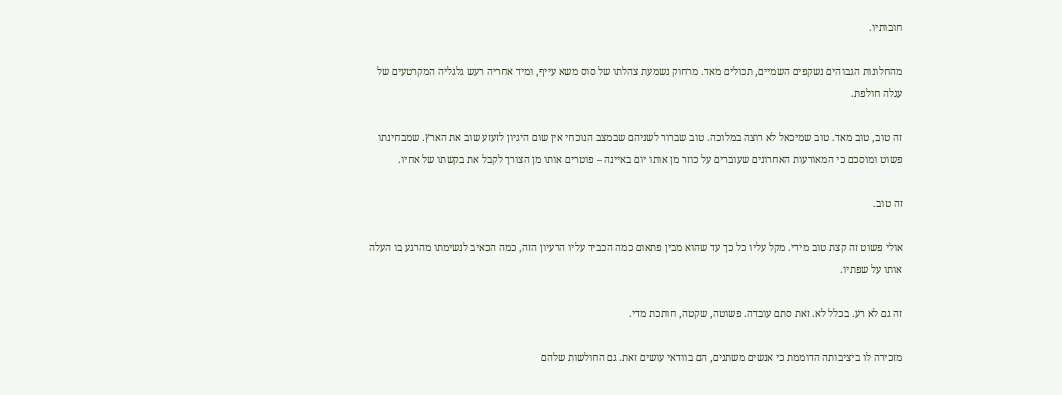חובותיו.

מהחלונות הגבוהים נשקפים השמיים, תכולים מאד. מרחוק נשמעת צהלתו של סוס משא עייף, ומיד אחריה רעש גלגליה המקרטעים של עגלה חולפת.

זה טוב, טוב מאד. טוב שמיכאל לא רוצה במלוכה. טוב שברור לשניהם שבמצב הנוכחי אין שום היגיון לזעזע שוב את הארץ. שמבחינתו פשוט ומוסכם כי המאורעות האחרונים שעוברים על כוזר מן אותו יום באיינה – פוטרים אותו מן הצורך לקבל את בקשתו של אחיו.

זה טוב.

אולי פשוט זה קצת טוב מידי. מקל עליו כל כך עד שהוא מבין פתאום כמה הכביד עליו הרעיון הזה, כמה הכאיב לנשימתו מהרגע בו העלה אותו על שפתיו.

זה גם לא רע. בכלל לא. זאת סתם עובדה. פשוטה, שקטה, חותכת מדי.

מזכירה לו ביציבותה הדוממת כי אנשים משתנים, הם בוודאי עושים זאת. גם החולשות שלהם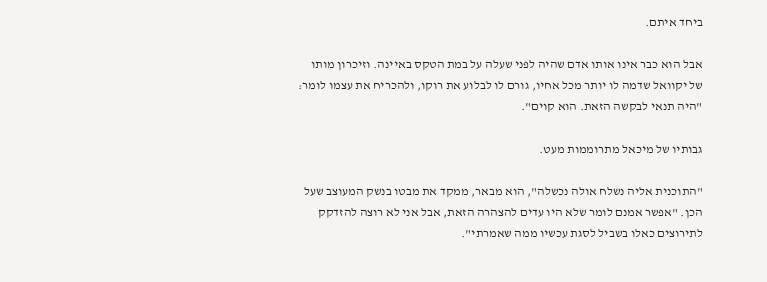ביחד איתם.

אבל הוא כבר אינו אותו אדם שהיה לפני שעלה על במת הטקס באיינה. וזיכרון מותו של יקוואל שדמה לו יותר מכל אחיו, גורם לו לבלוע את רוקו, ולהכריח את עצמו לומר: "היה תנאי לבקשה הזאת. הוא קוים".

גבותיו של מיכאל מתרוממות מעט.

"התוכנית אליה נשלח אולה נכשלה", הוא מבאר, ממקד את מבטו בנשק המעוצב שעל הכן. "אפשר אמנם לומר שלא היו עדים להצהרה הזאת, אבל אני לא רוצה להזדקק לתירוצים כאלו בשביל לסגת עכשיו ממה שאמרתי".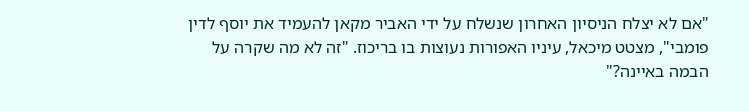"אם לא יצלח הניסיון האחרון שנשלח על ידי האביר מקאן להעמיד את יוסף לדין פומבי", מצטט מיכאל, עיניו האפורות נעוצות בו בריכוז. "זה לא מה שקרה על הבמה באיינה?"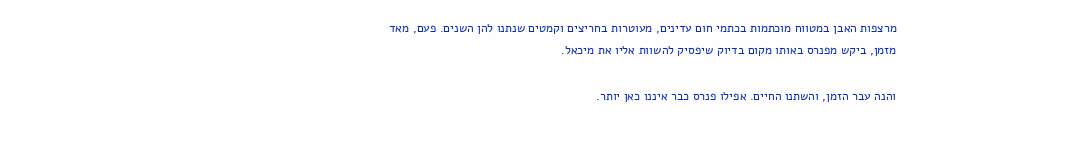מרצפות האבן במטווח מוכתמות בכתמי חום עדינים, מעוטרות בחריצים וקמטים שנתנו להן השנים. פעם, מאד מזמן, ביקש מפנרס באותו מקום בדיוק שיפסיק להשוות אליו את מיכאל.

והנה עבר הזמן, והשתנו החיים. אפילו פנרס כבר איננו כאן יותר.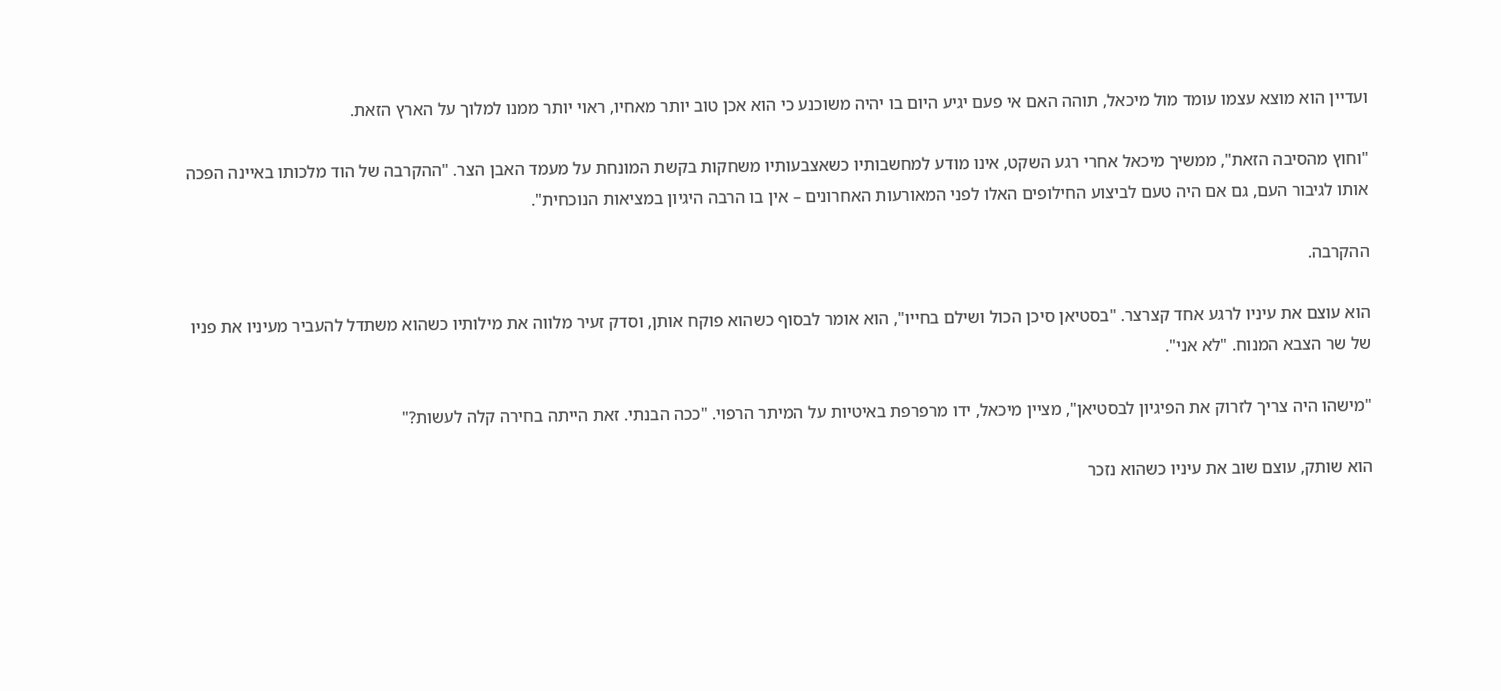ועדיין הוא מוצא עצמו עומד מול מיכאל, תוהה האם אי פעם יגיע היום בו יהיה משוכנע כי הוא אכן טוב יותר מאחיו, ראוי יותר ממנו למלוך על הארץ הזאת.

"וחוץ מהסיבה הזאת", ממשיך מיכאל אחרי רגע השקט, אינו מודע למחשבותיו כשאצבעותיו משחקות בקשת המונחת על מעמד האבן הצר. "ההקרבה של הוד מלכותו באיינה הפכה אותו לגיבור העם, גם אם היה טעם לביצוע החילופים האלו לפני המאורעות האחרונים – אין בו הרבה היגיון במציאות הנוכחית".

ההקרבה.

הוא עוצם את עיניו לרגע אחד קצרצר. "בסטיאן סיכן הכול ושילם בחייו", הוא אומר לבסוף כשהוא פוקח אותן, וסדק זעיר מלווה את מילותיו כשהוא משתדל להעביר מעיניו את פניו של שר הצבא המנוח. "לא אני".

"מישהו היה צריך לזרוק את הפיגיון לבסטיאן", מציין מיכאל, ידו מרפרפת באיטיות על המיתר הרפוי. "ככה הבנתי. זאת הייתה בחירה קלה לעשות?"

הוא שותק, עוצם שוב את עיניו כשהוא נזכר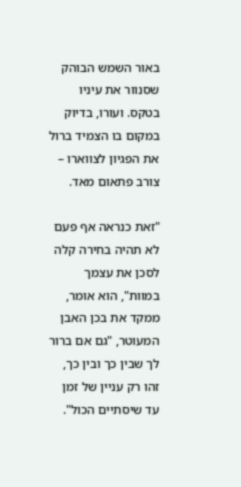באור השמש הבוהק שסנוור את עיניו בטקס. ועורו, בדיוק במקום בו הצמיד ברול את הפגיון לצווארו – צורב פתאום מאד.

"זאת כנראה אף פעם לא תהיה בחירה קלה לסכן את עצמך במוות", הוא אומר, ממקד את בכן האבן המעוטר, "גם אם ברור לך שבין כך ובין כך, זהו רק עניין של זמן עד שיסתיים הכול".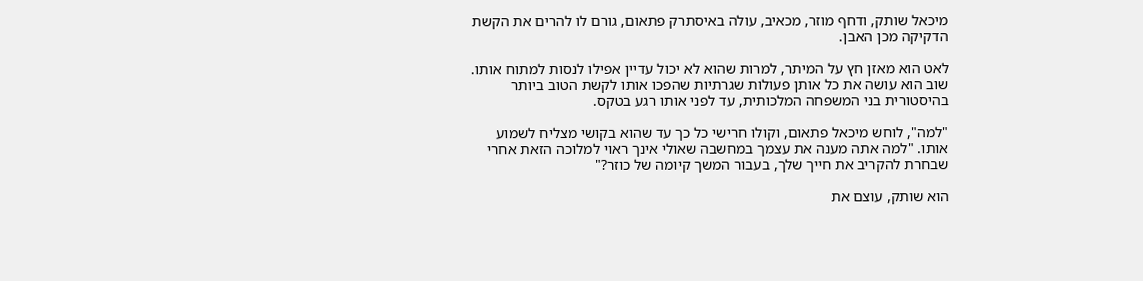מיכאל שותק, ודחף מוזר, מכאיב, עולה באיסתרק פתאום, גורם לו להרים את הקשת הדקיקה מכן האבן.

לאט הוא מאזן חץ על המיתר, למרות שהוא לא יכול עדיין אפילו לנסות למתוח אותו. שוב הוא עושה את כל אותן פעולות שגרתיות שהפכו אותו לקשת הטוב ביותר בהיסטורית בני המשפחה המלכותית, עד לפני אותו רגע בטקס.

"למה", לוחש מיכאל פתאום, וקולו חרישי כל כך עד שהוא בקושי מצליח לשמוע אותו. "למה אתה מענה את עצמך במחשבה שאולי אינך ראוי למלוכה הזאת אחרי שבחרת להקריב את חייך שלך, בעבור המשך קיומה של כוזר?"

הוא שותק, עוצם את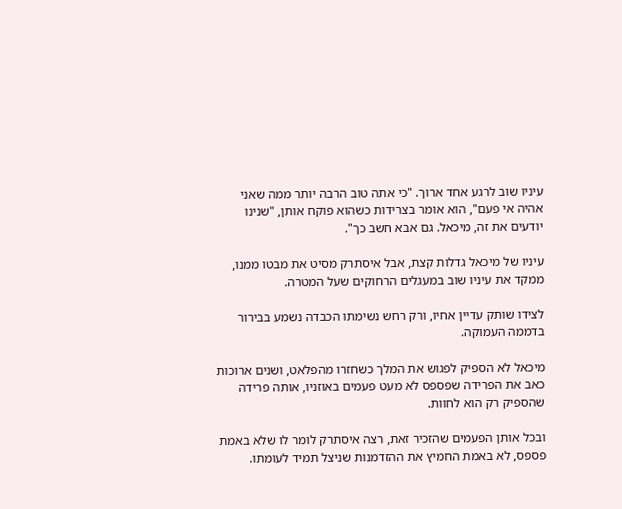עיניו שוב לרגע אחד ארוך. "כי אתה טוב הרבה יותר ממה שאני אהיה אי פעם", הוא אומר בצרידות כשהוא פוקח אותן, "שנינו יודעים את זה, מיכאל. גם אבא חשב כך".

עיניו של מיכאל גדלות קצת, אבל איסתרק מסיט את מבטו ממנו, ממקד את עיניו שוב במעגלים הרחוקים שעל המטרה.

לצידו שותק עדיין אחיו, ורק רחש נשימתו הכבדה נשמע בבירור בדממה העמוקה.

מיכאל לא הספיק לפגוש את המלך כשחזרו מהפלאט, ושנים ארוכות כאב את הפרידה שפספס לא מעט פעמים באוזניו, אותה פרידה שהספיק רק הוא לחוות.

ובכל אותן הפעמים שהזכיר זאת, רצה איסתרק לומר לו שלא באמת פספס, לא באמת החמיץ את ההזדמנות שניצל תמיד לעומתו.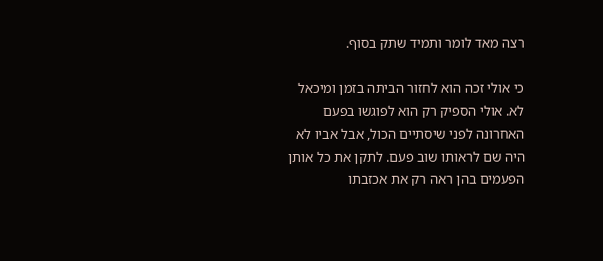רצה מאד לומר ותמיד שתק בסוף.

כי אולי זכה הוא לחזור הביתה בזמן ומיכאל לא. אולי הספיק רק הוא לפוגשו בפעם האחרונה לפני שיסתיים הכול, אבל אביו לא היה שם לראותו שוב פעם. לתקן את כל אותן הפעמים בהן ראה רק את אכזבתו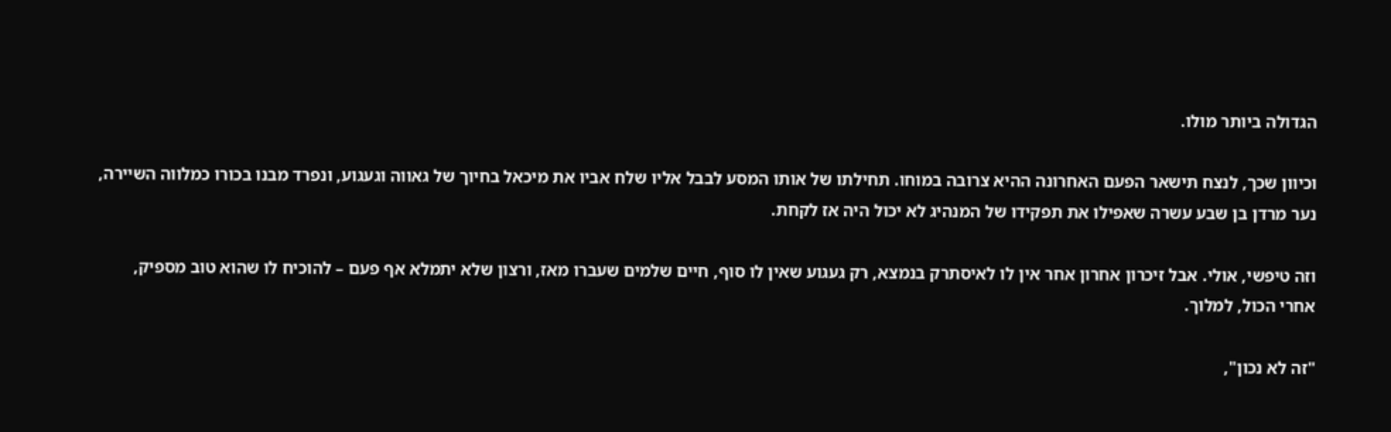הגדולה ביותר מולו.

וכיוון שכך, לנצח תישאר הפעם האחרונה ההיא צרובה במוחו. תחילתו של אותו המסע לבבל אליו שלח אביו את מיכאל בחיוך של גאווה וגעגוע, ונפרד מבנו בכורו כמלווה השיירה, נער מרדן בן שבע עשרה שאפילו את תפקידו של המנהיג לא יכול היה אז לקחת.

וזה טיפשי, אולי. אבל זיכרון אחרון אחר אין לו לאיסתרק בנמצא, רק געגוע שאין לו סוף, חיים שלמים שעברו מאז, ורצון שלא יתמלא אף פעם – להוכיח לו שהוא טוב מספיק, אחרי הכול, למלוך.

"זה לא נכון",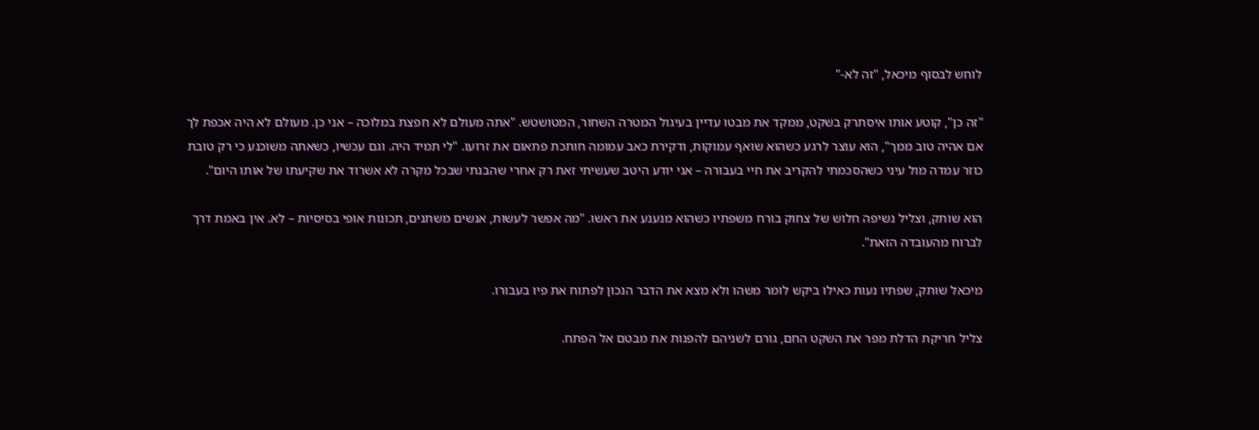לוחש לבסוף מיכאל, "זה לא-"

"זה כן", קוטע אותו איסתרק בשקט, ממקד את מבטו עדיין בעיגול המטרה השחור, המטושטש. "אתה מעולם לא חפצת במלוכה – אני כן. מעולם לא היה אכפת לך אם אהיה טוב ממך", הוא עוצר לרגע כשהוא שואף עמוקות, ודקירת כאב עמומה חותכת פתאום את זרועו. "לי תמיד היה. וגם עכשיו, כשאתה משוכנע כי רק טובת כוזר עמדה מול עיני כשהסכמתי להקריב את חיי בעבורה – אני יודע היטב שעשיתי זאת רק אחרי שהבנתי שבכל מקרה לא אשרוד את שקיעתו של אותו היום".

הוא שותק, וצליל נשיפה חלוש של צחוק בורח משפתיו כשהוא מנענע את ראשו. "מה אפשר לעשות, אנשים משתנים, תכונות אופי בסיסיות – לא. אין באמת דרך לברוח מהעובדה הזאת".

מיכאל שותק, שפתיו נעות כאילו ביקש לומר משהו ולא מצא את הדבר הנכון לפתוח את פיו בעבורו.

צליל חריקת הדלת מפר את השקט החם, גורם לשניהם להפנות את מבטם אל הפתח.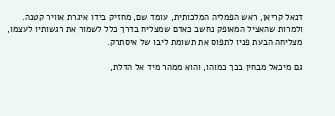דנאל קריאן, ראש הפמליה המלכותית, עומד שם, מחזיק בידו איגרת אוויר קטנה. ולמרות שהאציל המאופק נחשב כאדם שמצליח בדרך כלל לשמור את רגשותיו לעצמו, מצליחה הבעת פניו לתפוס את תשומת ליבו של איסתרק.

גם מיכאל מבחין בכך כמוהו, והוא ממהר מיד אל הדלת,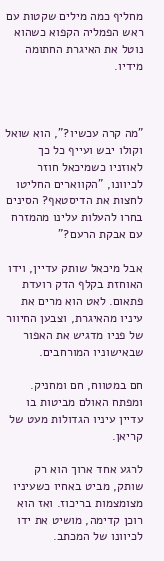מחליף כמה מילים שקטות עם ראש הפמליה הקפוא כשהוא נוטל את האיגרת החתומה מידיו.



"מה קרה עכשיו?", הוא שואל וקולו יבש ועייף כל כך לאוזניו כשמיכאל חוזר לכיוונו, "הקווארים החליטו לחצות את הדיסטאף? הסינים בחרו להעלות עלינו מהמזרח עם אבקת הרעם?"

אבל מיכאל שותק עדיין, וידו האוחזת בקלף הדק רועדת פתאום. לאט הוא מרים את עיניו מהאיגרת, וצבען החיוור של פניו מדגיש את האפור שבאישוניו המורחבים.

חם במטווח, חם ומחניק. ומפתח האולם מביטות בו עדיין עיניו הגדולות מעט של קריאן.

לרגע אחד ארוך הוא רק שותק, מביט באחיו כשעיניו מצומצמות בריכוז. ואז הוא רוכן קדימה, מושיט את ידו לכיוונו של המכתב.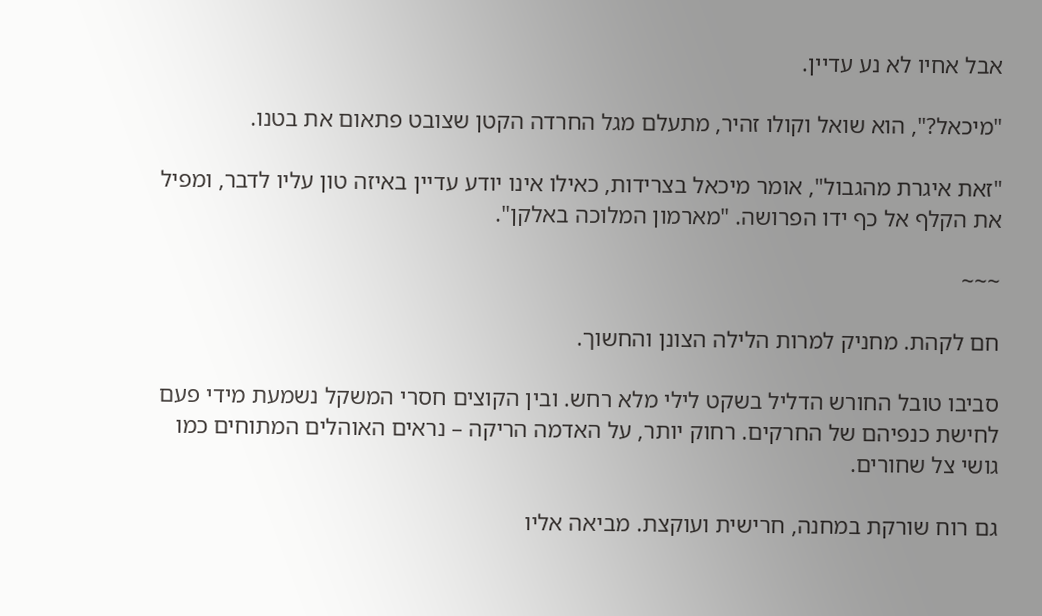אבל אחיו לא נע עדיין.

"מיכאל?", הוא שואל וקולו זהיר, מתעלם מגל החרדה הקטן שצובט פתאום את בטנו.

"זאת איגרת מהגבול", אומר מיכאל בצרידות, כאילו אינו יודע עדיין באיזה טון עליו לדבר, ומפיל את הקלף אל כף ידו הפרושה. "מארמון המלוכה באלקן".

~~~

חם לקהת. מחניק למרות הלילה הצונן והחשוך.

סביבו טובל החורש הדליל בשקט לילי מלא רחש. ובין הקוצים חסרי המשקל נשמעת מידי פעם לחישת כנפיהם של החרקים. רחוק יותר, על האדמה הריקה – נראים האוהלים המתוחים כמו גושי צל שחורים.

גם רוח שורקת במחנה, חרישית ועוקצת. מביאה אליו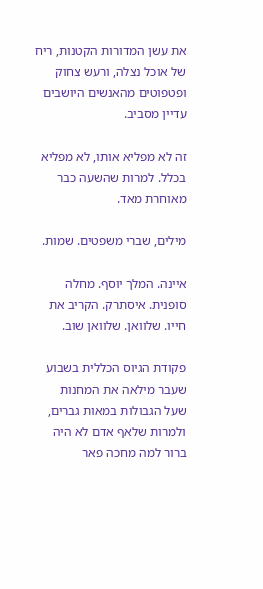את עשן המדורות הקטנות, ריח של אוכל נצלה, ורעש צחוק ופטפוטים מהאנשים היושבים עדיין מסביב.

זה לא מפליא אותו, לא מפליא בכלל. למרות שהשעה כבר מאוחרת מאד.

מילים, שברי משפטים. שמות.

איינה. המלך יוסף. מחלה סופנית. איסתרק. הקריב את חייו. שלוואן. שלוואן שוב.

פקודת הגיוס הכללית בשבוע שעבר מילאה את המחנות שעל הגבולות במאות גברים, ולמרות שלאף אדם לא היה ברור למה מחכה פאר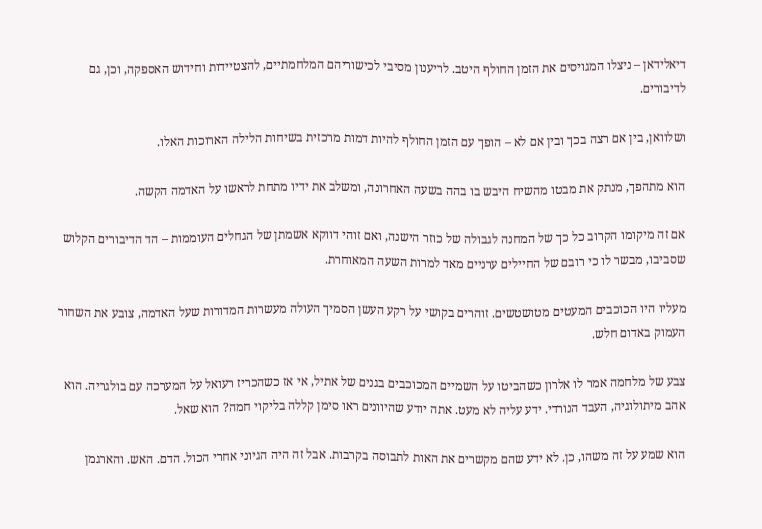דיאלידאן – ניצלו המגויסים את הזמן החולף היטב. לריענון מסיבי לכישוריהם המלחמתיים, להצטיידות וחידוש האספקה, וכן, גם לדיבורים.

ושלוואן, בין אם רצה בכך ובין אם לא – הופך עם הזמן החולף להיות דמות מרכזית בשיחות הלילה הארוכות האלו.

הוא מתהפך, מנתק את מבטו מהשיח היבש בו בהה בשעה האחרונה, ומשלב את ידיו מתחת לראשו על האדמה הקשה.

אם זה מיקומו הקרוב כל כך של המחנה לגבולה של כוזר הישנה, ואם זוהי דווקא אשמתן של הגחלים העוממות – הד הדיבורים הקלוש שסביבו, מבשר לו כי רובם של החיילים ערניים מאד למרות השעה המאוחרת.

מעליו היו הכוכבים המעטים מטושטשים. זוהרים בקושי על רקע העשן הסמיך העולה מעשרות המדורות שעל האדמה, צובע את השחור העמוק באדום חלש.

צבע של מלחמה אמר לו אלרון כשהביטו על השמיים המכוכבים בגנים של אתיל, אי אז כשהכריז רעואל על המערכה עם בולגריה. הוא אהב מיתולוגיה, העבד הנורדי. ידע עליה לא מעט. אתה יודע שהיוונים ראו סימן קללה בליקוי חמה? הוא שאל.

הוא שמע על זה משהו, כן. לא ידע שהם מקשרים את האות לתבוסה בקרבות. אבל זה היה הגיוני אחרי הכול. הדם. האש. והארגמן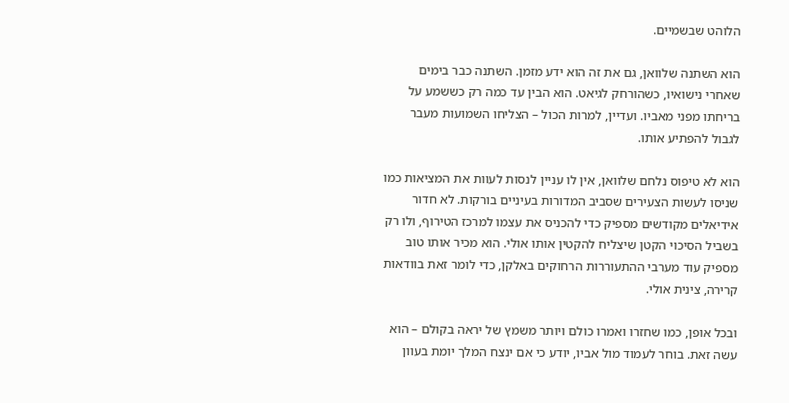הלוהט שבשמיים.

הוא השתנה שלוואן, גם את זה הוא ידע מזמן. השתנה כבר בימים שאחרי נישואיו, כשהורחק לגיאט. הוא הבין עד כמה רק כששמע על בריחתו מפני מאביו. ועדיין, למרות הכול – הצליחו השמועות מעבר לגבול להפתיע אותו.

הוא לא טיפוס נלחם שלוואן, אין לו עניין לנסות לעוות את המציאות כמו שניסו לעשות הצעירים שסביב המדורות בעיניים בורקות. לא חדור אידיאלים מקודשים מספיק כדי להכניס את עצמו למרכז הטירוף, ולו רק בשביל הסיכוי הקטן שיצליח להקטין אותו אולי. הוא מכיר אותו טוב מספיק עוד מערבי ההתעוררות הרחוקים באלקן, כדי לומר זאת בוודאות קרירה, צינית אולי.

ובכל אופן, כמו שחזרו ואמרו כולם ויותר משמץ של יראה בקולם – הוא עשה זאת. בוחר לעמוד מול אביו, יודע כי אם ינצח המלך יומת בעוון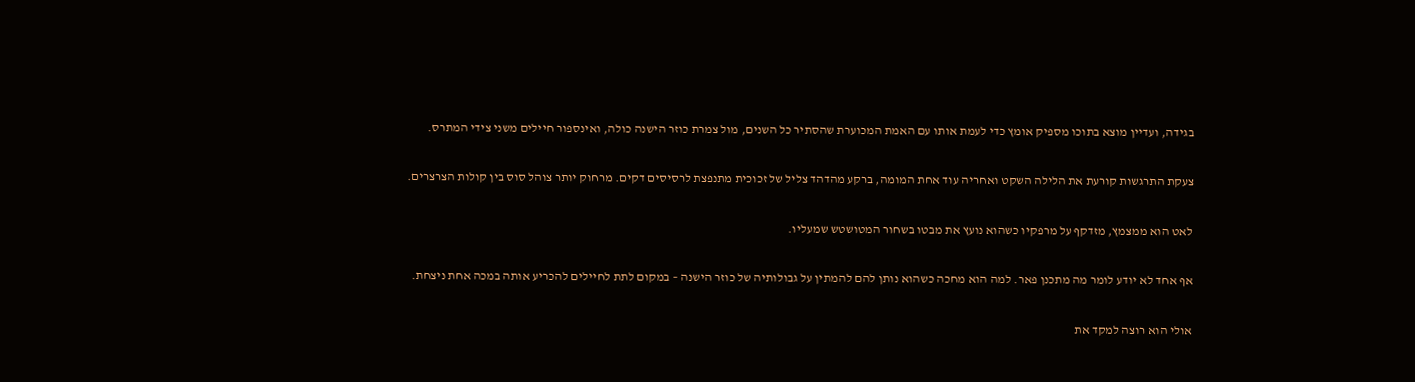בגידה, ועדיין מוצא בתוכו מספיק אומץ כדי לעמת אותו עם האמת המכוערת שהסתיר כל השנים, מול צמרת כוזר הישנה כולה, ואינספור חיילים משני צידי המתרס.

צעקת התרגשות קורעת את הלילה השקט ואחריה עוד אחת המומה, ברקע מהדהד צליל של זכוכית מתנפצת לרסיסים דקים. מרחוק יותר צוהל סוס בין קולות הצרצרים.

לאט הוא ממצמץ, מזדקף על מרפקיו כשהוא נועץ את מבטו בשחור המטושטש שמעליו.

אף אחד לא יודע לומר מה מתכנן פאר. למה הוא מחכה כשהוא נותן להם להמתין על גבולותיה של כוזר הישנה – במקום לתת לחיילים להכריע אותה במכה אחת ניצחת.

אולי הוא רוצה למקד את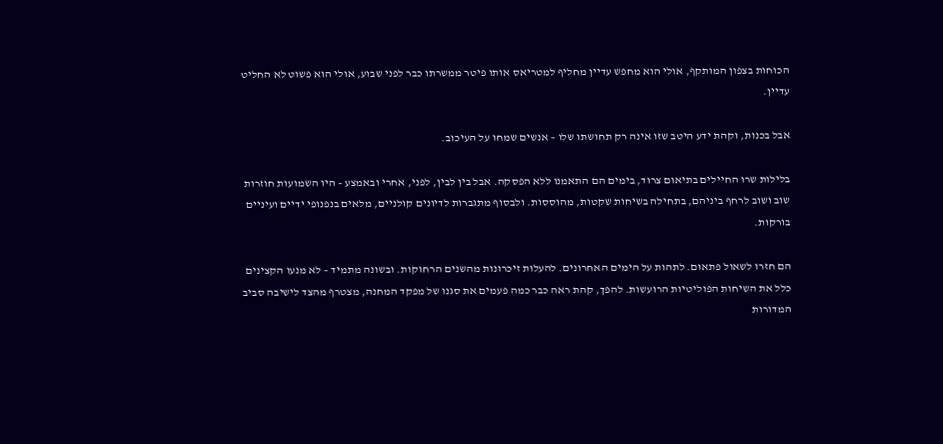הכוחות בצפון המותקף, אולי הוא מחפש עדיין מחליף למטריאס אותו פיטר ממשרתו כבר לפני שבוע, אולי הוא פשוט לא החליט עדיין.

אבל בכנות, וקהת ידע היטב שזו אינה רק תחושתו שלו – אנשים שמחו על העיכוב.

בלילות שרו החיילים בתיאום צרוד, בימים הם התאמנו ללא הפסקה. אבל בין לבין, לפני, אחרי ובאמצע – היו השמועות חוזרות שוב ושוב לרחף ביניהם, בתחילה בשיחות שקטות, מהוססות. ולבסוף מתגברות לדיונים קולניים, מלאים בנפנופי ידיים ועיניים בורקות.

הם חזרו לשאול פתאום. לתהות על הימים האחרונים. להעלות זיכרונות מהשנים הרחוקות. ובשונה מתמיד – לא מנעו הקצינים כלל את השיחות הפוליטיות הרועשות. להפך, קהת ראה כבר כמה פעמים את סגנו של מפקד המחנה, מצטרף מהצד לישיבה סביב המדורות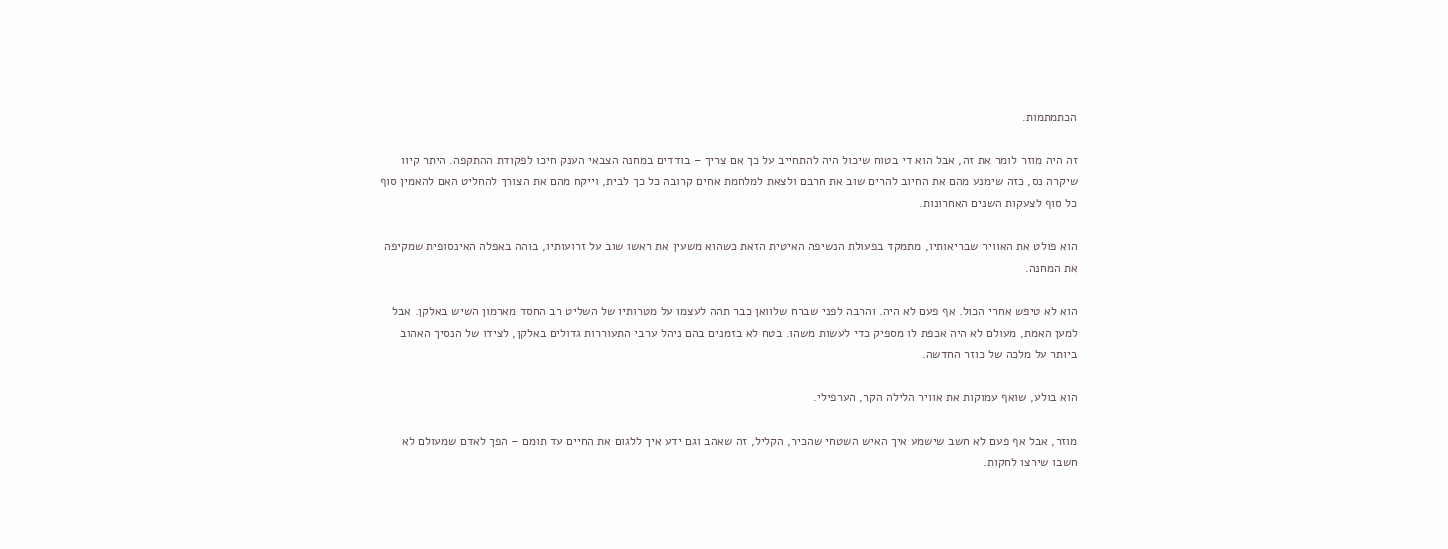הכתמתמות.

זה היה מוזר לומר את זה, אבל הוא די בטוח שיכול היה להתחייב על כך אם צריך – בודדים במחנה הצבאי הענק חיכו לפקודת ההתקפה. היתר קיוו שיקרה נס, כזה שימנע מהם את החיוב להרים שוב את חרבם ולצאת למלחמת אחים קרובה כל כך לבית, וייקח מהם את הצורך להחליט האם להאמין סוף כל סוף לצעקות השנים האחרונות.

הוא פולט את האוויר שבריאותיו, מתמקד בפעולת הנשיפה האיטית הזאת כשהוא משעין את ראשו שוב על זרועותיו, בוהה באפלה האינסופית שמקיפה את המחנה.

הוא לא טיפש אחרי הכול. אף פעם לא היה. והרבה לפני שברח שלוואן כבר תהה לעצמו על מטרותיו של השליט רב החסד מארמון השיש באלקן. אבל למען האמת, מעולם לא היה אכפת לו מספיק כדי לעשות משהו. בטח לא בזמנים בהם ניהל ערבי התעוררות גדולים באלקן, לצידו של הנסיך האהוב ביותר על מלכה של כוזר החדשה.

הוא בולע, שואף עמוקות את אוויר הלילה הקר, הערפילי.

מוזר, אבל אף פעם לא חשב שישמע איך האיש השטחי שהכיר, הקליל, זה שאהב וגם ידע איך ללגום את החיים עד תומם – הפך לאדם שמעולם לא חשבו שירצו לחקות.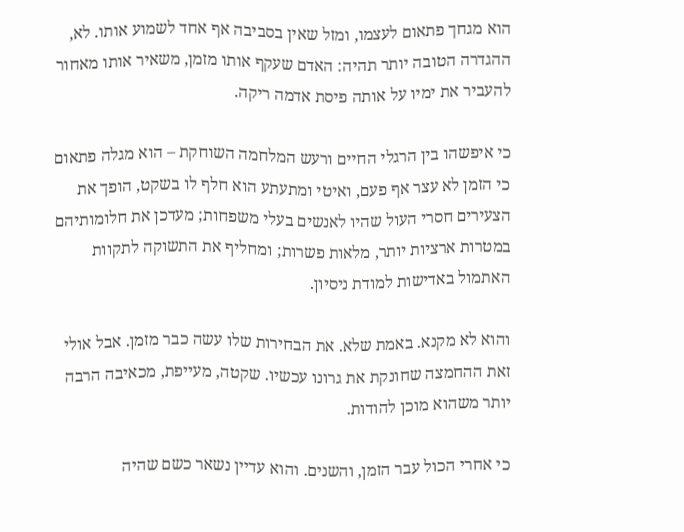הוא מגחך פתאום לעצמו, ומזל שאין בסביבה אף אחד לשמוע אותו. לא, ההגדרה הטובה יותר תהיה: האדם שעקף אותו מזמן, משאיר אותו מאחור להעביר את ימיו על אותה פיסת אדמה ריקה.

כי איפשהו בין הרגלי החיים ורעש המלחמה השוחקת – הוא מגלה פתאום כי הזמן לא עצר אף פעם, ואיטי ומתעתע הוא חלף לו בשקט, הופך את הצעירים חסרי העול שהיו לאנשים בעלי משפחות; מעדכן את חלומותיהם במטרות ארציות יותר, מלאות פשרות; ומחליף את התשוקה לתקוות האתמול באדישות למודת ניסיון.

והוא לא מקנא. באמת שלא. את הבחירות שלו עשה כבר מזמן. אבל אולי זאת ההחמצה שחונקת את גרונו עכשיו. שקטה, מעייפת, מכאיבה הרבה יותר משהוא מוכן להודות.

כי אחרי הכול עבר הזמן, והשנים. והוא עדיין נשאר כשם שהיה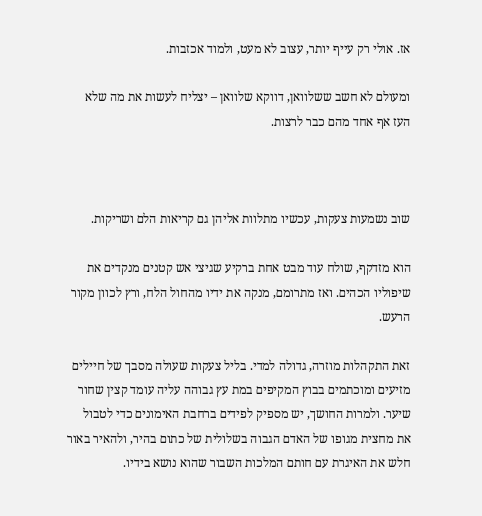אז. אולי רק עייף יותר, עצוב לא מעט, ולמוד אכזבות.

ומעולם לא חשב ששלוואן, דווקא שלוואן – יצליח לעשות את מה שלא העז אף אחד מהם כבר לרצות.



שוב נשמעות צעקות, עכשיו מתלוות אליהן גם קריאות הלם ושריקות.

הוא מזדקף, שולח עוד מבט אחת ברקיע שגיצי אש קטנים מנקדים את שיפוליו הכהים. ואז מתרומם, מנקה את ידיו מהחול הלח, ורץ לכוון מקור הרעש.

זאת התקהלות מוזרה, גדולה למדי. בליל צעקות שעולה מסבך של חיילים מזיעים ומוכתמים בבוץ המקיפים במת עץ גבוהה עליה עומד קצין שחור שיער. ולמרות החושך, יש מספיק לפידים ברחבת האימונים כדי לטבול את מחצית מגופו של האדם הגבוה בשלולית של כתום בהיר, ולהאיר באור חלש את האיגרת עם חותם המלכות השבור שהוא נושא בידיו.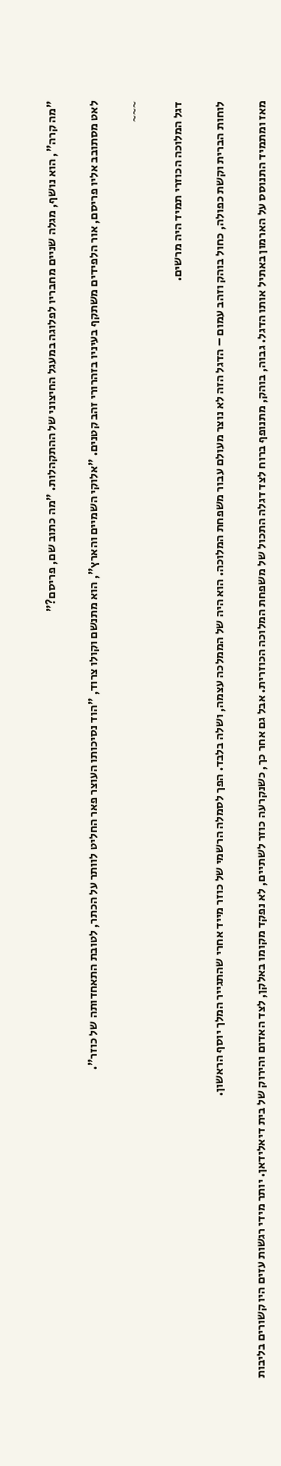"מה קרה", הוא נושף, מגלה שניים מחבריו לפלוגה במעגל החיצוני של ההתקהלות. "מה כתוב שם, פריסם?"

לאט מסתובב אליו פריסם, אור הלפידים משתקף בעיניו בזהרורי זהב קטנים. "אלוקי השמיים והארץ", הוא מתנשם וקולו צרוד, "הוד נסיכותו העוצר פאר החליט לוותר על הכתר, לטובת התאחדותה של כוזר".

~~~

דגל המלוכה הכוזרי תמיד היה מרשים.

לוחות הברית וקשת כפולה, כחול בוהק וזהב עמום – הדגל הזה לא נוצר מעולם עבור משפחת המלוכה. הוא היה של הממלכה עצמה, ושלה בלבד. הפך לסמלה הרשמי של כוזר מייד אחרי שהתגייר המלך יוסף הראשון.

מאז ומתמיד התנוסס על הארמון באתיל אותו הדגל. גבוה, בוהק, מתנופף ברוח לצד דגלה התכול של משפחת המלוכה הכוזרית. אבל גם אחר כך, כשנקרעה כוזר לשתיים, לא נפקד מקומו באלקן, לצד האדום והירוק של בית דיאלידאן. יותר מידי רגשות עזים היו קשורים בליבות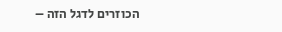הכוזרים לדגל הזה –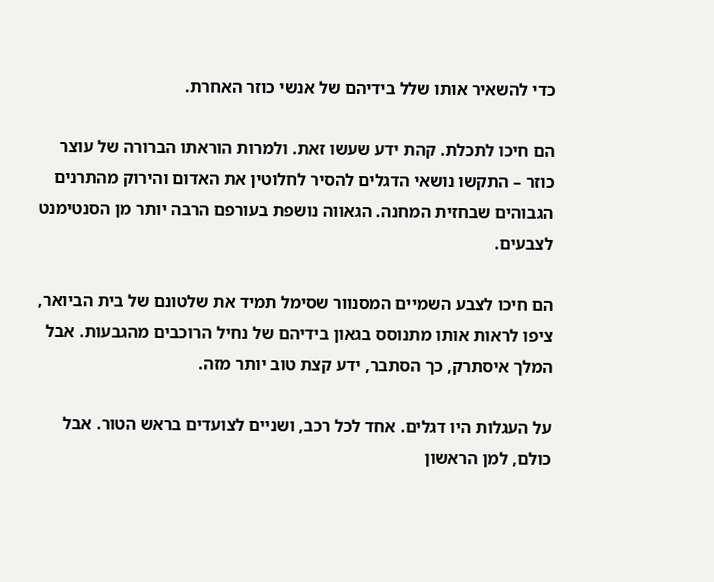כדי להשאיר אותו שלל בידיהם של אנשי כוזר האחרת.

הם חיכו לתכלת. קהת ידע שעשו זאת. ולמרות הוראתו הברורה של עוצר כוזר – התקשו נושאי הדגלים להסיר לחלוטין את האדום והירוק מהתרנים הגבוהים שבחזית המחנה. הגאווה נושפת בעורפם הרבה יותר מן הסנטימנט לצבעים.

הם חיכו לצבע השמיים המסנוור שסימל תמיד את שלטונם של בית הביואר, ציפו לראות אותו מתנוסס בגאון בידיהם של נחיל הרוכבים מהגבעות. אבל המלך איסתרק, כך הסתבר, ידע קצת טוב יותר מזה.

על העגלות היו דגלים. אחד לכל רכב, ושניים לצועדים בראש הטור. אבל כולם, למן הראשון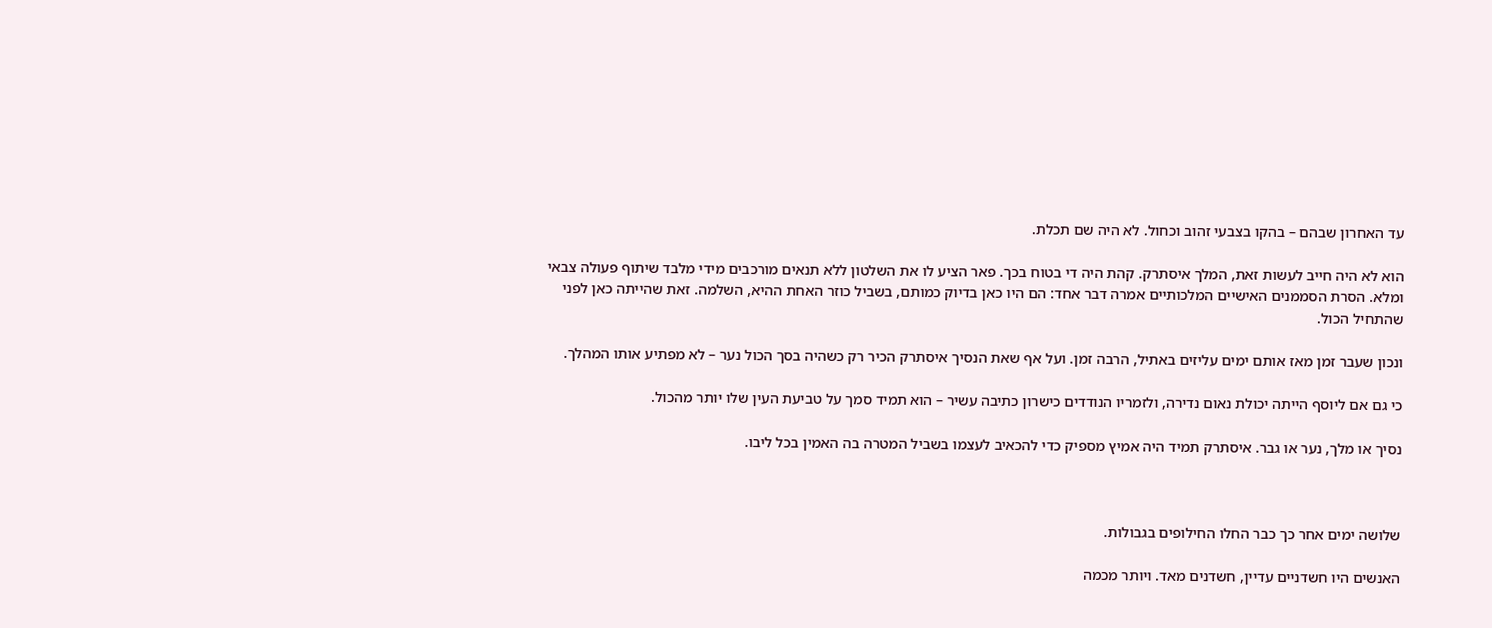עד האחרון שבהם – בהקו בצבעי זהוב וכחול. לא היה שם תכלת.

הוא לא היה חייב לעשות זאת, המלך איסתרק. קהת היה די בטוח בכך. פאר הציע לו את השלטון ללא תנאים מורכבים מידי מלבד שיתוף פעולה צבאי ומלא. הסרת הסממנים האישיים המלכותיים אמרה דבר אחד: הם היו כאן בדיוק כמותם, בשביל כוזר האחת ההיא, השלמה. זאת שהייתה כאן לפני שהתחיל הכול.

ונכון שעבר זמן מאז אותם ימים עליזים באתיל, הרבה זמן. ועל אף שאת הנסיך איסתרק הכיר רק כשהיה בסך הכול נער – לא מפתיע אותו המהלך.

כי גם אם ליוסף הייתה יכולת נאום נדירה, ולזמריו הנודדים כישרון כתיבה עשיר – הוא תמיד סמך על טביעת העין שלו יותר מהכול.

נסיך או מלך, נער או גבר. איסתרק תמיד היה אמיץ מספיק כדי להכאיב לעצמו בשביל המטרה בה האמין בכל ליבו.



שלושה ימים אחר כך כבר החלו החילופים בגבולות.

האנשים היו חשדניים עדיין, חשדנים מאד. ויותר מכמה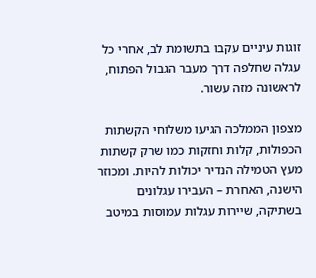זוגות עיניים עקבו בתשומת לב, אחרי כל עגלה שחלפה דרך מעבר הגבול הפתוח, לראשונה מזה עשור.

מצפון הממלכה הגיעו משלוחי הקשתות הכפולות, קלות וחזקות כמו שרק קשתות מעץ הטמילה הנדיר יכולות להיות. ומכוזר הישנה, האחרת – העבירו עגלונים בשתיקה, שיירות עגלות עמוסות במיטב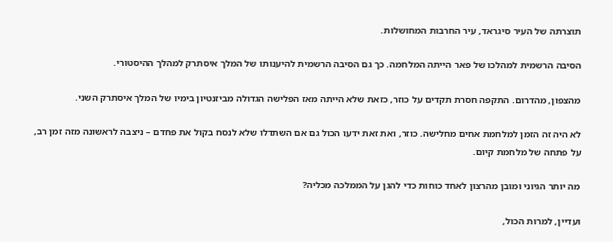תוצרתה של העיר סיגראד, עיר החרבות המחושלות.

הסיבה הרשמית למהלכו של פאר הייתה המלחמה. כך גם הסיבה הרשמית להיענותו של המלך איסתרק למהלך ההיסטורי.

מהצפון, מהדרום. התקפה חסרת תקדים על כוזר, כזאת שלא הייתה מאז הפלישה הגדולה מביזנטיון בימיו של המלך איסתרק השני.

לא היה זה הזמן למלחמת אחים מחלישה. כוזר, ואת זאת ידעו הכול גם אם השתדלו שלא לנסח בקול את פחדם – ניצבה לראשונה מזה זמן רב, על פתחה של מלחמת קיום.

מה יותר הגיוני ומובן מהרצון לאחד כוחות כדי להגן על הממלכה מכליה?

ועדיין, למרות הכול,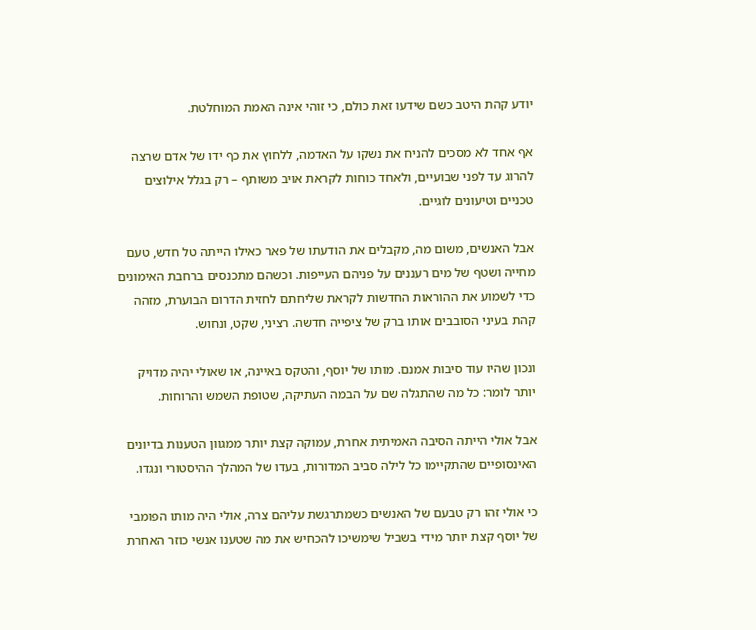יודע קהת היטב כשם שידעו זאת כולם, כי זוהי אינה האמת המוחלטת.

אף אחד לא מסכים להניח את נשקו על האדמה, ללחוץ את כף ידו של אדם שרצה להרוג עד לפני שבועיים, ולאחד כוחות לקראת אויב משותף – רק בגלל אילוצים טכניים וטיעונים לוגיים.

אבל האנשים, משום מה, מקבלים את הודעתו של פאר כאילו הייתה טל חדש, טעם מחייה ושטף של מים רעננים על פניהם העייפות. וכשהם מתכנסים ברחבת האימונים כדי לשמוע את ההוראות החדשות לקראת שליחתם לחזית הדרום הבוערת, מזהה קהת בעיני הסובבים אותו ברק של ציפייה חדשה. רציני, שקט, ונחוש.

ונכון שהיו עוד סיבות אמנם. מותו של יוסף, והטקס באיינה, או שאולי יהיה מדויק יותר לומר: כל מה שהתגלה שם על הבמה העתיקה, שטופת השמש והרוחות.

אבל אולי הייתה הסיבה האמיתית אחרת, עמוקה קצת יותר ממגוון הטענות בדיונים האינסופיים שהתקיימו כל לילה סביב המדורות, בעדו של המהלך ההיסטורי ונגדו.

כי אולי זהו רק טבעם של האנשים כשמתרגשת עליהם צרה, אולי היה מותו הפומבי של יוסף קצת יותר מידי בשביל שימשיכו להכחיש את מה שטענו אנשי כוזר האחרת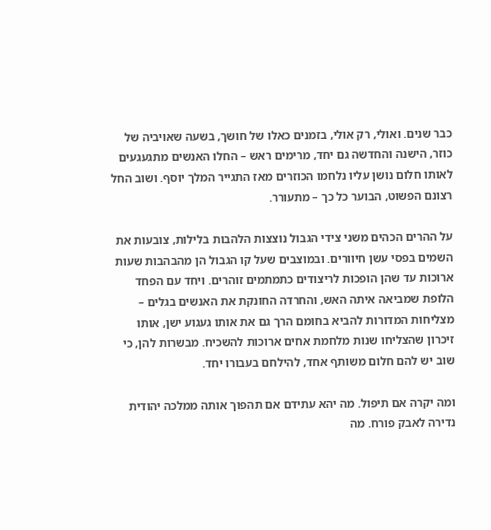כבר שנים. ואולי, רק אולי, בזמנים כאלו של חושך, בשעה שאויביה של כוזר, הישנה והחדשה גם יחד, מרימים ראש – החלו האנשים מתגעגעים לאותו חלום נושן עליו נלחמו הכוזרים מאז התגייר המלך יוסף. ושוב החל רצונם הפשוט, הבוער כל כך – מתעורר.

על ההרים הכהים משני צידי הגבול נוצצות הלהבות בלילות, צובעות את השמים בפסי עשן חיוורים. ובמוצבים שעל קו הגבול הן מהבהבות שעות ארוכות עד שהן הופכות לריצודים כתמתמים זוהרים. ויחד עם הפחד הלופת שמביאה איתה האש, והחרדה החונקת את האנשים בגלים – מצליחות המדורות להביא בחומם הרך גם את אותו געגוע ישן, אותו זיכרון שהצליחו שנות מלחמת אחים ארוכות להשכיח. מבשרות להן, כי שוב יש להם חלום משותף אחד, להילחם בעבורו יחד.

ומה יקרה אם תיפול. מה יהא עתידם אם תהפוך אותה ממלכה יהודית נדירה לאבק פורח. מה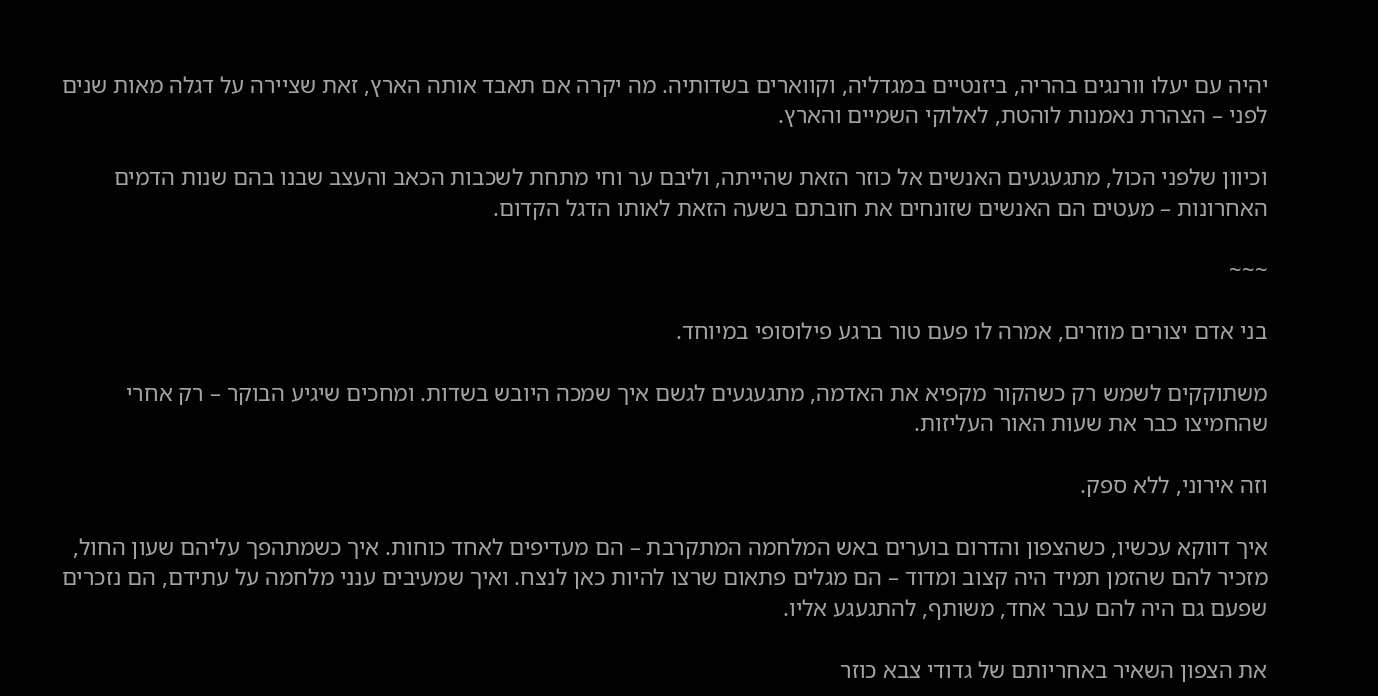יהיה עם יעלו וורנגים בהריה, ביזנטיים במגדליה, וקווארים בשדותיה. מה יקרה אם תאבד אותה הארץ, זאת שציירה על דגלה מאות שנים לפני – הצהרת נאמנות לוהטת, לאלוקי השמיים והארץ.

וכיוון שלפני הכול, מתגעגעים האנשים אל כוזר הזאת שהייתה, וליבם ער וחי מתחת לשכבות הכאב והעצב שבנו בהם שנות הדמים האחרונות – מעטים הם האנשים שזונחים את חובתם בשעה הזאת לאותו הדגל הקדום.

~~~

בני אדם יצורים מוזרים, אמרה לו פעם טור ברגע פילוסופי במיוחד.

משתוקקים לשמש רק כשהקור מקפיא את האדמה, מתגעגעים לגשם איך שמכה היובש בשדות. ומחכים שיגיע הבוקר – רק אחרי שהחמיצו כבר את שעות האור העליזות.

וזה אירוני, ללא ספק.

איך דווקא עכשיו, כשהצפון והדרום בוערים באש המלחמה המתקרבת – הם מעדיפים לאחד כוחות. איך כשמתהפך עליהם שעון החול, מזכיר להם שהזמן תמיד היה קצוב ומדוד – הם מגלים פתאום שרצו להיות כאן לנצח. ואיך שמעיבים ענני מלחמה על עתידם, הם נזכרים שפעם גם היה להם עבר אחד, משותף, להתגעגע אליו.

את הצפון השאיר באחריותם של גדודי צבא כוזר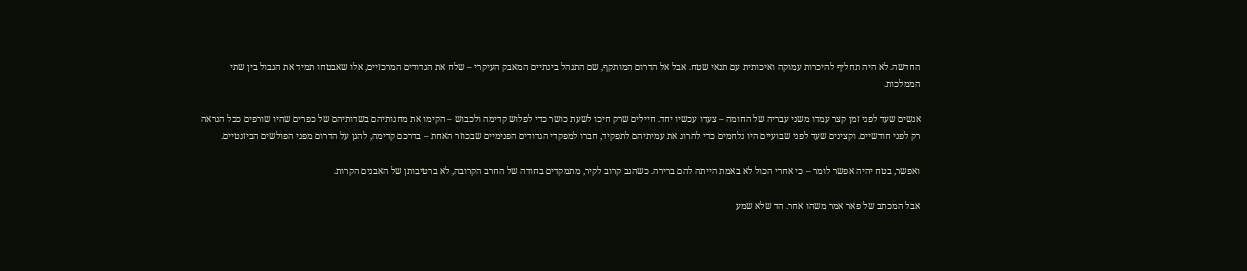החדשה. לא היה תחליף להיכרות עמוקה ואיכותית עם תנאי שטח. אבל אל הדרום המותקף, שם התנהל בינתיים המאבק העיקרי – שלח את הגדודים המרכזיים, אלו שאבטחו תמיד את הגבול בין שתי הממלכות.

אנשים שעד לפני זמן קצר עמדו משני עבריה של החומה – צעדו עכשיו יחד. חיילים שרק חיכו לשעת כושר כדי לפלוש קדימה ולכבוש – הקימו את מחנותיהם בשדותיהם של כפרים שהיו שורפים ככל הנראה רק לפני חודשיים. וקצינים שעד לפני שבועיים היו נלחמים כדי להרוג את עמיתיהם לתפקיד, חברו למפקדי הגדודים הפנימיים שבכוזר האחת – בדרכם קדימה, להגן על הדרום מפני הפולשים הביזנטיים.

ואפשר, בטח יהיה אפשר לומר – כי אחרי הכול לא באמת הייתה להם ברירה. כשהגב קרוב לקיר, מתמקדים בחודה של החרב הקרובה, לא ברטיבותן של האבנים הקרות.

אבל המכתב של פאר אמר משהו אחר. הד שלא שמע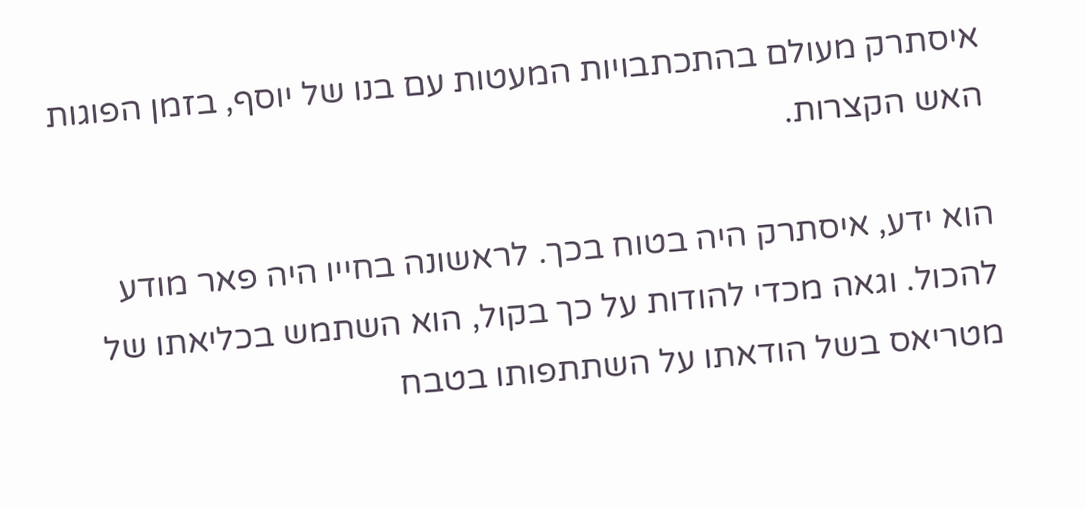איסתרק מעולם בהתכתבויות המעטות עם בנו של יוסף, בזמן הפוגות האש הקצרות.

הוא ידע, איסתרק היה בטוח בכך. לראשונה בחייו היה פאר מודע להכול. וגאה מכדי להודות על כך בקול, הוא השתמש בכליאתו של מטריאס בשל הודאתו על השתתפותו בטבח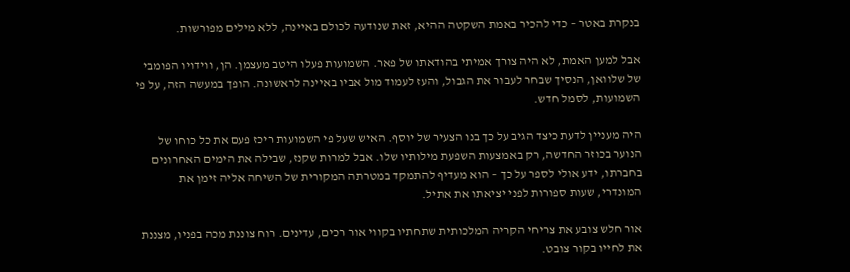בנקרת באטר – כדי להכיר באמת השקטה ההיא, זאת שנודעה לכולם באיינה, ללא מילים מפורשות.

אבל למען האמת, לא היה צורך אמיתי בהודאתו של פאר. השמועות פעלו היטב מעצמן. הן, ווידויו הפומבי של שלוואן, הנסיך שבחר לעבור את הגבול, והעז לעמוד מול אביו באיינה לראשונה. הופך במעשה הזה, על פי השמועות, לסמל חדש.

היה מעניין לדעת כיצד הגיב על כך בנו הצעיר של יוסף. האיש שעל פי השמועות ריכז פעם את כל כוחו של הנוער בכוזר החדשה, רק באמצעות השפעת מילותיו שלו. אבל למרות שקנז, שבילה את הימים האחרונים בחברתו, ידע אולי לספר על כך – הוא מעדיף להתמקד במטרתה המקורית של השיחה אליה זימן את המונדרי, שעות ספורות לפני יציאתו את אתיל.

אור חלש צובע את צריחי הקריה המלכותית שתחתיו בקווי אור רכים, עדינים. רוח צוננת מכה בפניו, מצננת את לחייו בקור צובט.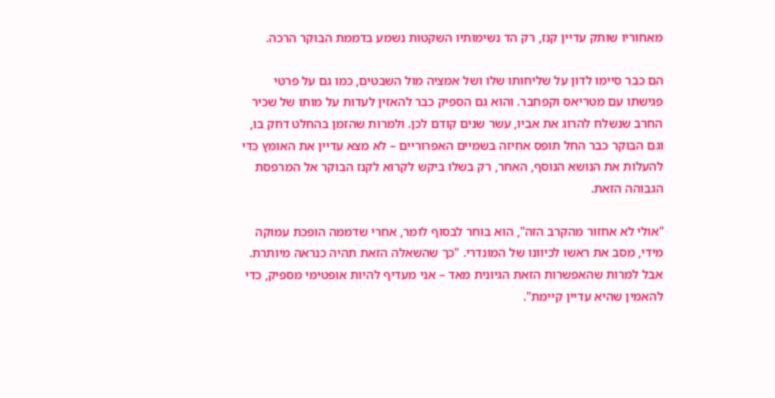מאחוריו שותק עדיין קנז, רק הד נשימותיו השקטות נשמע בדממת הבוקר הרכה.

הם כבר סיימו לדון על שליחותו שלו ושל אמציה מול השבטים, כמו גם על פרטי פגישתו עם מטריאס וקפחבר. והוא גם הספיק כבר להאזין לעדות על מותו של שכיר החרב שנשלח להרוג את אביו, עשר שנים קודם לכן. ולמרות שהזמן בהחלט דחק בו, וגם הבוקר כבר החל תופס אחיזה בשמיים האפרוריים – לא מצא עדיין את האומץ כדי להעלות את הנושא הנוסף, האחר, רק בשלו ביקש לקרוא לקנז הבוקר אל המרפסת הגבוהה הזאת.

"אולי לא אחזור מהקרב הזה", הוא בוחר לבסוף לומר, אחרי שדממה הופכת עמוקה מידי, מסב את ראשו לכיוונו של המונדרי. "כך שהשאלה הזאת תהיה כנראה מיותרת. אבל למרות שהאפשרות הזאת הגיונית מאד – אני מעדיף להיות אופטימי מספיק, כדי להאמין שהיא עדיין קיימת".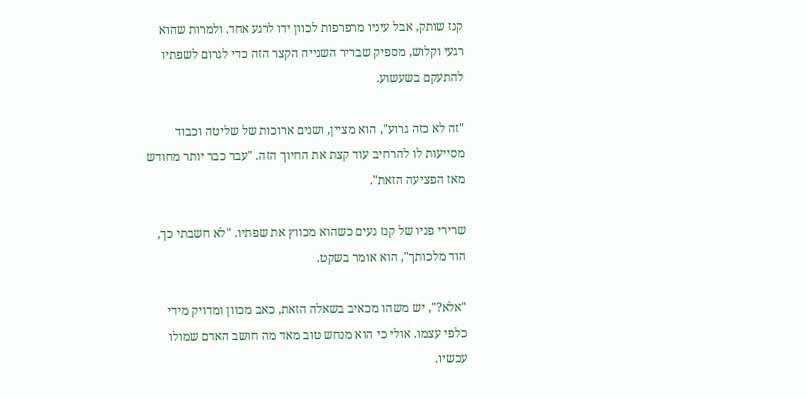קנז שותק, אבל עיניו מרפרפות לכוון ידו לרגע אחד. ולמרות שהוא רגעי וקלוש, מספיק שבריר השנייה הקצר הזה כדי לגרום לשפתיו להתעקם בשעשוע.

"זה לא כזה גרוע", הוא מציין, ושנים ארוכות של שליטה וכבוד מסייעות לו להרחיב עוד קצת את החיוך הזה. "עבר כבר יותר מחודש מאז הפציעה הזאת".

שרירי פניו של קנז נעים כשהוא מכווץ את שפתיו. "לא חשבתי כך, הוד מלכותך", הוא אומר בשקט.

"אלא?", יש משהו מכאיב בשאלה הזאת, כאב מכוון ומדויק מידי כלפי עצמו. אולי כי הוא מנחש טוב מאד מה חושב האדם שמולו עכשיו.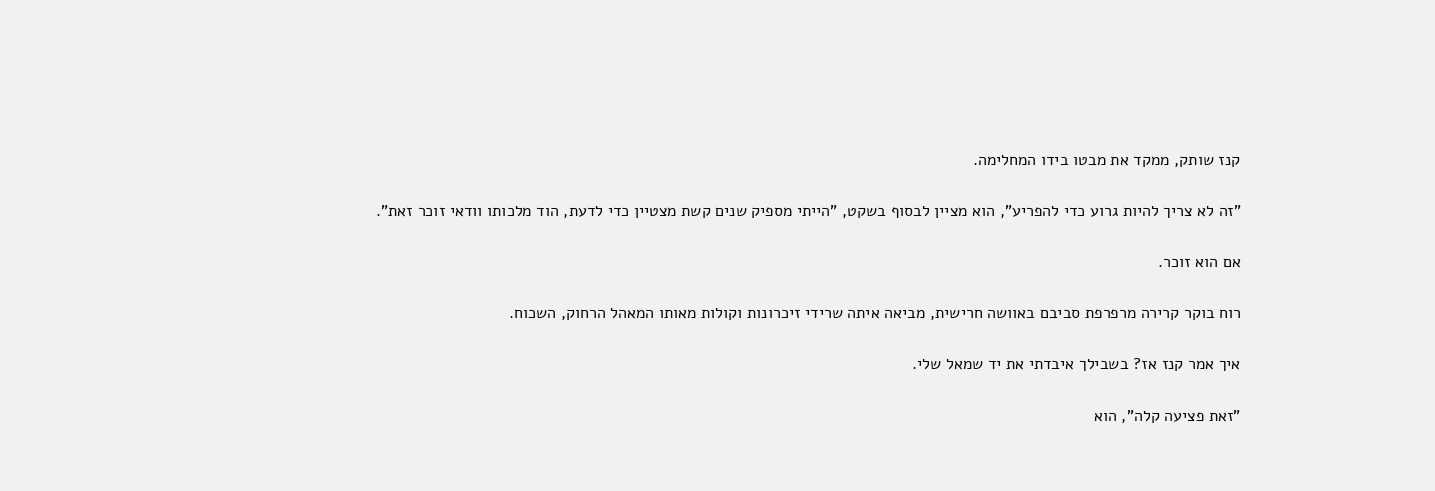קנז שותק, ממקד את מבטו בידו המחלימה.

"זה לא צריך להיות גרוע כדי להפריע", הוא מציין לבסוף בשקט, "הייתי מספיק שנים קשת מצטיין כדי לדעת, הוד מלכותו וודאי זוכר זאת".

אם הוא זוכר.

רוח בוקר קרירה מרפרפת סביבם באוושה חרישית, מביאה איתה שרידי זיכרונות וקולות מאותו המאהל הרחוק, השכוח.

איך אמר קנז אז? בשבילך איבדתי את יד שמאל שלי.

"זאת פציעה קלה", הוא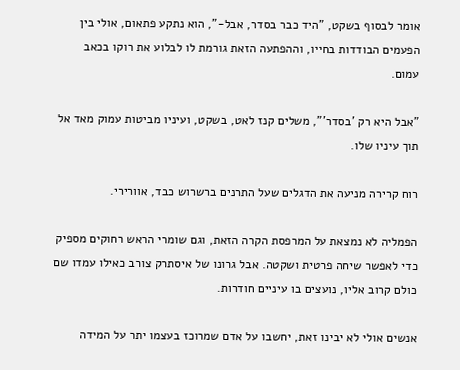אומר לבסוף בשקט, "היד כבר בסדר, אבל-", הוא נתקע פתאום, אולי בין הפעמים הבודדות בחייו, וההפתעה הזאת גורמת לו לבלוע את רוקו בכאב עמום.

"אבל היא רק 'בסדר'", משלים קנז לאט, בשקט, ועיניו מביטות עמוק מאד אל תוך עיניו שלו.

רוח קרירה מניעה את הדגלים שעל התרנים ברשרוש כבד, אוורירי.

הפמליה לא נמצאת על המרפסת הקרה הזאת, וגם שומרי הראש רחוקים מספיק כדי לאפשר שיחה פרטית ושקטה. אבל גרונו של איסתרק צורב כאילו עמדו שם כולם קרוב אליו, נועצים בו עיניים חודרות.

אנשים אולי לא יבינו זאת, יחשבו על אדם שמרוכז בעצמו יתר על המידה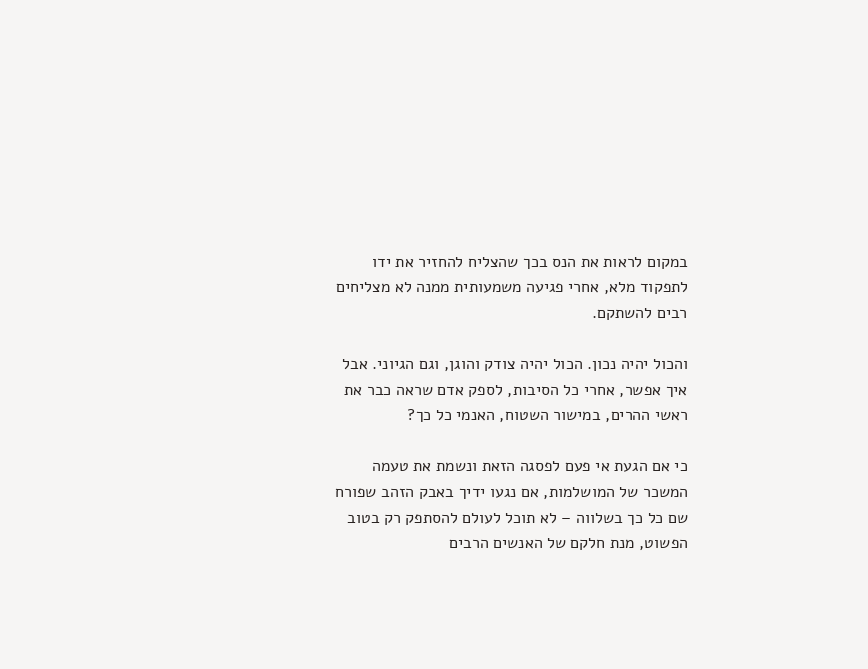במקום לראות את הנס בכך שהצליח להחזיר את ידו לתפקוד מלא, אחרי פגיעה משמעותית ממנה לא מצליחים רבים להשתקם.

והכול יהיה נכון. הכול יהיה צודק והוגן, וגם הגיוני. אבל איך אפשר, אחרי כל הסיבות, לספק אדם שראה כבר את ראשי ההרים, במישור השטוח, האנמי כל כך?

כי אם הגעת אי פעם לפסגה הזאת ונשמת את טעמה המשכר של המושלמות, אם נגעו ידיך באבק הזהב שפורח שם כל כך בשלווה – לא תוכל לעולם להסתפק רק בטוב הפשוט, מנת חלקם של האנשים הרבים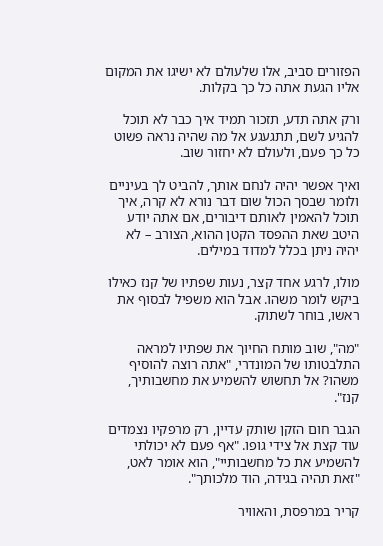הפזורים סביב, אלו שלעולם לא ישיגו את המקום אליו הגעת אתה כל כך בקלות.

ורק אתה תדע, תזכור תמיד איך כבר לא תוכל להגיע לשם, תתגעגע אל מה שהיה נראה פשוט כל כך פעם, ולעולם לא יחזור שוב.

ואיך אפשר יהיה לנחם אותך, להביט לך בעיניים ולומר שבסך הכול שום דבר נורא לא קרה, איך תוכל להאמין לאותם דיבורים, אם אתה יודע היטב שאת ההפסד הקטן ההוא, הצורב – לא יהיה ניתן בכלל למדוד במילים.

מולו, לרגע אחד קצר, נעות שפתיו של קנז כאילו ביקש לומר משהו. אבל הוא משפיל לבסוף את ראשו, בוחר לשתוק.

"מה", שוב מותח החיוך את שפתיו למראה התלבטותו של המונדרי, "אתה רוצה להוסיף משהו? אל תחשוש להשמיע את מחשבותיך, קנז".

הגבר חום הזקן שותק עדיין, רק מרפקיו נצמדים עוד קצת אל צידי גופו. "אף פעם לא יכולתי להשמיע את כל מחשבותיי", הוא אומר לאט, "זאת תהיה בגידה, הוד מלכותך".

קריר במרפסת, והאוויר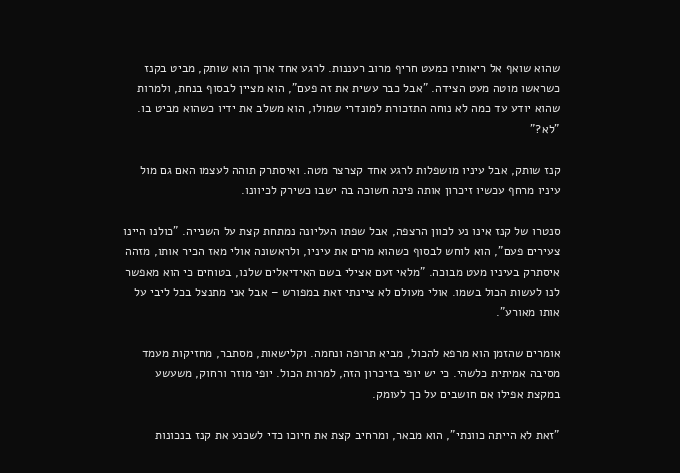שהוא שואף אל ריאותיו כמעט חריף מרוב רעננות. לרגע אחד ארוך הוא שותק, מביט בקנז כשראשו מוטה מעט הצידה. "אבל כבר עשית את זה פעם", הוא מציין לבסוף בנחת, ולמרות שהוא יודע עד כמה לא נוחה התזכורת למונדרי שמולו, הוא משלב את ידיו כשהוא מביט בו. "לא?"

קנז שותק, אבל עיניו מושפלות לרגע אחד קצרצר מטה. ואיסתרק תוהה לעצמו האם גם מול עיניו מרחף עכשיו זיכרון אותה פינה חשוכה בה ישבו כשירק לכיוונו.

סנטרו של קנז אינו נע לכוון הרצפה, אבל שפתו העליונה נמתחת קצת על השנייה. "כולנו היינו צעירים פעם", הוא לוחש לבסוף כשהוא מרים את עיניו, ולראשונה אולי מאז הכיר אותו, מזהה איסתרק בעיניו מעט מבוכה. "מלאי זעם אצילי בשם האידיאלים שלנו, בטוחים כי הוא מאפשר לנו לעשות הכול בשמו. אולי מעולם לא ציינתי זאת במפורש – אבל אני מתנצל בכל ליבי על אותו מאורע".

אומרים שהזמן הוא מרפא להכול, מביא תרופה ונחמה. וקלישאות, מסתבר, מחזיקות מעמד מסיבה אמיתית כלשהי. כי יש יופי בזיכרון הזה, למרות הכול. יופי מוזר ורחוק, משעשע במקצת אפילו אם חושבים על כך לעומק.

"זאת לא הייתה כוונתי", הוא מבאר, ומרחיב קצת את חיוכו כדי לשכנע את קנז בנכונות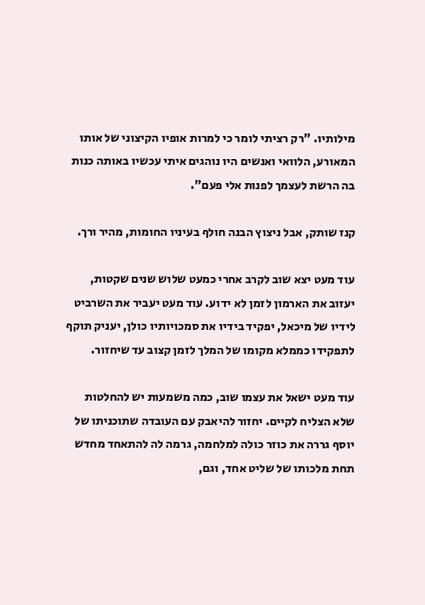מילותיו. "רק רציתי לומר כי למרות אופיו הקיצוני של אותו המאורע, הלוואי ואנשים היו נוהגים איתי עכשיו באותה כנות בה הרשת לעצמך לפנות אלי פעם".

קנז שותק, אבל ניצוץ הבנה חולף בעיניו החומות, מהיר ורך.

עוד מעט יצא שוב לקרב אחרי כמעט שלוש שנים שקטות, יעזוב את הארמון לזמן לא ידוע. עוד מעט יעביר את השרביט לידיו של מיכאל, יפקיד בידיו את סמכויותיו כולן, יעניק תוקף לתפקידו כממלא מקומו של המלך לזמן קצוב עד שיחזור.

עוד מעט ישאל את עצמו שוב, כמה משמעות יש להחלטות שלא הצליח לקיים. יחזור להיאבק עם העובדה שתוכניתו של יוסף גררה את כוזר כולה למלחמה, גרמה לה להתאחד מחדש תחת מלכותו של שליט אחד, וגם,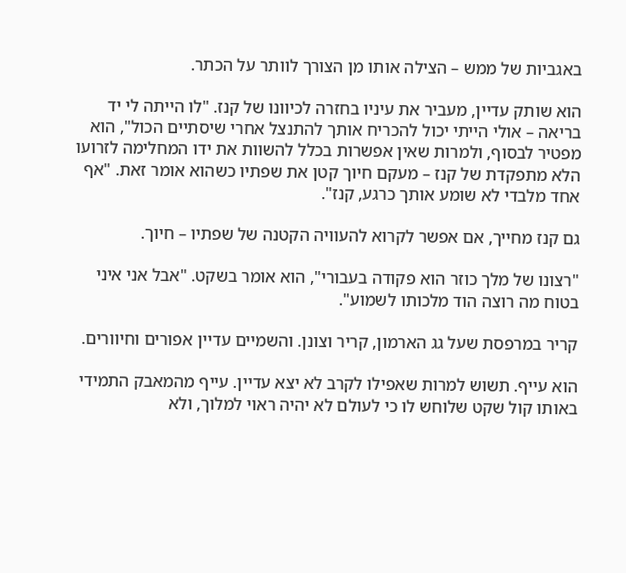באגביות של ממש – הצילה אותו מן הצורך לוותר על הכתר.

הוא שותק עדיין, מעביר את עיניו בחזרה לכיוונו של קנז. "לו הייתה לי יד בריאה – אולי הייתי יכול להכריח אותך להתנצל אחרי שיסתיים הכול", הוא מפטיר לבסוף, ולמרות שאין אפשרות בכלל להשוות את ידו המחלימה לזרועו הלא מתפקדת של קנז – מעקם חיוך קטן את שפתיו כשהוא אומר זאת. "אף אחד מלבדי לא שומע אותך כרגע, קנז".

גם קנז מחייך, אם אפשר לקרוא להעוויה הקטנה של שפתיו – חיוך.

"רצונו של מלך כוזר הוא פקודה בעבורי", הוא אומר בשקט. "אבל אני איני בטוח מה רוצה הוד מלכותו לשמוע".

קריר במרפסת שעל גג הארמון, קריר וצונן. והשמיים עדיין אפורים וחיוורים.

הוא עייף. תשוש למרות שאפילו לקרב לא יצא עדיין. עייף מהמאבק התמידי באותו קול שקט שלוחש לו כי לעולם לא יהיה ראוי למלוך, ולא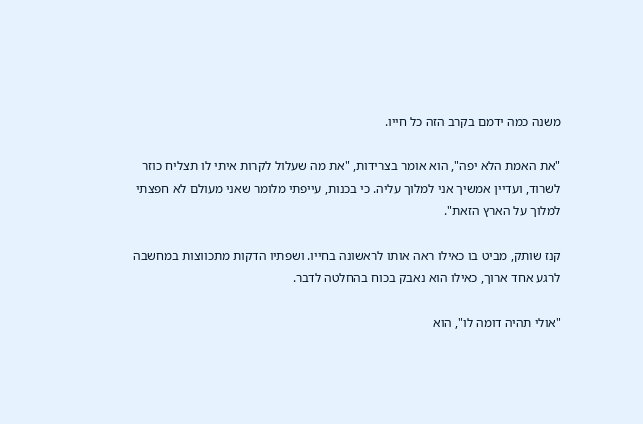משנה כמה ידמם בקרב הזה כל חייו.

"את האמת הלא יפה", הוא אומר בצרידות, "את מה שעלול לקרות איתי לו תצליח כוזר לשרוד, ועדיין אמשיך אני למלוך עליה. כי בכנות, עייפתי מלומר שאני מעולם לא חפצתי למלוך על הארץ הזאת".

קנז שותק, מביט בו כאילו ראה אותו לראשונה בחייו. ושפתיו הדקות מתכווצות במחשבה לרגע אחד ארוך, כאילו הוא נאבק בכוח בהחלטה לדבר.

"אולי תהיה דומה לו", הוא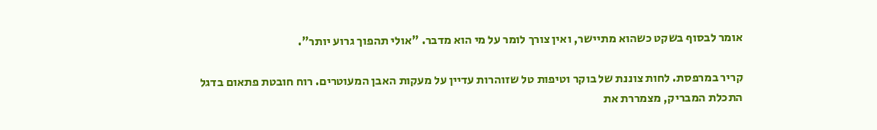אומר לבסוף בשקט כשהוא מתיישר, ואין צורך לומר על מי הוא מדבר. "אולי תהפוך גרוע יותר".

קריר במרפסת. לחות צוננת של בוקר וטיפות טל שזוהרות עדיין על מעקות האבן המעוטרים. רוח חובטת פתאום בדגל התכלת המבריק, מצמררת את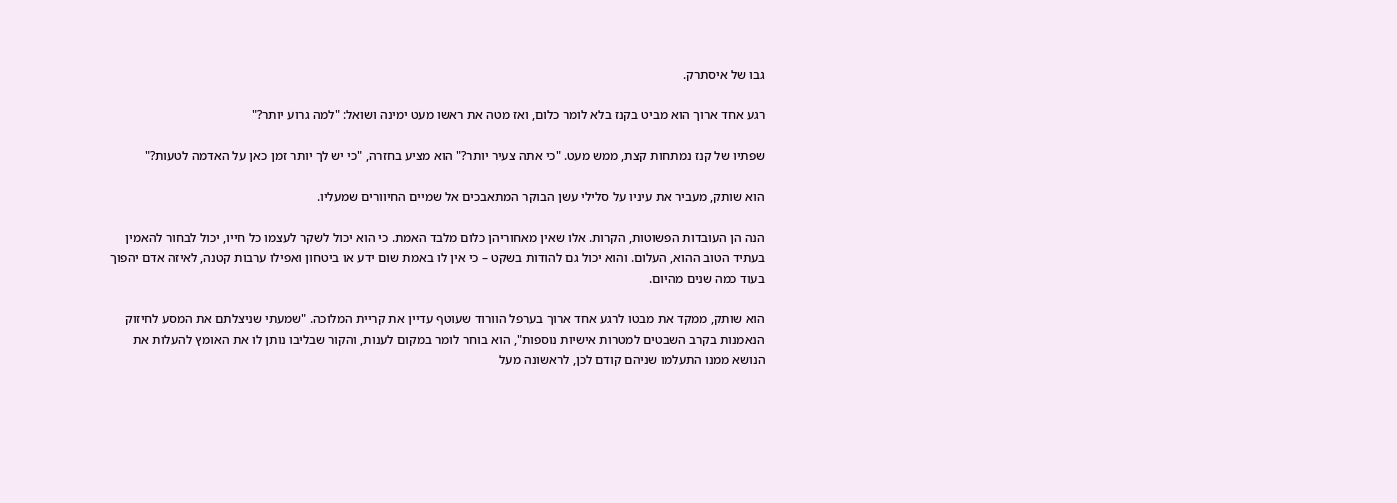גבו של איסתרק.

רגע אחד ארוך הוא מביט בקנז בלא לומר כלום, ואז מטה את ראשו מעט ימינה ושואל: "למה גרוע יותר?"

שפתיו של קנז נמתחות קצת, ממש מעט. "כי אתה צעיר יותר?" הוא מציע בחזרה, "כי יש לך יותר זמן כאן על האדמה לטעות?"

הוא שותק, מעביר את עיניו על סלילי עשן הבוקר המתאבכים אל שמיים החיוורים שמעליו.

הנה הן העובדות הפשוטות, הקרות. אלו שאין מאחוריהן כלום מלבד האמת. כי הוא יכול לשקר לעצמו כל חייו, יכול לבחור להאמין בעתיד הטוב ההוא, העלום. והוא יכול גם להודות בשקט – כי אין לו באמת שום ידע או ביטחון ואפילו ערבות קטנה, לאיזה אדם יהפוך בעוד כמה שנים מהיום.

הוא שותק, ממקד את מבטו לרגע אחד ארוך בערפל הוורוד שעוטף עדיין את קריית המלוכה. "שמעתי שניצלתם את המסע לחיזוק הנאמנות בקרב השבטים למטרות אישיות נוספות", הוא בוחר לומר במקום לענות, והקור שבליבו נותן לו את האומץ להעלות את הנושא ממנו התעלמו שניהם קודם לכן, לראשונה מעל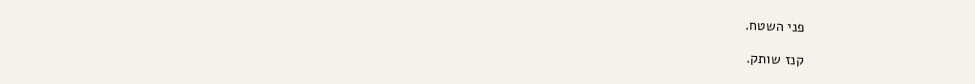פני השטח.

קנז שותק.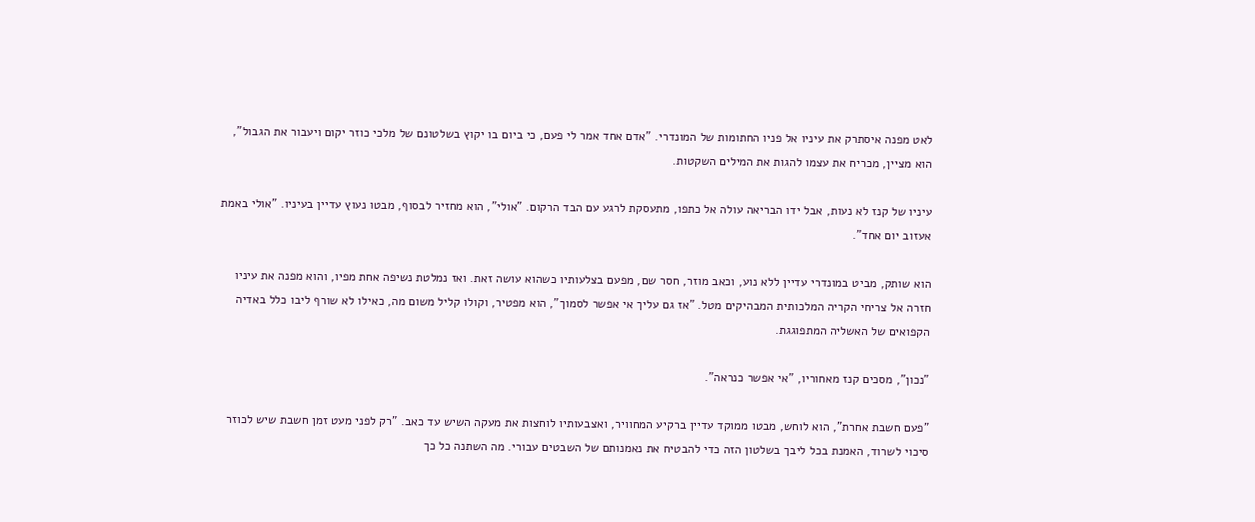לאט מפנה איסתרק את עיניו אל פניו החתומות של המונדרי. "אדם אחד אמר לי פעם, כי ביום בו יקוץ בשלטונם של מלכי כוזר יקום ויעבור את הגבול", הוא מציין, מכריח את עצמו להגות את המילים השקטות.

עיניו של קנז לא נעות, אבל ידו הבריאה עולה אל כתפו, מתעסקת לרגע עם הבד הרקום. "אולי", הוא מחזיר לבסוף, מבטו נעוץ עדיין בעיניו. "אולי באמת אעזוב יום אחד".

הוא שותק, מביט במונדרי עדיין ללא נוע, וכאב מוזר, חסר שם, מפעם בצלעותיו כשהוא עושה זאת. ואז נמלטת נשיפה אחת מפיו, והוא מפנה את עיניו חזרה אל צריחי הקריה המלכותית המבהיקים מטל. "אז גם עליך אי אפשר לסמוך", הוא מפטיר, וקולו קליל משום מה, כאילו לא שורף ליבו כלל באדיה הקפואים של האשליה המתפוגגת.

"נכון", מסכים קנז מאחוריו, "אי אפשר כנראה".

"פעם חשבת אחרת", הוא לוחש, מבטו ממוקד עדיין ברקיע המחוויר, ואצבעותיו לוחצות את מעקה השיש עד כאב. "רק לפני מעט זמן חשבת שיש לכוזר סיכוי לשרוד, האמנת בכל ליבך בשלטון הזה כדי להבטיח את נאמנותם של השבטים עבורי. מה השתנה כל כך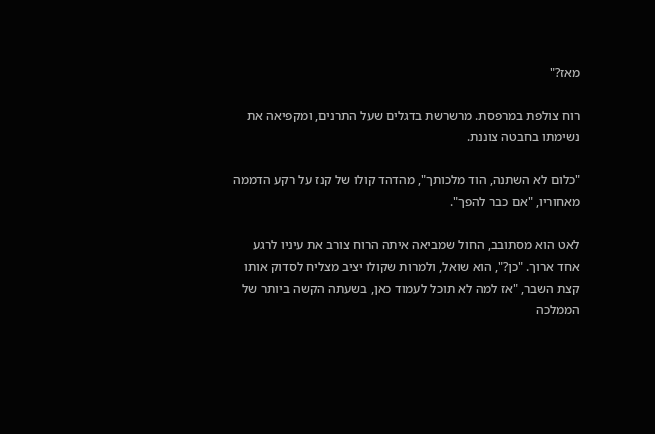מאז?"

רוח צולפת במרפסת. מרשרשת בדגלים שעל התרנים, ומקפיאה את נשימתו בחבטה צוננת.

"כלום לא השתנה, הוד מלכותך", מהדהד קולו של קנז על רקע הדממה מאחוריו, "אם כבר להפך".

לאט הוא מסתובב, החול שמביאה איתה הרוח צורב את עיניו לרגע אחד ארוך. "כן?", הוא שואל, ולמרות שקולו יציב מצליח לסדוק אותו קצת השבר, "אז למה לא תוכל לעמוד כאן, בשעתה הקשה ביותר של הממלכה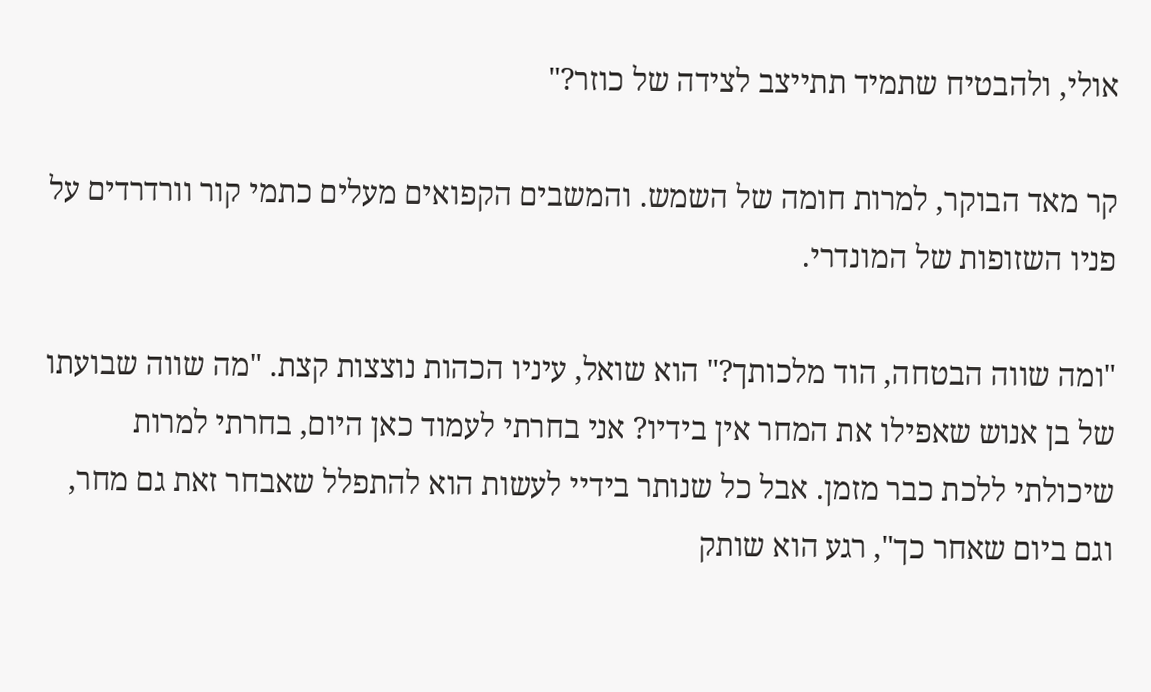אולי, ולהבטיח שתמיד תתייצב לצידה של כוזר?"

קר מאד הבוקר, למרות חומה של השמש. והמשבים הקפואים מעלים כתמי קור וורדרדים על פניו השזופות של המונדרי.

"ומה שווה הבטחה, הוד מלכותך?" הוא שואל, עיניו הכהות נוצצות קצת. "מה שווה שבועתו של בן אנוש שאפילו את המחר אין בידיו? אני בחרתי לעמוד כאן היום, בחרתי למרות שיכולתי ללכת כבר מזמן. אבל כל שנותר בידיי לעשות הוא להתפלל שאבחר זאת גם מחר, וגם ביום שאחר כך", רגע הוא שותק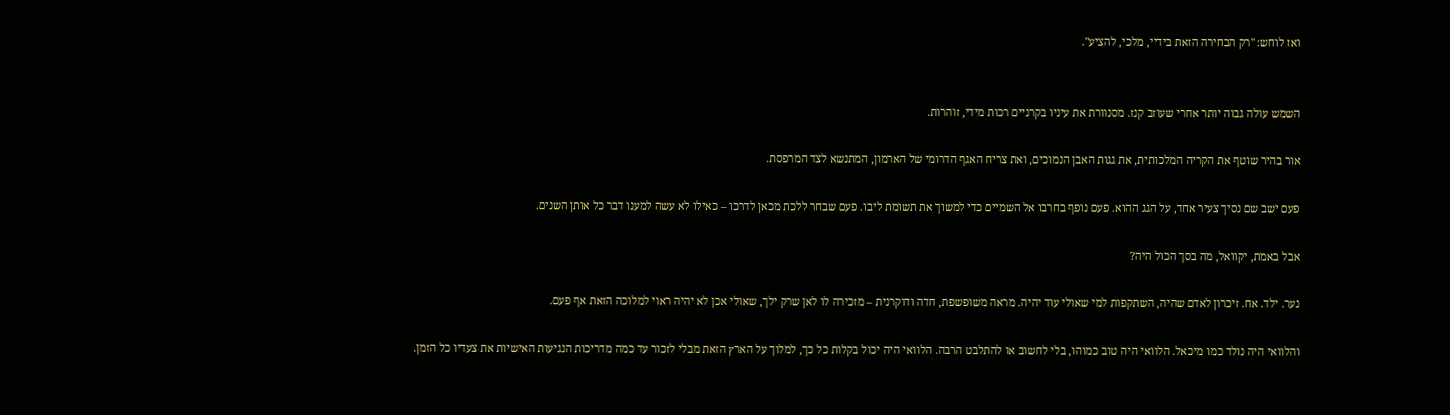ואז לוחש: "רק הבחירה הזאת בידיי, מלכי, להציע".


השמש עולה גבוה יותר אחרי שעוזב קנז. מסנוורת את עיניו בקרניים רכות מידי, זוהרות.

אור בהיר שוטף את הקריה המלכותית, את גגות האבן הנמוכים, ואת צריח האגף הדרומי של הארמון, המתנשא לצד המרפסת.

פעם ישב שם נסיך צעיר אחד, על הגג ההוא. פעם נופף בחרבו אל השמיים כדי למשוך את תשומת ליבו. פעם שבחר ללכת מכאן לדרכו – כאילו לא עשה למענו דבר כל אותן השנים.

אבל באמת, יקוואל, מה בסך הכול היה?

נער. ילד. אח. זיכרון לאדם שהיה, השתקפות למי שאולי עוד יהיה. מראה משופשפת, חדה ודוקרנית – מזכירה לו לאן שרק ילך, שאולי אכן לא יהיה ראוי למלוכה הזאת אף פעם.

והלוואי היה נולד כמו מיכאל. הלוואי היה טוב כמוהו, בלי לחשוב או להתלבט הרבה. הלוואי היה יכול בקלות כל כך, למלוך על הארץ הזאת מבלי לזכור עד כמה מדריכות הנגיעות האישיות את צעדיו כל הזמן.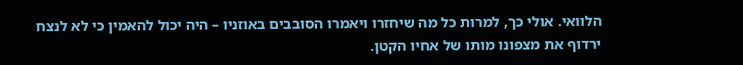הלוואי. אולי כך, למרות כל מה שיחזרו ויאמרו הסובבים באוזניו – היה יכול להאמין כי לא לנצח ירדוף את מצפונו מותו של אחיו הקטן.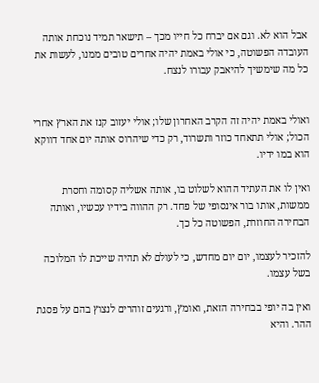אבל הוא לא. וגם אם יברח כל חייו מכך – תישאר תמיד נוכחת אותה העובדה הפשוטה, כי אולי באמת יהיה אחרים טובים ממנו, לעשות את כל מה שימשיך להיאבק עבורו לנצח.


ואולי באמת יהיה זה הקרב האחרון שלו; אולי יעזוב קנז את הארץ אחרי הכול; אולי תתאחד כוזר ותשרוד, רק כדי שיהרוס אותה יום אחד דווקא הוא במו ידיו.

ואין לו את העתיד ההוא לשלוט בו, אותה אשליה קסומה וחסרת ממשות, אותו בור אינסופי של פחד. רק ההווה בידיו עכשיו, ואותה הבחירה החוזרת, הפשוטה כל כך.

להזכיר לעצמו, יום יום מחדש, כי לעולם לא תהיה שייכת לו המלוכה בשל עצמו.

ואין בה יופי בבחירה הזאת, ואומץ, ורגעים זוהרים לנצוץ בהם על פסגת ההר. והיא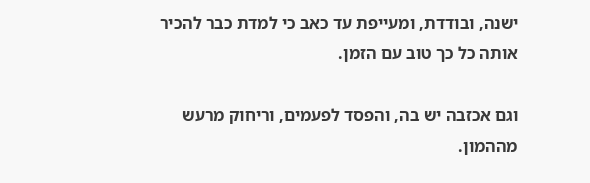ישנה, ובודדת, ומעייפת עד כאב כי למדת כבר להכיר אותה כל כך טוב עם הזמן.

וגם אכזבה יש בה, והפסד לפעמים, וריחוק מרעש מההמון.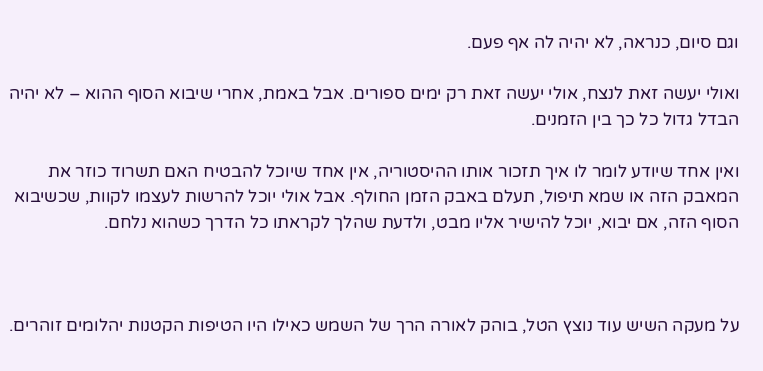וגם סיום, כנראה, לא יהיה לה אף פעם.

ואולי יעשה זאת לנצח, אולי יעשה זאת רק ימים ספורים. אבל באמת, אחרי שיבוא הסוף ההוא – לא יהיה הבדל גדול כל כך בין הזמנים.

ואין אחד שיודע לומר לו איך תזכור אותו ההיסטוריה, אין אחד שיוכל להבטיח האם תשרוד כוזר את המאבק הזה או שמא תיפול, תעלם באבק הזמן החולף. אבל אולי יוכל להרשות לעצמו לקוות, שכשיבוא הסוף הזה, אם יבוא, יוכל להישיר אליו מבט, ולדעת שהלך לקראתו כל הדרך כשהוא נלחם.



על מעקה השיש עוד נוצץ הטל, בוהק לאורה הרך של השמש כאילו היו הטיפות הקטנות יהלומים זוהרים.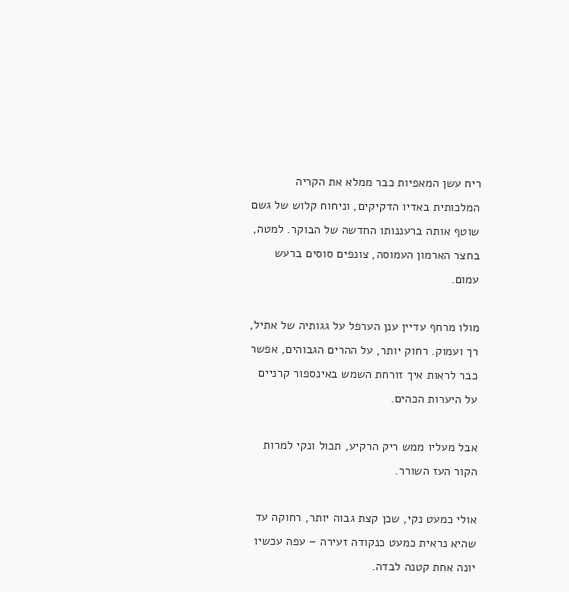ריח עשן המאפיות כבר ממלא את הקריה המלכותית באדיו הדקיקים, וניחוח קלוש של גשם שוטף אותה ברעננותו החדשה של הבוקר. למטה, בחצר הארמון העמוסה, צונפים סוסים ברעש עמום.

מולו מרחף עדיין ענן הערפל על גגותיה של אתיל, רך ועמוק. רחוק יותר, על ההרים הגבוהים, אפשר כבר לראות איך זורחת השמש באינספור קרניים על היערות הכהים.

אבל מעליו ממש ריק הרקיע, תכול ונקי למרות הקור העז השורר.

אולי כמעט נקי, שכן קצת גבוה יותר, רחוקה עד שהיא נראית כמעט כנקודה זעירה – עפה עכשיו יונה אחת קטנה לבדה.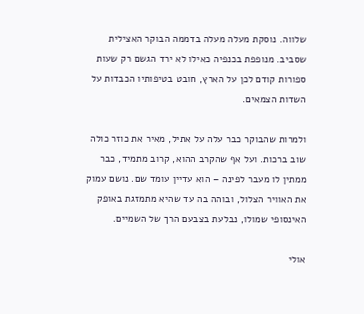שלווה. נוסקת מעלה מעלה בדממה הבוקר האצילית שסביב. מנופפת בכנפיה כאילו לא ירד הגשם רק שעות ספורות קודם לכן על הארץ, חובט בטיפותיו הכבדות על השדות הצמאים.

ולמרות שהבוקר כבר עלה על אתיל, מאיר את כוזר כולה שוב ברכות. ועל אף שהקרב ההוא, קרוב מתמיד, כבר ממתין לו מעבר לפינה – הוא עדיין עומד שם. נושם עמוק את האוויר הצלול, ובוהה בה עד שהיא מתמזגת באופק האינסופי שמולו, נבלעת בצבעם הרך של השמיים.

אולי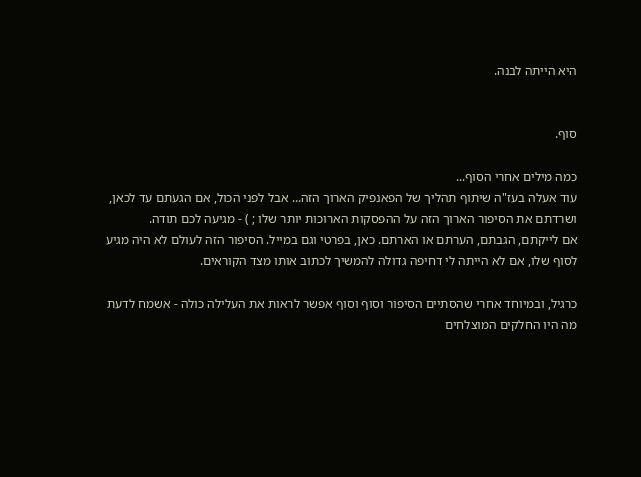היא הייתה לבנה.


סוף.

כמה מילים אחרי הסוף...
עוד אעלה בעז"ה שיתוף תהליך של הפאנפיק הארוך הזה... אבל לפני הכול, אם הגעתם עד לכאן, ושרדתם את הסיפור הארוך הזה על ההפסקות הארוכות יותר שלו ; ) - מגיעה לכם תודה.
אם לייקתם, הגבתם, הערתם או הארתם. כאן, בפרטי וגם במייל. הסיפור הזה לעולם לא היה מגיע לסוף שלו, אם לא הייתה לי דחיפה גדולה להמשיך לכתוב אותו מצד הקוראים.

כרגיל, ובמיוחד אחרי שהסתיים הסיפור וסוף וסוף אפשר לראות את העלילה כולה - אשמח לדעת מה היו החלקים המוצלחים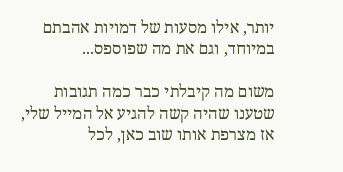יותר, אילו מסעות של דמויות אהבתם במיוחד, וגם את מה שפוספס...

משום מה קיבלתי כבר כמה תגובות שטענו שהיה קשה להגיע אל המייל שלי, אז מצרפת אותו שוב כאן, לכל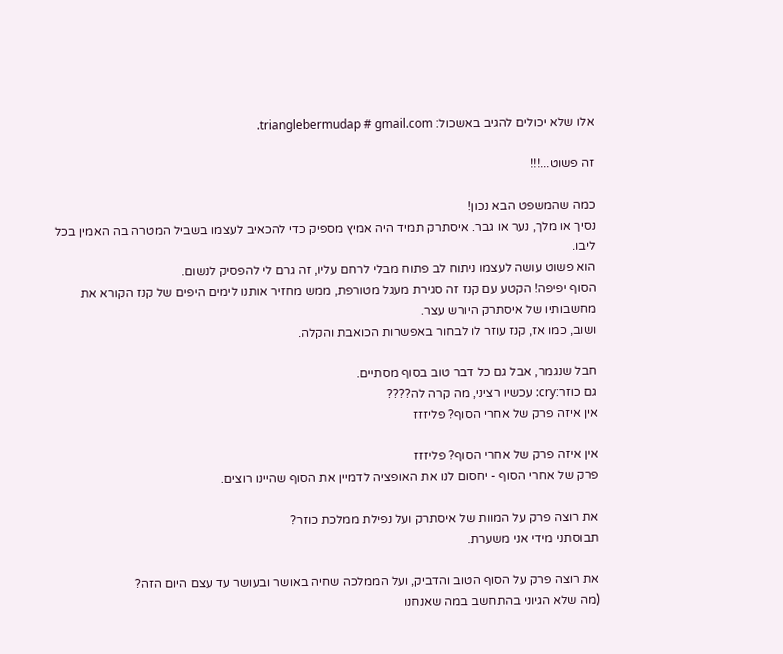אלו שלא יכולים להגיב באשכול: trianglebermudap # gmail.com.

זה פשוט...!!!

כמה שהמשפט הבא נכון!
נסיך או מלך, נער או גבר. איסתרק תמיד היה אמיץ מספיק כדי להכאיב לעצמו בשביל המטרה בה האמין בכל ליבו.
הוא פשוט עושה לעצמו ניתוח לב פתוח מבלי לרחם עליו, זה גרם לי להפסיק לנשום.
הסוף יפיפה! הקטע עם קנז זה סגירת מעגל מטורפת, ממש מחזיר אותנו לימים היפים של קנז הקורא את מחשבותיו של איסתרק היורש עצר.
ושוב, כמו אז, קנז עוזר לו לבחור באפשרות הכואבת והקלה.

חבל שנגמר, אבל גם כל דבר טוב בסוף מסתיים.
גם כוזר:cry: עכשיו רציני, מה קרה לה????
אין איזה פרק של אחרי הסוף? פליזזז

אין איזה פרק של אחרי הסוף? פליזזז
פרק של אחרי הסוף - יחסום לנו את האופציה לדמיין את הסוף שהיינו רוצים.

את רוצה פרק על המוות של איסתרק ועל נפילת ממלכת כוזר?
תבוסתני מידי אני משערת.

את רוצה פרק על הסוף הטוב והדביק, ועל הממלכה שחיה באושר ובעושר עד עצם היום הזה?
(מה שלא הגיוני בהתחשב במה שאנחנו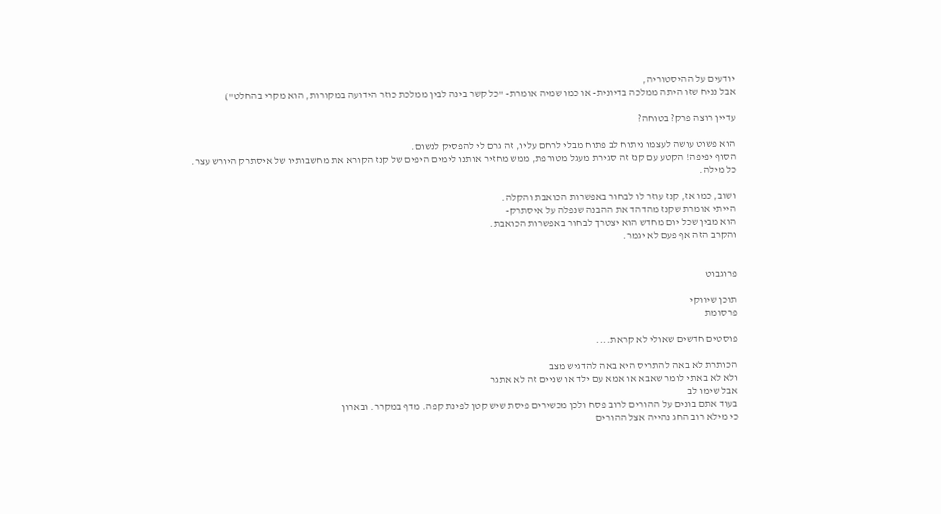יודעים על ההיסטוריה,
אבל נניח שזו היתה ממלכה בדיונית- או כמו שמיה אומרת- "כל קשר בינה לבין ממלכת כוזר הידועה במקורות, הוא מקרי בהחלט")

עדיין רוצה פרק? בטוחה?

הוא פשוט עושה לעצמו ניתוח לב פתוח מבלי לרחם עליו, זה גרם לי להפסיק לנשום.
הסוף יפיפה! הקטע עם קנז זה סגירת מעגל מטורפת, ממש מחזיר אותנו לימים היפים של קנז הקורא את מחשבותיו של איסתרק היורש עצר.
כל מילה.

ושוב, כמו אז, קנז עוזר לו לבחור באפשרות הכואבת והקלה.
הייתי אומרת שקנז מהדהד את ההבנה שנפלה על איסתרק-
הוא מבין שכל יום מחדש הוא יצטרך לבחור באפשרות הכואבת.
והקרב הזה אף פעם לא יגמר.


פרוגבוט

תוכן שיווקי
פרסומת

פוסטים חדשים שאולי לא קראת....

הכותרת לא באה להתריס היא באה להדגיש מצב
ולא לא באתי לומר שאבא או אמא עם ילד או שניים זה לא אתגר
אבל שימו לב
בעוד אתם בונים על ההורים לרוב פסח ולכן מכשירים פיסת שיש קטן לפינת קפה. מדף במקרר. ובארון
כי מילא רוב החג נהייה אצל ההורים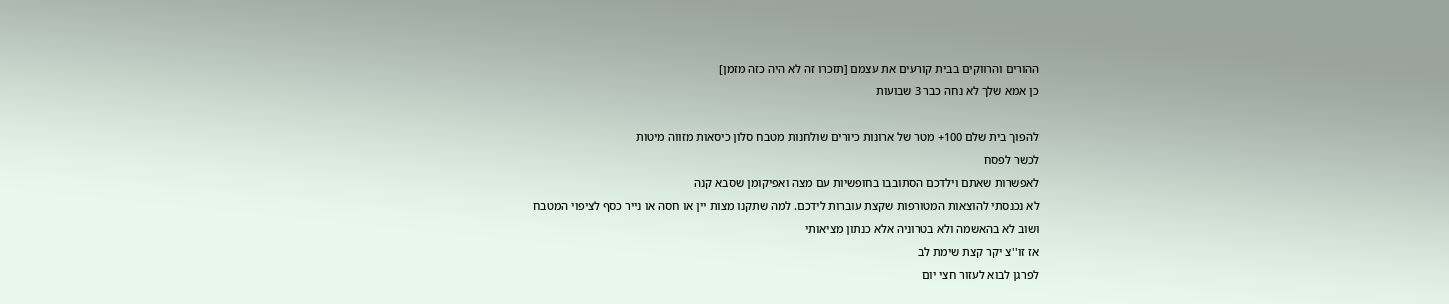ההורים והרווקים בבית קורעים את עצמם [תזכרו זה לא היה כזה מזמן]
כן אמא שלך לא נחה כבר 3 שבועות

להפוך בית שלם 100+ מטר של ארונות כיורים שולחנות מטבח סלון כיסאות מזווה מיטות
לכשר לפסח
לאפשרות שאתם וילדכם הסתובבו בחופשיות עם מצה ואפיקומן שסבא קנה
לא נכנסתי להוצאות המטורפות שקצת עוברות לידכם. למה שתקנו מצות יין או חסה או נייר כסף לציפוי המטבח
ושוב לא בהאשמה ולא בטרוניה אלא כנתון מציאותי
אז זו''צ יקר קצת שימת לב
לפרגן לבוא לעזור חצי יום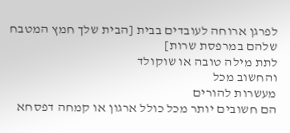לפרגן ארוחה לעובדים בבית [הבית שלך חמץ המטבח שלהם במרפסת שרות]
לתת מילה טובה או שוקולד
והחשוב מכל
מעשרות להורים
הם חשובים יותר מכל כולל ארגון או קמחה דפסחא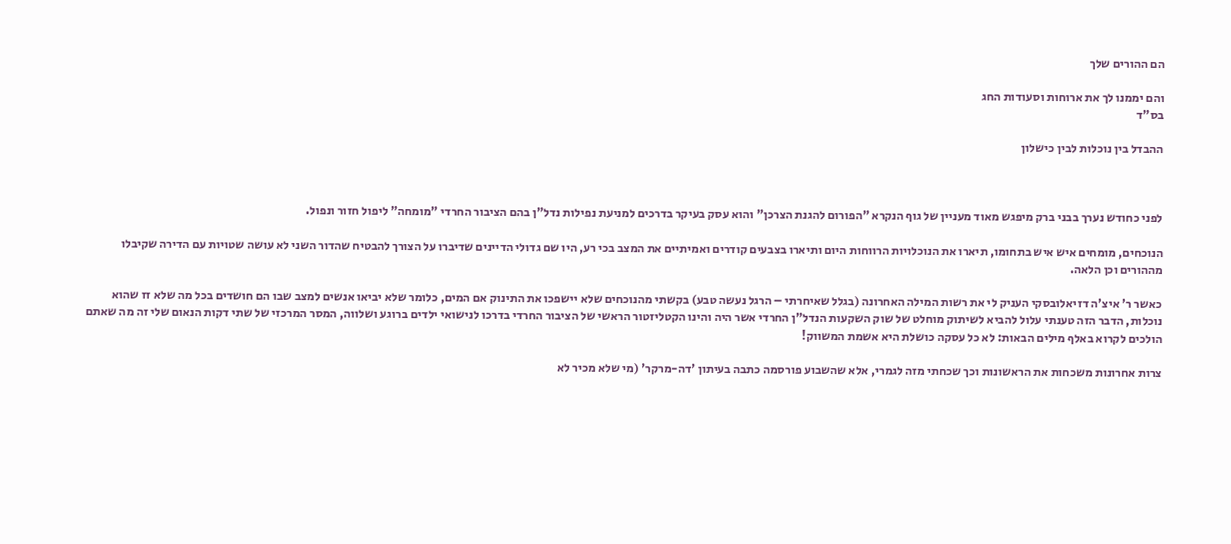הם ההורים שלך

והם יממנו לך את ארוחות וסעודות החג
בס"ד

ההבדל בין נוכלות לבין כישלון



לפני כחודש נערך בבני ברק מיפגש מאוד מעניין של גוף הנקרא "הפורום להגנת הצרכן" והוא עסק בעיקר בדרכים למניעת נפילות נדל"ן בהם הציבור החרדי "מומחה" ליפול חזור ונפול.

הנוכחים, מומחים איש איש בתחומו, תיארו את הנוכלויות הרווחות היום ותיארו בצבעים קודרים ואמיתיים את המצב בכי רע, היו שם גדולי הדיינים שדיברו על הצורך להבטיח שהדור השני לא עושה שטויות עם הדירה שקיבלו מההורים וכן הלאה.

כאשר ר' איצ'ה דזיאלובסקי העניק לי את רשות המילה האחרונה (בגלל שאיחרתי – הרגל נעשה טבע) בקשתי מהנוכחים שלא יישפכו את התינוק אם המים, כלומר שלא יביאו אנשים למצב שבו הם חושדים בכל מה שלא זז שהוא נוכלות, הדבר הזה טענתי עלול להביא לשיתוק מוחלט של שוק השקעות הנדל"ן החרדי אשר היה והינו הקטליזטור הראשי של הציבור החרדי בדרכו לנישואי ילדים ברוגע ושלווה, המסר המרכזי של שתי דקות הנאום שלי זה מה שאתם הולכים לקרוא באלף מילים הבאות: לא כל עסקה כושלת היא אשמת המשווק!

צרות אחרונות משכחות את הראשונות וכך שכחתי מזה לגמרי, אלא שהשבוע פורסמה כתבה בעיתון 'דה-מרקר' (מי שלא מכיר לא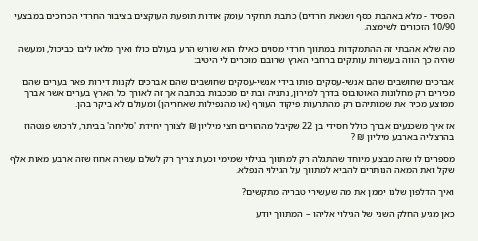הפסיד - מלא באהבת כסף ושנאת חרדים) כתבת תחקיר עומק אודות תופעת העוקצים בציבור החרדי הכרוכים במבצעי 10/90 הזכורים לשימצה.

מה שלא אהבתי זה ההתמקדות במתווך חרדי מסוים כאילו הוא שורש הרע בעולם כולו ואיך מלאו ליבו כביכול, ומעשה שהיה כך הווה בעשרות עותקים ברחבי הארץ שרובם מוכרים לי היטיב:

אברכים שחושבים שהם אנשי-עסקים פותו בידי אנשי-עסקים שחושבים שהם אברכים לקנות דירות פאר בערים שהם מכירים רק מחלונות האוטובוס בדרך למירון, נתניה ובת ים מככבות בכתבה אך זה לאורך כל הארץ בערים אשר אברך ממוצע מכיר את שמותיהם רק מהתרעות פיקוד העורף (או מהנפילות שאחריהן) ומעולם לא ביקר בהן.

אז איך משכנעים אברך כולל חסידי בן 22 שקיבל מההורים חצי מיליון ₪ לצורך יחידת 'סליחה' בביתר, לרכוש פנטהוז בהרצליה בארבע מיליון ₪ ?

מספרים לו שזה מבצע מיוחד שהתגלה רק למתווך בגילוי שמימי וכעת צריך רק לשלם עשרה אחוז שזה ארבע מאות אלף שקל ואת המאה הנותרים להביא למתווך על הגילוי הנפלא.

ואיך הדלפון שלנו יממן את מה שעשירי טבריה מתקשים?

כאן מגיע החלק השני של הגילוי אליהו – המתווך יודע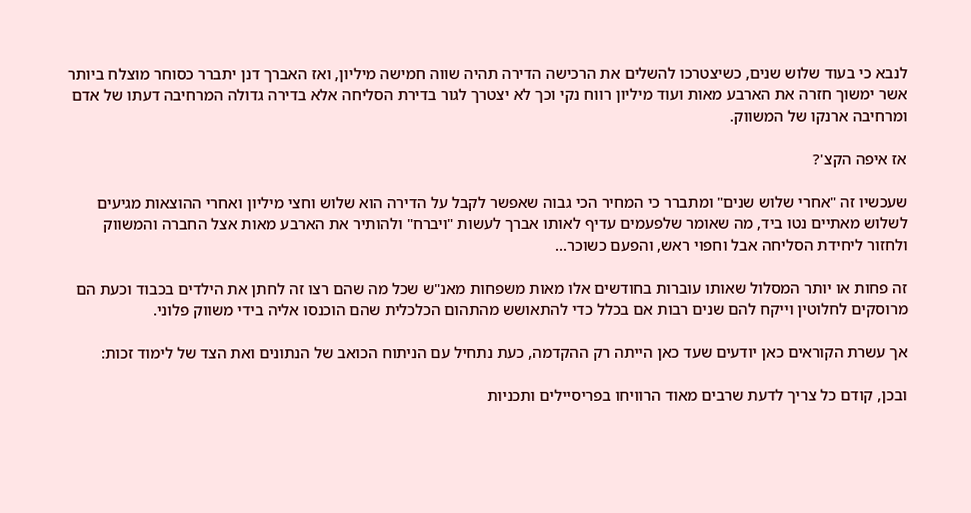לנבא כי בעוד שלוש שנים, כשיצטרכו להשלים את הרכישה הדירה תהיה שווה חמישה מיליון, ואז האברך דנן יתברר כסוחר מוצלח ביותר אשר ימשוך חזרה את הארבע מאות ועוד מיליון רווח נקי וכך לא יצטרך לגור בדירת הסליחה אלא בדירה גדולה המרחיבה דעתו של אדם ומרחיבה ארנקו של המשווק.

אז איפה הקצ'?

שעכשיו זה "אחרי שלוש שנים" ומתברר כי המחיר הכי גבוה שאפשר לקבל על הדירה הוא שלוש וחצי מיליון ואחרי ההוצאות מגיעים לשלוש מאתיים נטו ביד, מה שאומר שלפעמים עדיף לאותו אברך לעשות "ויברח" ולהותיר את הארבע מאות אצל החברה והמשווק ולחזור ליחידת הסליחה אבל וחפוי ראש, והפעם כשוכר...

זה פחות או יותר המסלול שאותו עוברות בחודשים אלו מאות משפחות מאנ"ש שכל מה שהם רצו זה לחתן את הילדים בכבוד וכעת הם מרוסקים לחלוטין וייקח להם שנים רבות אם בכלל כדי להתאושש מהתהום הכלכלית שהם הוכנסו אליה בידי משווק פלוני.

אך עשרת הקוראים כאן יודעים שעד כאן הייתה רק ההקדמה, כעת נתחיל עם הניתוח הכואב של הנתונים ואת הצד של לימוד זכות:

ובכן, קודם כל צריך לדעת שרבים מאוד הרוויחו בפריסיילים ותכניות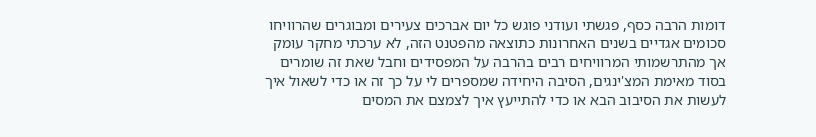דומות הרבה כסף, פגשתי ועודני פוגש כל יום אברכים צעירים ומבוגרים שהרוויחו סכומים אגדיים בשנים האחרונות כתוצאה מהפטנט הזה, לא ערכתי מחקר עומק אך מהתרשמותי המרוויחים רבים בהרבה על המפסידים וחבל שאת זה שומרים בסוד מאימת המצ'ינגים, הסיבה היחידה שמספרים לי על כך זה או כדי לשאול איך לעשות את הסיבוב הבא או כדי להתייעץ איך לצמצם את המסים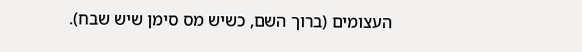העצומים (ברוך השם, כשיש מס סימן שיש שבח).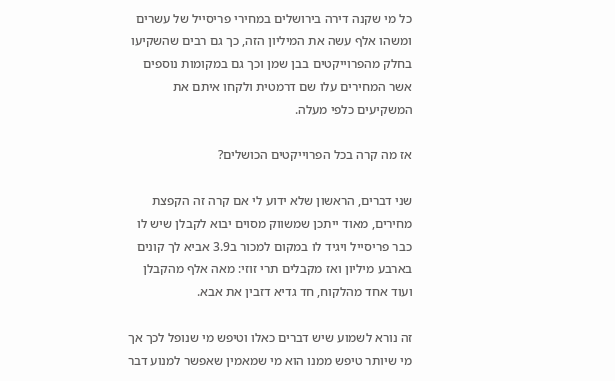כל מי שקנה דירה בירושלים במחירי פריסייל של עשרים ומשהו אלף עשה את המיליון הזה, כך גם רבים שהשקיעו בחלק מהפרוייקטים בבן שמן וכך גם במקומות נוספים אשר המחירים עלו שם דרמטית ולקחו איתם את המשקיעים כלפי מעלה.

אז מה קרה בכל הפרוייקטים הכושלים?

שני דברים, הראשון שלא ידוע לי אם קרה זה הקפצת מחירים, מאוד ייתכן שמשווק מסוים יבוא לקבלן שיש לו כבר פריסייל ויגיד לו במקום למכור ב3.9 אביא לך קונים בארבע מיליון ואז מקבלים תרי זוזי: מאה אלף מהקבלן ועוד אחד מהלקוח, חד גדיא דזבין את אבא.

זה נורא לשמוע שיש דברים כאלו וטיפש מי שנופל לכך אך מי שיותר טיפש ממנו הוא מי שמאמין שאפשר למנוע דבר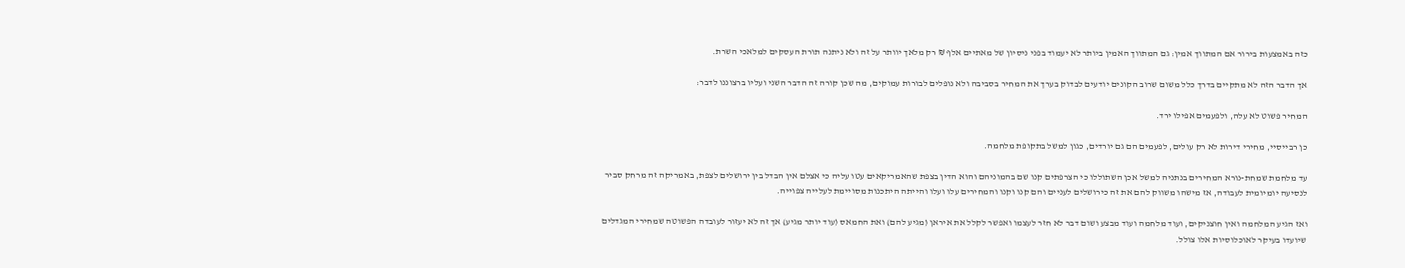כזה באמצעות בירור אם המתווך אמין: גם המתווך האמין ביותר לא יעמוד בפני ניסיון של מאתיים אלף ₪ רק מלאך יוותר על זה ולא ניתנה תורת העסקים למלאכי השרת.

אך הדבר הזה לא מתקיים בדרך כלל משום שרוב הקונים יודעים לבדוק בערך את המחיר בסביבה ולא נופלים לבורות עמוקים, מה שכן קורה זה הדבר השני ועליו ברצוננו לדבר:

המחיר פשוט לא עלה, ולפעמים אפילו ירד.

כן רבייסיי, מחירי דירות לא רק עולים, לפעמים הם גם יורדים, כגון למשל בתקופת מלחמה.

עד מלחמת שמחת-נורא המחירים בנתניה למשל אכן השתוללו כי הצרפתים קנו שם בהמוניהם והוא הדין בצפת שהאמריקאים עטו עליה כי אצלם אין הבדל בין ירושלים לצפת, באמריקה זה מרחק סביר לנסיעה יומיומית לעבודה, אז מישהו משווק להם את זה כירושלים לעניים והם קנו וקנו והמחירים עלו ועלו והייתה היתכנות מסויימת לעלייה צפוייה.

ואז הגיע המלחמה ואין חוצניקים, ועוד מלחמה ועוד מבצע ושום דבר לא חזר לעצמו ואפשר לקלל את איראן (מגיע להם) ואת החמאס (עוד יותר מגיע) אך זה לא יעזור לעובדה הפשוטה שמחירי המגדלים שיועדו בעיקר לאוכלוסיות אלו צולל.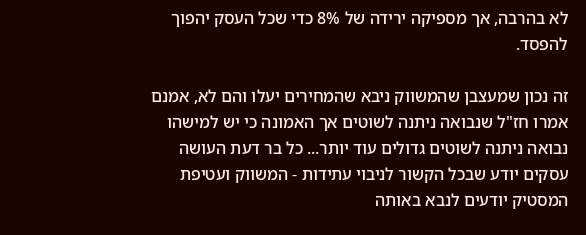לא בהרבה, אך מספיקה ירידה של 8% כדי שכל העסק יהפוך להפסד.

זה נכון שמעצבן שהמשווק ניבא שהמחירים יעלו והם לא, אמנם אמרו חז"ל שנבואה ניתנה לשוטים אך האמונה כי יש למישהו נבואה ניתנה לשוטים גדולים עוד יותר... כל בר דעת העושה עסקים יודע שבכל הקשור לניבוי עתידות - המשווק ועטיפת המסטיק יודעים לנבא באותה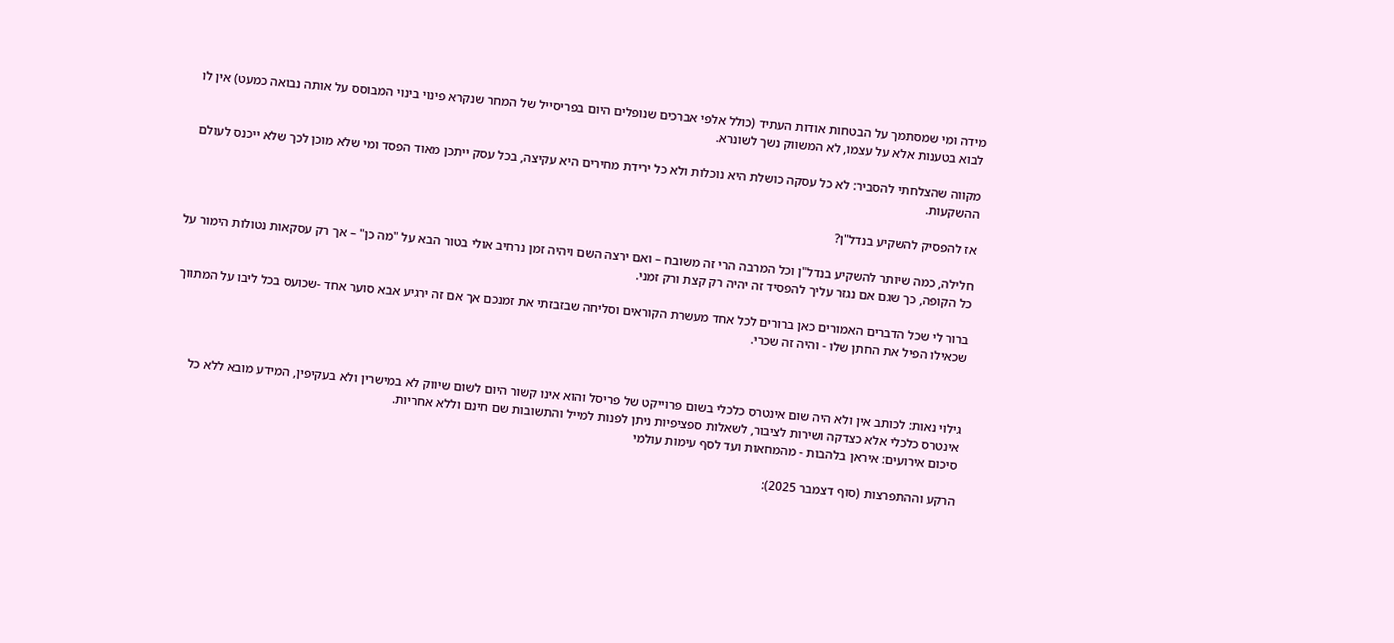מידה ומי שמסתמך על הבטחות אודות העתיד (כולל אלפי אברכים שנופלים היום בפריסייל של המחר שנקרא פינוי בינוי המבוסס על אותה נבואה כמעט) אין לו לבוא בטענות אלא על עצמו, לא המשווק נשך לשונרא.

מקווה שהצלחתי להסביר: לא כל עסקה כושלת היא נוכלות ולא כל ירידת מחירים היא עקיצה, בכל עסק ייתכן מאוד הפסד ומי שלא מוכן לכך שלא ייכנס לעולם ההשקעות.

אז להפסיק להשקיע בנדל"ן?

חלילה, כמה שיותר להשקיע בנדל"ן וכל המרבה הרי זה משובח – ואם ירצה השם ויהיה זמן נרחיב אולי בטור הבא על "מה כן" – אך רק עסקאות נטולות הימור על כל הקופה, כך שגם אם נגזר עליך להפסיד זה יהיה רק קצת ורק זמני.

ברור לי שכל הדברים האמורים כאן ברורים לכל אחד מעשרת הקוראים וסליחה שבזבזתי את זמנכם אך אם זה ירגיע אבא סוער אחד -שכועס בכל ליבו על המתווך שכאילו הפיל את החתן שלו - והיה זה שכרי.



גילוי נאות: לכותב אין ולא היה שום אינטרס כלכלי בשום פרוייקט של פריסל והוא אינו קשור היום לשום שיווק לא במישרין ולא בעקיפין, המידע מובא ללא כל אינטרס כלכלי אלא כצדקה ושירות לציבור, לשאלות ספציפיות ניתן לפנות למייל והתשובות שם חינם וללא אחריות.
סיכום אירועים: איראן בלהבות - מהמחאות ועד לסף עימות עולמי

הרקע וההתפרצות (סוף דצמבר 2025):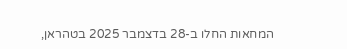המחאות החלו ב-28 בדצמבר 2025 בטהראן,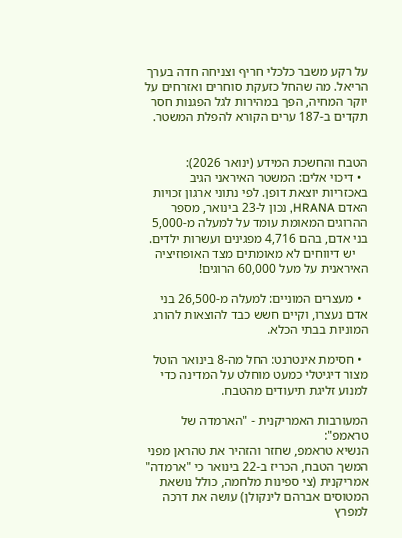על רקע משבר כלכלי חריף וצניחה חדה בערך הריאל. מה שהחל כזעקת סוחרים ואזרחים על יוקר המחיה, הפך במהירות לגל הפגנות חסר תקדים ב-187 ערים הקורא להפלת המשטר.


הטבח והחשכת המידע (ינואר 2026):
  • דיכוי אלים: המשטר האיראני הגיב באכזריות יוצאת דופן. לפי נתוני ארגון זכויות האדם HRANA, נכון ל-23 בינואר, מספר ההרוגים המאומת עומד על למעלה מ-5,000 בני אדם, בהם 4,716 מפגינים ועשרות ילדים.
    יש דיווחים לא מאומתים מצד האופוזיציה האיראנית על מעל 60,000 הרוגים!

  • מעצרים המוניים: למעלה מ-26,500 בני אדם נעצרו, וקיים חשש כבד להוצאות להורג המוניות בבתי הכלא.

  • חסימת אינטרנט: החל מה-8 בינואר הוטל מצור דיגיטלי כמעט מוחלט על המדינה כדי למנוע זליגת תיעודים מהטבח.

המעורבות האמריקנית - "הארמדה של טראמפ":
הנשיא טראמפ, שחזר והזהיר את טהראן מפני המשך הטבח, הכריז ב-22 בינואר כי "ארמדה" אמריקנית (צי ספינות מלחמה, כולל נושאת המטוסים אברהם לינקולן) עושה את דרכה למפרץ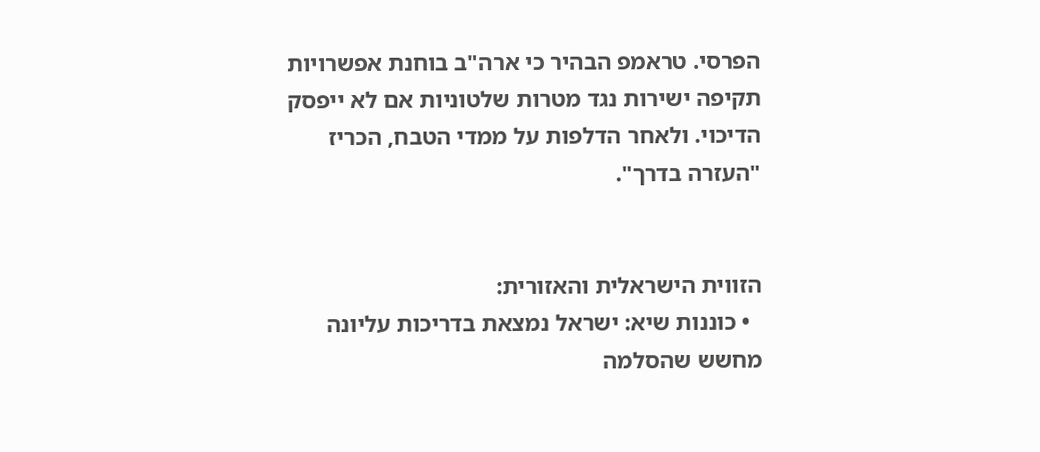הפרסי. טראמפ הבהיר כי ארה"ב בוחנת אפשרויות תקיפה ישירות נגד מטרות שלטוניות אם לא ייפסק הדיכוי. ולאחר הדלפות על ממדי הטבח, הכריז "העזרה בדרך".


הזווית הישראלית והאזורית:
  • כוננות שיא: ישראל נמצאת בדריכות עליונה מחשש שהסלמה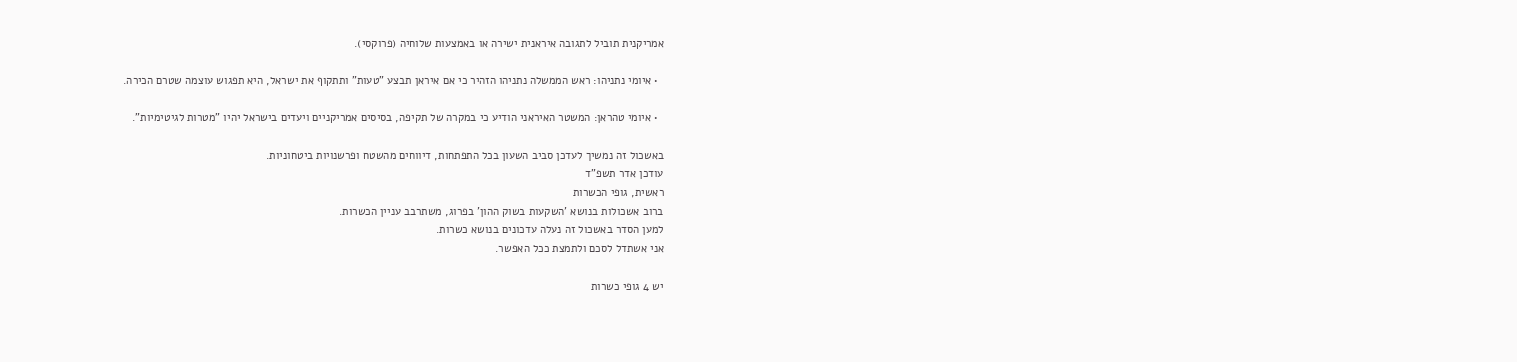אמריקנית תוביל לתגובה איראנית ישירה או באמצעות שלוחיה (פרוקסי).

  • איומי נתניהו: ראש הממשלה נתניהו הזהיר כי אם איראן תבצע "טעות" ותתקוף את ישראל, היא תפגוש עוצמה שטרם הכירה.

  • איומי טהראן: המשטר האיראני הודיע כי במקרה של תקיפה, בסיסים אמריקניים ויעדים בישראל יהיו "מטרות לגיטימיות".

באשכול זה נמשיך לעדכן סביב השעון בכל התפתחות, דיווחים מהשטח ופרשנויות ביטחוניות.
עודכן אדר תשפ"ד
ראשית, גופי הכשרות
ברוב אשכולות בנושא 'השקעות בשוק ההון' בפרוג, משתרבב עניין הכשרות.
למען הסדר באשכול זה נעלה עדכונים בנושא כשרות.
אני אשתדל לסכם ולתמצת ככל האפשר.

יש 4 גופי כשרות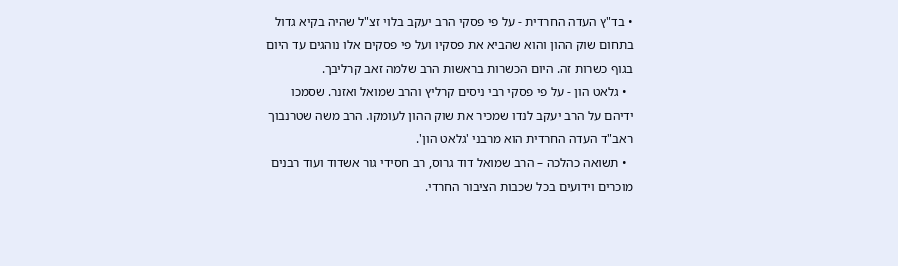• בד"ץ העדה החרדית - על פי פסקי הרב יעקב בלוי זצ"ל שהיה בקיא גדול בתחום שוק ההון והוא שהביא את פסקיו ועל פי פסקים אלו נוהגים עד היום בגוף כשרות זה. היום הכשרות בראשות הרב שלמה זאב קרליבך.
  • גלאט הון - על פי פסקי רבי ניסים קרליץ והרב שמואל ואזנר. שסמכו ידיהם על הרב יעקב לנדו שמכיר את שוק ההון לעומקו. הרב משה שטרנבוך ראב"ד העדה החרדית הוא מרבני 'גלאט הון'.
  • תשואה כהלכה – הרב שמואל דוד גרוס, רב חסידי גור אשדוד ועוד רבנים מוכרים וידועים בכל שכבות הציבור החרדי.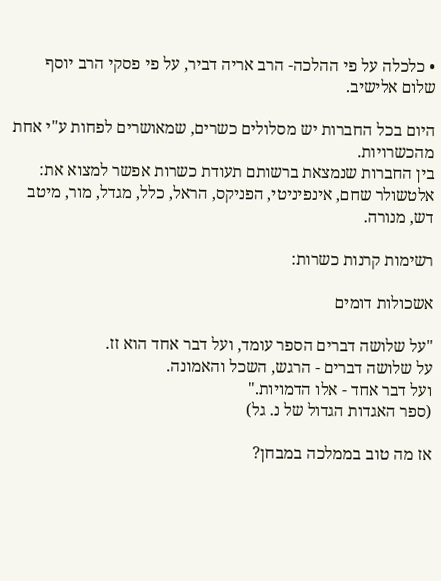• כלכלה על פי ההלכה- הרב אריה דביר, על פי פסקי הרב יוסף שלום אלישיב.

היום בכל החברות יש מסלולים כשרים, שמאושרים לפחות ע"י אחת מהכשרויות.
בין החברות שנמצאת ברשותם תעודת כשרות אפשר למצוא את:
אלטשולר שחם, אינפיניטי, הפניקס, הראל, כלל, מגדל, מור, מיטב דש, מנורה.

רשימות קרנות כשרות:

אשכולות דומים

"על שלושה דברים הספר עומד, ועל דבר אחד הוא זז.
על שלושה דברים - הרגש, השכל והאמונה.
ועל דבר אחד - אלו הדמויות."
(ספר האגדות הגדול של נ. גל)

אז מה טוב בממלכה במבחן?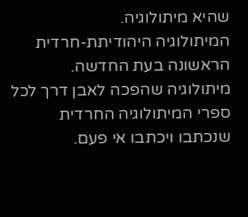שהיא מיתולוגיה.
המיתולוגיה היהודיתת-חרדית הראשונה בעת החדשה.
מיתולוגיה שהפכה לאבן דרך לכל ספרי המיתולוגיה החרדית שנכתבו ויכתבו אי פעם.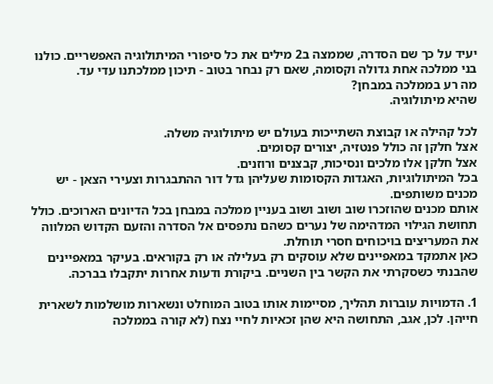יעיד על כך שם הסדרה, שממצה ב2 מילים את כל סיפורי המיתולוגיה האפשריים. כולנו בני ממלכה אחת גדולה וקסומה, שאם רק נבחר בטוב - תיכון ממלכתנו עדי עד.
מה רע בממלכה במבחן?
שהיא מיתולוגיה.

לכל קהילה או קבוצת השתייכות בעולם יש מיתולוגיה משלה.
אצל חלקן זה כולל פנטזיה, יצורים קסומים.
אצל חלקן אלו מלכים ונסיכות, קבצנים ורוזנים.
בכל המיתולוגיות, האגדות הקסומות שעליהן גדל דור ההתבגרות וצעירי הצאן - יש מכנים משותפים.
אותם מכנים שהוזכרו שוב ושוב ושוב בעניין ממלכה במבחן בכל הדיונים הארוכים. כולל תחושת הגילוי המדהימה של נערים כשהם נתפסים אל הסדרה והזעם הקדוש המלווה את המעריצים בויכוחים חסרי תוחלת.
כאן אתמקד במאפיינים שלא עוסקים רק בעלילה או רק בקוראים. בעיקר במאפיינים שהבנתי כשסקרתי את הקשר בין השניים. ביקורת ודעות אחרות יתקבלו בברכה.

1. הדמויות עוברות תהליך, מסיימות אותו בטוב המוחלט ונשארות מושלמות לשארית חייהן. לכן, אגב, התחושה היא שהן זכאיות לחיי נצח (לא קורה בממלכה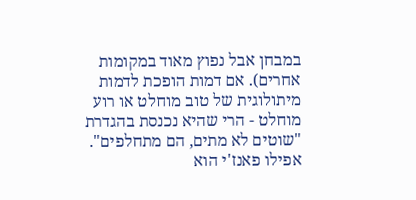במבחן אבל נפוץ מאוד במקומות אחרים). אם דמות הופכת לדמות מיתולוגית של טוב מוחלט או רוע מוחלט - הרי שהיא נכנסת בהגדרת "שוטים לא מתים, הם מתחלפים".
אפילו פאנז'י הוא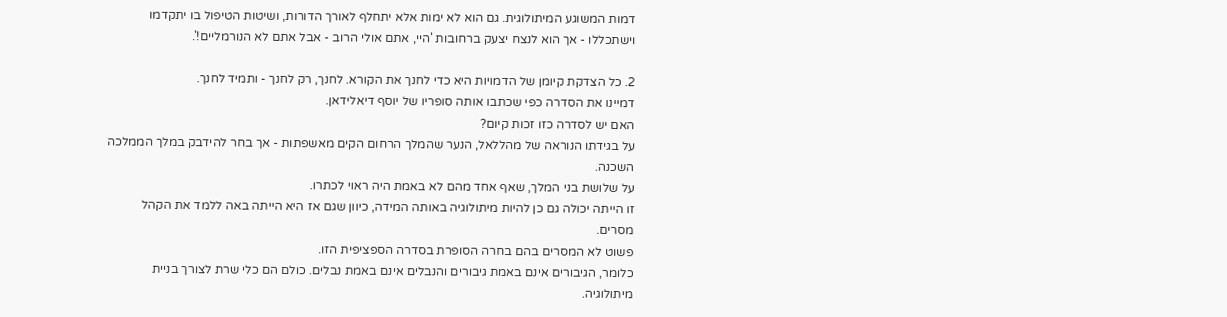דמות המשוגע המיתולוגית. גם הוא לא ימות אלא יתחלף לאורך הדורות, ושיטות הטיפול בו יתקדמו וישתכללו - אך הוא לנצח יצעק ברחובות 'היי, אתם אולי הרוב - אבל אתם לא הנורמליים!'.

2. כל הצדקת קיומן של הדמויות היא כדי לחנך את הקורא. לחנך, רק לחנך - ותמיד לחנך.
דמיינו את הסדרה כפי שכתבו אותה סופריו של יוסף דיאלידאן.
האם יש לסדרה כזו זכות קיום?
על בגידתו הנוראה של מהללאל, הנער שהמלך הרחום הקים מאשפתות - אך בחר להידבק במלך הממלכה השכנה.
על שלושת בני המלך, שאף אחד מהם לא באמת היה ראוי לכתרו.
זו הייתה יכולה גם כן להיות מיתולוגיה באותה המידה, כיוון שגם אז היא הייתה באה ללמד את הקהל מסרים.
פשוט לא המסרים בהם בחרה הסופרת בסדרה הספציפית הזו.
כלומר, הגיבורים אינם באמת גיבורים והנבלים אינם באמת נבלים. כולם הם כלי שרת לצורך בניית מיתולוגיה.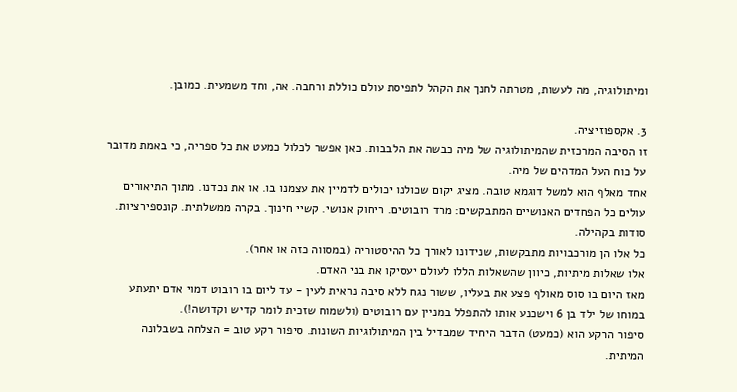ומיתולוגיה, מה לעשות, מטרתה לחנך את הקהל לתפיסת עולם כוללת ורחבה. אה, וחד משמעית. כמובן.

3. אקספוזיציה.
זו הסיבה המרכזית שהמיתולוגיה של מיה כבשה את הלבבות. כאן אפשר לכלול כמעט את כל ספריה, כי באמת מדובר על כוח העל המדהים של מיה.
אחד מאלף הוא למשל דוגמא טובה. מציג יקום שכולנו יכולים לדמיין את עצמנו בו. או את נכדנו. מתוך התיאורים עולים כל הפחדים האנושיים המתבקשים: מרד רובוטים. ריחוק אנושי. קשיי חינוך. בקרה ממשלתית. קונספירציות. סודות בקהילה.
כל אלו הן מורכבויות מתבקשות, שנידונו לאורך כל ההיסטוריה (במסווה כזה או אחר).
אלו שאלות מיתיות, כיוון שהשאלות הללו לעולם יעסיקו את בני האדם.
מאז היום בו סוס מאולף פצע את בעליו, ששור נגח ללא סיבה נראית לעין - עד ליום בו רובוט דמוי אדם יתעתע במוחו של ילד בן 6 וישכנע אותו להתפלל במניין עם רובוטים (ולשמוח שזכית לומר קדיש וקדושה!).
סיפור הרקע הוא (כמעט) הדבר היחיד שמבדיל בין המיתולוגיות השונות. סיפור רקע טוב = הצלחה בשבלונה המיתית.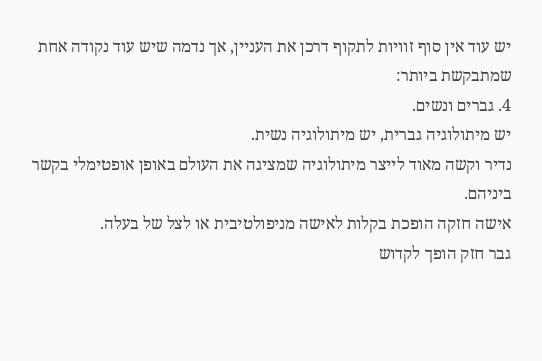יש עוד אין סוף זוויות לתקוף דרכן את העניין, אך נדמה שיש עוד נקודה אחת שמתבקשת ביותר:
4. גברים ונשים.
יש מיתולוגיה גברית, יש מיתולוגיה נשית.
נדיר וקשה מאוד לייצר מיתולוגיה שמציגה את העולם באופן אופטימלי בקשר ביניהם.
אישה חזקה הופכת בקלות לאישה מניפולטיבית או לצל של בעלה.
גבר חזק הופך לקדוש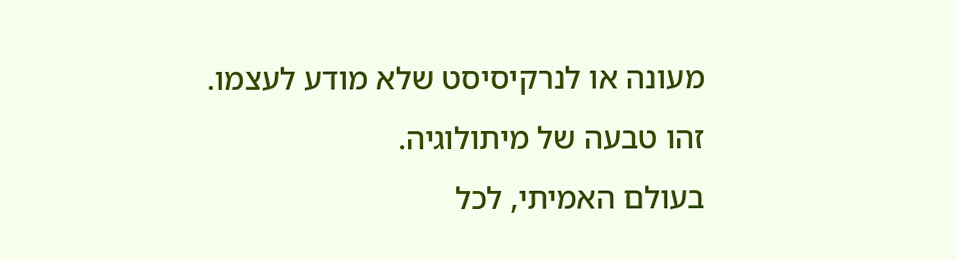מעונה או לנרקיסיסט שלא מודע לעצמו.
זהו טבעה של מיתולוגיה.
בעולם האמיתי, לכל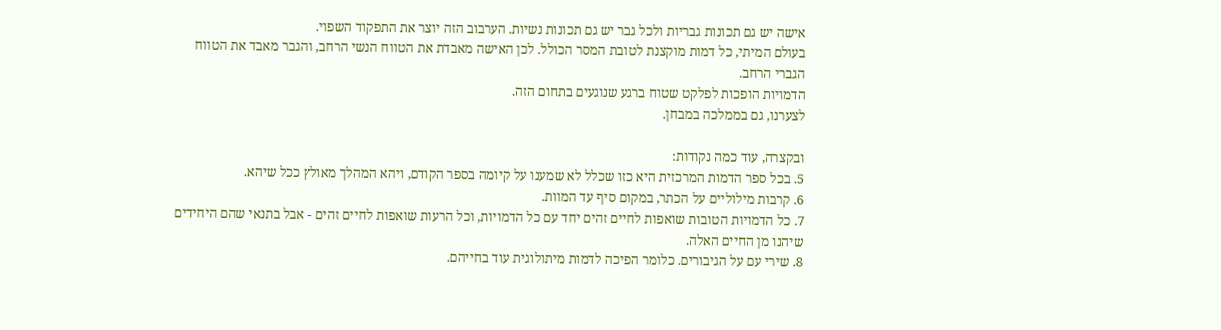אישה יש גם תכונות גבריות ולכל גבר יש גם תכונות נשיות. הערבוב הזה יוצר את התפקוד השפוי.
בעולם המיתי, כל דמות מוקצנת לטובת המסר הכולל. לכן האישה מאבדת את הטווח הנשי הרחב, והגבר מאבד את הטווח הגברי הרחב.
הדמויות הופכות לפלקט שטוח ברגע שנוגעים בתחום הזה.
לצערנו, גם בממלכה במבחן.

ובקצרה, עוד כמה נקודות:
5. בכל ספר הדמות המרכזית היא כזו שכלל לא שמענו על קיומה בספר הקודם, ויהא המהלך מאולץ ככל שיהא.
6. קרבות מילוליים על הכתר, במקום סיף עד המוות.
7. כל הדמויות הטובות שואפות לחיים זהים יחד עם כל הדמויות, וכל הרעות שואפות לחיים זהים - אבל בתנאי שהם היחידים שיהנו מן החיים האלה.
8. שירי עם על הגיבורים. כלומר הפיכה לדמות מיתולוגית עוד בחייהם.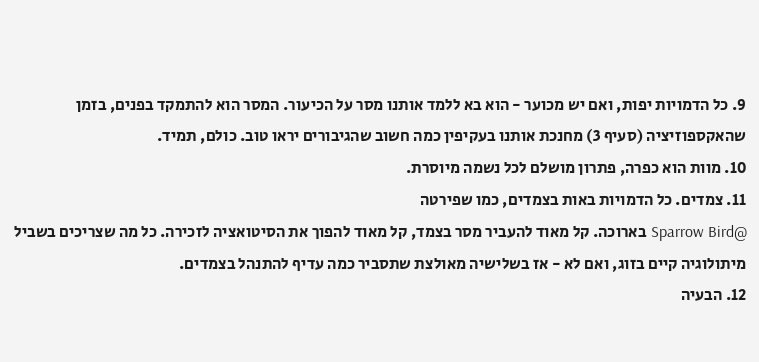9. כל הדמויות יפות, ואם יש מכוער - הוא בא ללמד אותנו מסר על הכיעור. המסר הוא להתמקד בפנים, בזמן שהאקספוזיציה (סעיף 3) מחנכת אותנו בעקיפין כמה חשוב שהגיבורים יראו טוב. כולם, תמיד.
10. מוות הוא כפרה, פתרון מושלם לכל נשמה מיוסרת.
11. צמדים. כל הדמויות באות בצמדים, כמו שפירטה
@Sparrow Bird בארוכה. קל מאוד להעביר מסר בצמד, קל מאוד להפוך את הסיטואציה לזכירה. כל מה שצריכים בשביל מיתולוגיה קיים בזוג, ואם לא - אז בשלישיה מאולצת שתסביר כמה עדיף להתנהל בצמדים.
12. הבעיה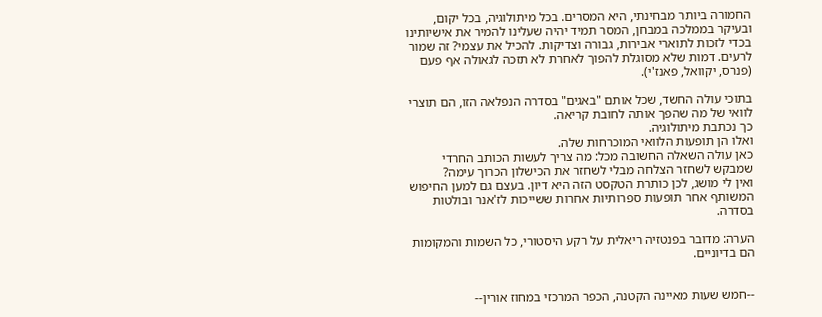החמורה ביותר מבחינתי, היא המסרים. בכל מיתולוגיה, בכל יקום, ובעיקר בממלכה במבחן, המסר תמיד יהיה שעלינו להמיר את אישיותינו בכדי לזכות לתוארי אבירות, גבורה וצדיקות. להכיל את עצמי? זה שמור לרעים. דמות שלא מסוגלת להפוך לאחרת לא תזכה לגאולה אף פעם (פנרס, יקוואל, פאנז'י).

בתוכי עולה החשד, שכל אותם "באגים" בסדרה הנפלאה הזו, הם תוצרי לוואי של מה שהפך אותה לחובת קריאה.
כך נכתבת מיתולוגיה.
ואלו הן תופעות הלוואי המוכרחות שלה.
כאן עולה השאלה החשובה מכל: מה צריך לעשות הכותב החרדי שמבקש לשחזר הצלחה מבלי לשחזר את הכישלון הכרוך עימה?
ואין לי מושג, לכן כותרת הטקסט הזה היא דיון. בעצם גם למען החיפוש המשותף אחר תופעות ספרותיות אחרות ששייכות לז'אנר ובולטות בסדרה.

הערה: מדובר בפנטזיה ריאלית על רקע היסטורי, כל השמות והמקומות הם בדיוניים.


--חמש שעות מאיינה הקטנה, הכפר המרכזי במחוז אורין--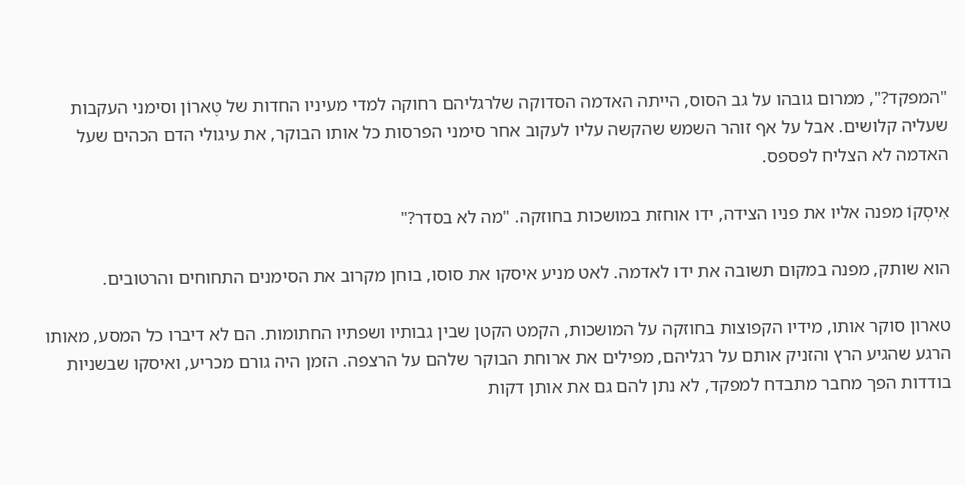"המפקד?", ממרום גובהו על גב הסוס, הייתה האדמה הסדוקה שלרגליהם רחוקה למדי מעיניו החדות של טֶארוֹן וסימני העקבות שעליה קלושים. אבל על אף זוהר השמש שהקשה עליו לעקוב אחר סימני הפרסות כל אותו הבוקר, את עיגולי הדם הכהים שעל האדמה לא הצליח לפספס.

אִיסְקוֹ מפנה אליו את פניו הצידה, ידו אוחזת במושכות בחוזקה. "מה לא בסדר?"

הוא שותק, מפנה במקום תשובה את ידו לאדמה. לאט מניע איסקו את סוסו, בוחן מקרוב את הסימנים התחוחים והרטובים.

טארון סוקר אותו, מידיו הקפוצות בחוזקה על המושכות, הקמט הקטן שבין גבותיו ושפתיו החתומות. הם לא דיברו כל המסע, מאותו הרגע שהגיע הרץ והזניק אותם על רגליהם, מפילים את ארוחת הבוקר שלהם על הרצפה. הזמן היה גורם מכריע, ואיסקו שבשניות בודדות הפך מחבר מתבדח למפקד, לא נתן להם גם את אותן דקות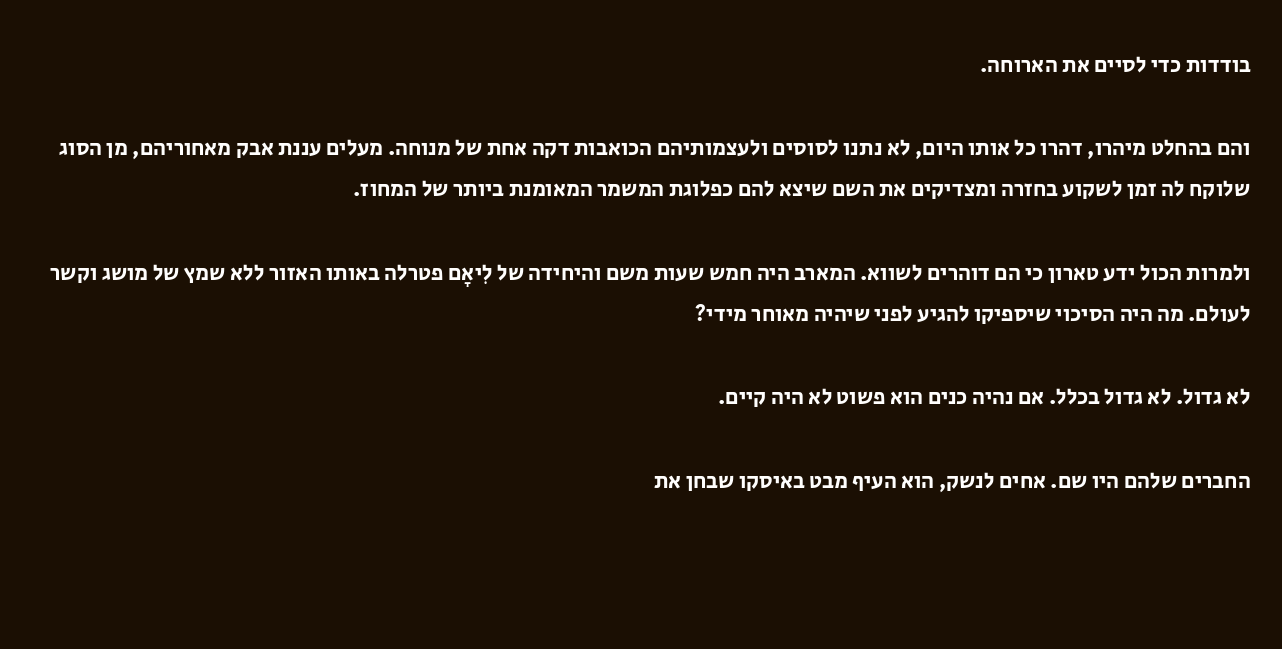בודדות כדי לסיים את הארוחה.

והם בהחלט מיהרו, דהרו כל אותו היום, לא נתנו לסוסים ולעצמותיהם הכואבות דקה אחת של מנוחה. מעלים עננת אבק מאחוריהם, מן הסוג שלוקח לה זמן לשקוע בחזרה ומצדיקים את השם שיצא להם כפלוגת המשמר המאומנת ביותר של המחוז.

ולמרות הכול ידע טארון כי הם דוהרים לשווא. המארב היה חמש שעות משם והיחידה של לִיאָם פטרלה באותו האזור ללא שמץ של מושג וקשר לעולם. מה היה הסיכוי שיספיקו להגיע לפני שיהיה מאוחר מידי?

לא גדול. לא גדול בכלל. אם נהיה כנים הוא פשוט לא היה קיים.

החברים שלהם היו שם. אחים לנשק, הוא העיף מבט באיסקו שבחן את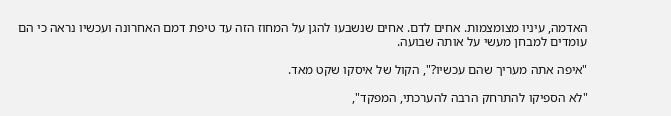האדמה, עיניו מצומצמות. אחים לדם. אחים שנשבעו להגן על המחוז הזה עד טיפת דמם האחרונה ועכשיו נראה כי הם עומדים למבחן מעשי על אותה שבועה.

"איפה אתה מעריך שהם עכשיו?", הקול של איסקו שקט מאד.

"לא הספיקו להתרחק הרבה להערכתי, המפקד",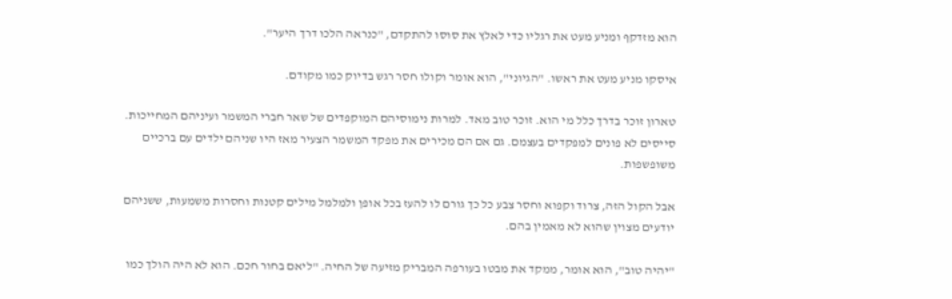הוא מזדקף ומניע מעט את רגליו כדי לאלץ את סוסו להתקדם, "כנראה הלכו דרך היער".

איסקו מניע מעט את ראשו. "הגיוני", הוא אומר וקולו חסר רגש בדיוק כמו מקודם.

טארון זוכר בדרך כלל מי הוא. זוכר טוב מאד. למרות נימוסיהם המוקפדים של שאר חברי המשמר ועיניהם המחייכות. סייסים לא פונים למפקדים בעצמם. גם אם הם מכירים את מפקד המשמר הצעיר מאז היו שניהם ילדים עם ברכיים משופשפות.

אבל הקול הזה, צרוד וקפוא וחסר צבע כל כך גורם לו להעז בכל אופן ולמלמל מילים קטנות וחסרות משמעות, ששניהם יודעים מצוין שהוא לא מאמין בהם.

"יהיה טוב", הוא אומר, ממקד את מבטו בעורפה המבריק מזיעה של החיה. "ליאם בחור חכם. הוא לא היה הולך כמו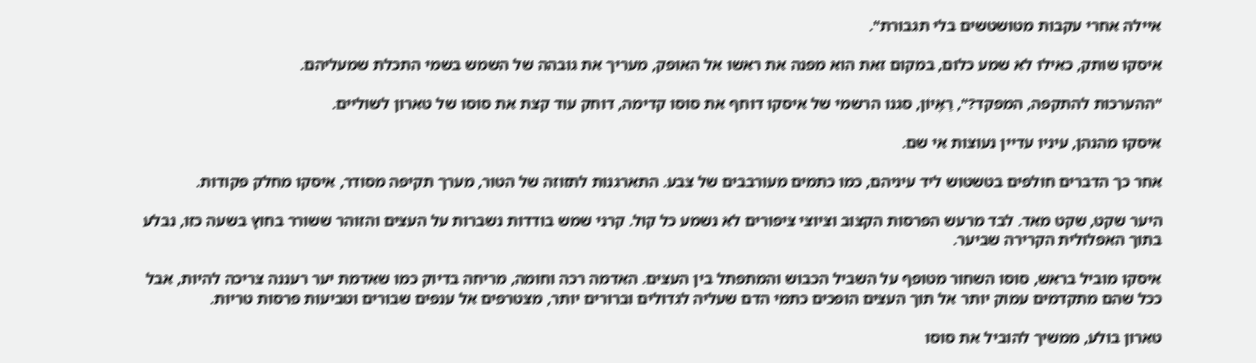איילה אחרי עקבות מטושטשים בלי תגבורת".

איסקו שותק, כאילו לא שמע כלום, במקום זאת הוא מפנה את ראשו אל האופק, מעריך את גובהה של השמש בשמי התכלת שמעליהם.

"ההערכות להתקפה, המפקד?", רַאָיוֹן, סגנו הרשמי של איסקו דוחף את סוסו קדימה, דוחק עוד קצת את סוסו של טארון לשוליים.

איסקו מהנהן, עיניו עדיין נעוצות אי שם.

אחר כך הדברים חולפים בטשטוש ליד עיניהם, כמו כתמים מעורבבים של צבע. התארגנות לתזוזה של הטור, מערך תקיפה מסודר, איסקו מחלק פקודות.

היער שקט, שקט מאד. לבד מרעש הפרסות הקצוב וציוצי ציפורים לא נשמע כל קול. קרני שמש בודדות נשברות על העצים והזוהר ששורר בחוץ בשעה כזו, נבלע בתוך האפלולית הקרירה שביער.

איסקו מוביל בראש, סוסו השחור מטופף על השביל הכבוש והמתפתל בין העצים. האדמה רכה וחומה, מריחה בדיוק כמו שאדמת יער רעננה צריכה להיות, אבל ככל שהם מתקדמים עמוק יותר אל תוך העצים הופכים כתמי הדם שעליה לגדולים וברורים יותר, מצטרפים אל ענפים שבורים וטביעות פרסות טריות.

טארון בולע, ממשיך להוביל את סוסו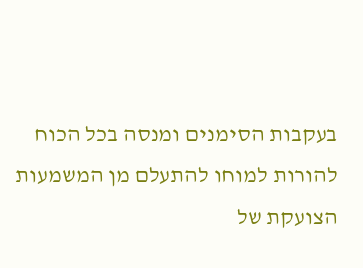בעקבות הסימנים ומנסה בכל הכוח להורות למוחו להתעלם מן המשמעות הצועקת של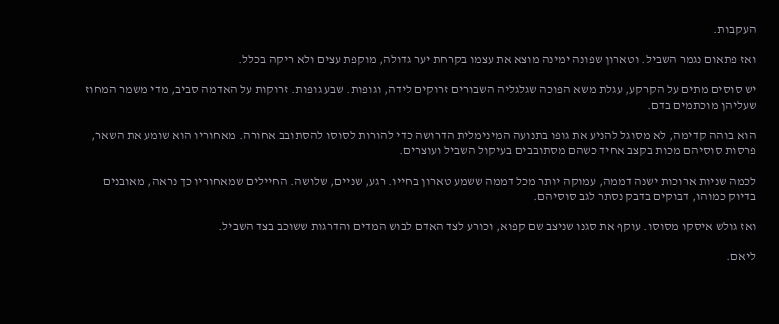העקבות.

ואז פתאום נגמר השביל. וטארון שפונה ימינה מוצא את עצמו בקרחת יער גדולה, מוקפת עצים ולא ריקה בכלל.

יש סוסים מתים על הקרקע, עגלת משא הפוכה שגלגליה השבורים זרוקים לידה, וגופות. שבע גופות. זרוקות על האדמה סביב, מדי משמר המחוז שעליהן מוכתמים בדם.

הוא בוהה קדימה, לא מסוגל להניע את גופו בתנועה המינימלית הדרושה כדי להורות לסוסו להסתובב אחורה. מאחוריו הוא שומע את השאר, פרסות סוסיהם מכות בקצב אחיד כשהם מסתובבים בעיקול השביל ועוצרים.

לכמה שניות ארוכות ישנה דממה, עמוקה יותר מכל דממה ששמע טארון בחייו. רגע, שניים, שלושה. החיילים שמאחוריו כך נראה, מאובנים בדיוק כמוהו, דבוקים בדבק נסתר לגב סוסיהם.

ואז גולש איסקו מסוסו. עוקף את סגנו שניצב שם קפוא, וכורע לצד האדם לבוש המדים והדרגות ששוכב בצד השביל.

ליאם.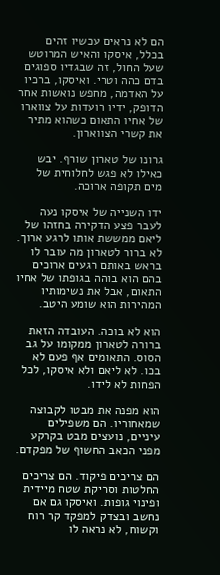הם לא נראים עכשיו זהים בכלל, איסקו והאיש המרוטש שעל החול, זה שבגדיו ספוגים בדם כהה וטרי. ואיסקו, ברכיו על האדמה, מחפש נואשות אחר הדופק, ידיו רועדות על צווארו של אחיו התאום כשהוא מתיר את קשרי הצווארון.

גרונו של טארון שורף. יבש כאילו לא פגש לחלוחית של מים תקופה ארוכה.

ידו השנייה של איסקו נעה לעבר פצע הדקירה בחזהו של ליאם ממששת אותו לרגע ארוך. לא ברור לטארון מה עובר לו בראש באותם רגעים ארוכים בהם הוא בוהה בגופתו של אחיו התאום, אבל את נשימותיו המהירות הוא שומע היטב.

הוא לא בוכה. העובדה הזאת ברורה לטארון ממקומו על גב הסוס. התאומים אף פעם לא בכו. לא ליאם ולא איסקו, לכל הפחות לא לידו.

הוא מפנה את מבטו לקבוצה שמאחוריו. הם משפילים עיניים, נועצים מבט בקרקע מפני הכאב החשוף של מפקדם.

הם צריכים פיקוד. הם צריכים החלטות וסריקת שטח מיידית ופינוי גופות. ואיסקו גם אם נחשב ובצדק למפקד קר רוח וקשוח, לא נראה לו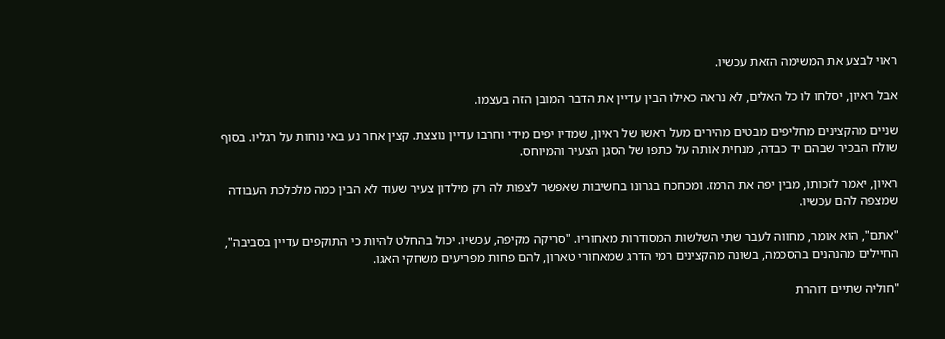ראוי לבצע את המשימה הזאת עכשיו.

אבל ראיון, יסלחו לו כל האלים, לא נראה כאילו הבין עדיין את הדבר המובן הזה בעצמו.

שניים מהקצינים מחליפים מבטים מהירים מעל ראשו של ראיון, שמדיו יפים מידי וחרבו עדיין נוצצת. קצין אחר נע באי נוחות על רגליו. בסוף שולח הבכיר שבהם יד כבדה, מנחית אותה על כתפו של הסגן הצעיר והמיוחס.

ראיון, יאמר לזכותו, מבין יפה את הרמז. ומכחכח בגרונו בחשיבות שאפשר לצפות לה רק מילדון צעיר שעוד לא הבין כמה מלכלכת העבודה שמצפה להם עכשיו.

"אתם", הוא אומר, מחווה לעבר שתי השלשות המסודרות מאחוריו. "סריקה מקיפה, עכשיו. יכול בהחלט להיות כי התוקפים עדיין בסביבה", החיילים מהנהנים בהסכמה, בשונה מהקצינים רמי הדרג שמאחורי טארון, להם פחות מפריעים משחקי האגו.

"חוליה שתיים דוהרת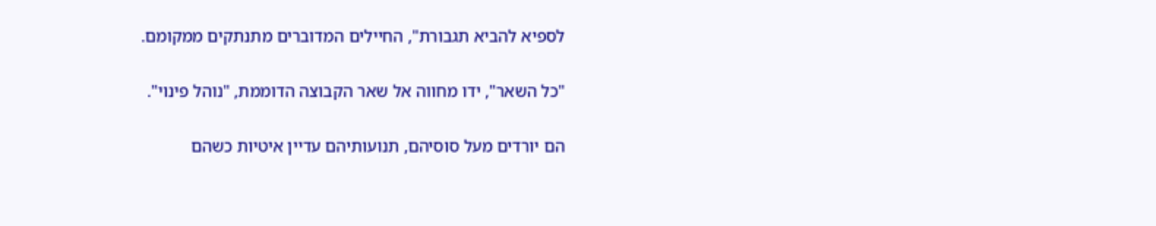לספיא להביא תגבורת", החיילים המדוברים מתנתקים ממקומם.

"כל השאר", ידו מחווה אל שאר הקבוצה הדוממת, "נוהל פינוי".

הם יורדים מעל סוסיהם, תנועותיהם עדיין איטיות כשהם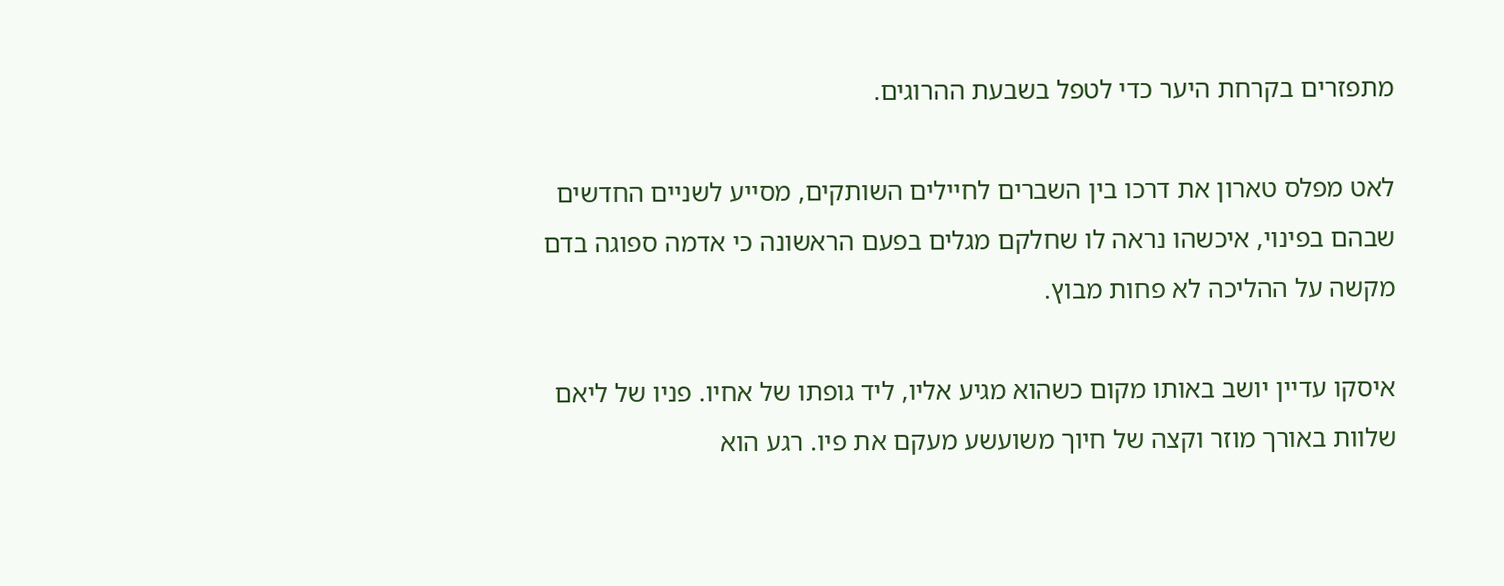מתפזרים בקרחת היער כדי לטפל בשבעת ההרוגים.

לאט מפלס טארון את דרכו בין השברים לחיילים השותקים, מסייע לשניים החדשים שבהם בפינוי, איכשהו נראה לו שחלקם מגלים בפעם הראשונה כי אדמה ספוגה בדם מקשה על ההליכה לא פחות מבוץ.

איסקו עדיין יושב באותו מקום כשהוא מגיע אליו, ליד גופתו של אחיו. פניו של ליאם שלוות באורך מוזר וקצה של חיוך משועשע מעקם את פיו. רגע הוא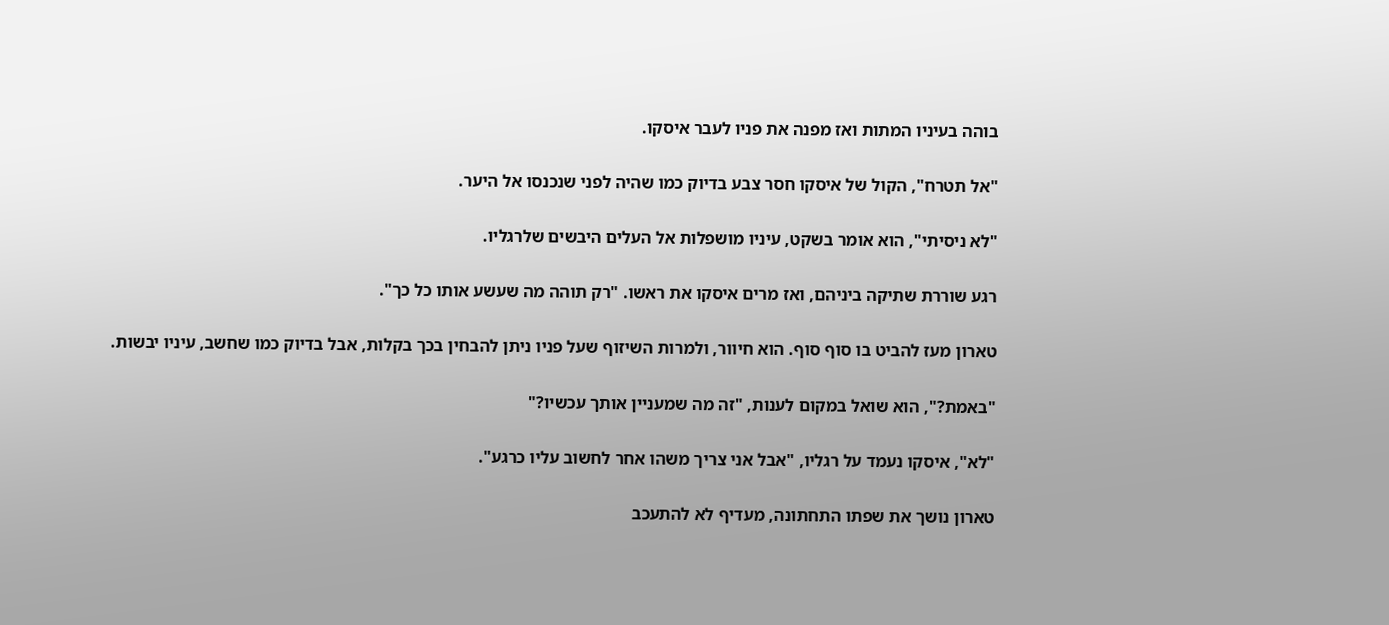בוהה בעיניו המתות ואז מפנה את פניו לעבר איסקו.

"אל תטרח", הקול של איסקו חסר צבע בדיוק כמו שהיה לפני שנכנסו אל היער.

"לא ניסיתי", הוא אומר בשקט, עיניו מושפלות אל העלים היבשים שלרגליו.

רגע שוררת שתיקה ביניהם, ואז מרים איסקו את ראשו. "רק תוהה מה שעשע אותו כל כך".

טארון מעז להביט בו סוף סוף. הוא חיוור, ולמרות השיזוף שעל פניו ניתן להבחין בכך בקלות, אבל בדיוק כמו שחשב, עיניו יבשות.

"באמת?", הוא שואל במקום לענות, "זה מה שמעניין אותך עכשיו?"

"לא", איסקו נעמד על רגליו, "אבל אני צריך משהו אחר לחשוב עליו כרגע".

טארון נושך את שפתו התחתונה, מעדיף לא להתעכב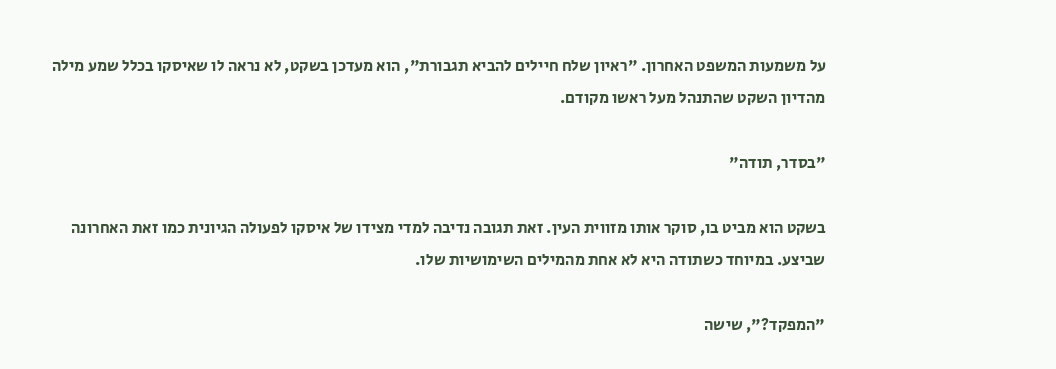על משמעות המשפט האחרון. "ראיון שלח חיילים להביא תגבורת", הוא מעדכן בשקט, לא נראה לו שאיסקו בכלל שמע מילה מהדיון השקט שהתנהל מעל ראשו מקודם.

"בסדר, תודה"

בשקט הוא מביט בו, סוקר אותו מזווית העין. זאת תגובה נדיבה למדי מצידו של איסקו לפעולה הגיונית כמו זאת האחרונה שביצע. במיוחד כשתודה היא לא אחת מהמילים השימושיות שלו.

"המפקד?", שישה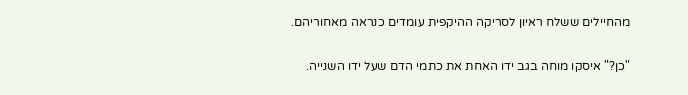מהחיילים ששלח ראיון לסריקה ההיקפית עומדים כנראה מאחוריהם.

"כן?" איסקו מוחה בגב ידו האחת את כתמי הדם שעל ידו השנייה.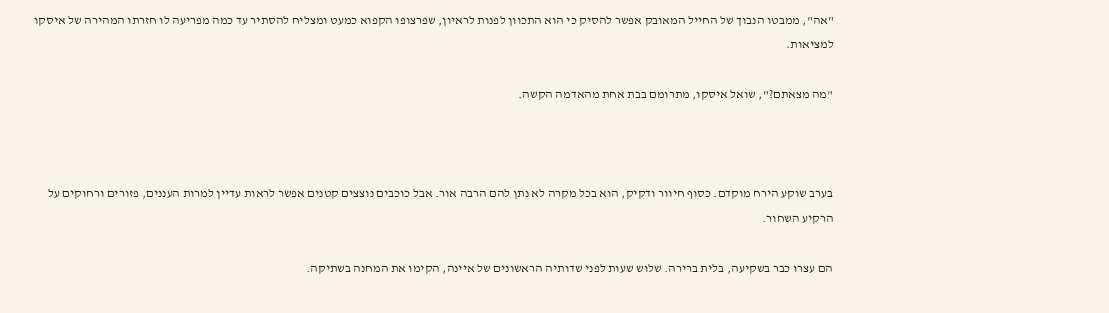"אה", ממבטו הנבוך של החייל המאובק אפשר להסיק כי הוא התכוון לפנות לראיון, שפרצופו הקפוא כמעט ומצליח להסתיר עד כמה מפריעה לו חזרתו המהירה של איסקו למציאות.

"מה מצאתם?", שואל איסקו, מתרומם בבת אחת מהאדמה הקשה.



בערב שוקע הירח מוקדם. כסוף חיוור ודקיק, הוא בכל מקרה לא נתן להם הרבה אור. אבל כוכבים נוצצים קטנים אפשר לראות עדיין למרות העננים, פזורים ורחוקים על הרקיע השחור.

הם עצרו כבר בשקיעה, בלית ברירה. שלוש שעות לפני שדותיה הראשונים של איינה, הקימו את המחנה בשתיקה.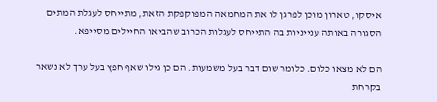איסקו, טארון מוכן לפרגן לו את המחמאה המפוקפקת הזאת, מתייחס לעגלת המתים הסגורה באותה ענייניות בה התייחס לעגלות הכרוב שהביאו החיילים מסייפא.

הם לא מצאו כלום. כלומר שום דבר בעל משמעות. הם כן גילו שאף חפץ בעל ערך לא נשאר בקרחת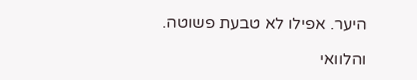היער. אפילו לא טבעת פשוטה.

והלוואי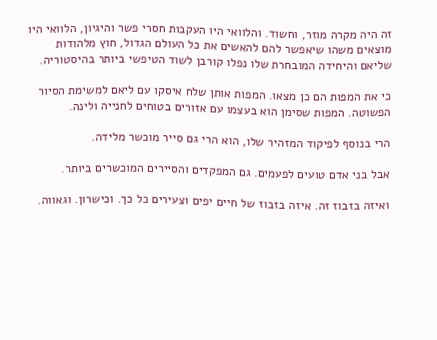זה היה מקרה מוזר, וחשוד. והלוואי היו העקבות חסרי פשר והיגיון, הלוואי היו מוצאים משהו שיאפשר להם להאשים את כל העולם הגדול, חוץ מלהודות שליאם והיחידה המובחרת שלו נפלו קורבן לשוד הטיפשי ביותר בהיסטוריה.

כי את המפות הם כן מצאו. המפות אותן שלח איסקו עם ליאם למשימת הסיור הפשוטה. המפות שסימן הוא בעצמו עם אזורים בטוחים לחנייה ולינה.

הרי בנוסף לפיקוד המזהיר שלו, הוא הרי גם סייר מוכשר מלידה.

אבל בני אדם טועים לפעמים. גם המפקדים והסיירים המוכשרים ביותר.

ואיזה בזבוז זה. איזה בזבוז של חיים יפים וצעירים כל כך. וכישרון. וגאווה.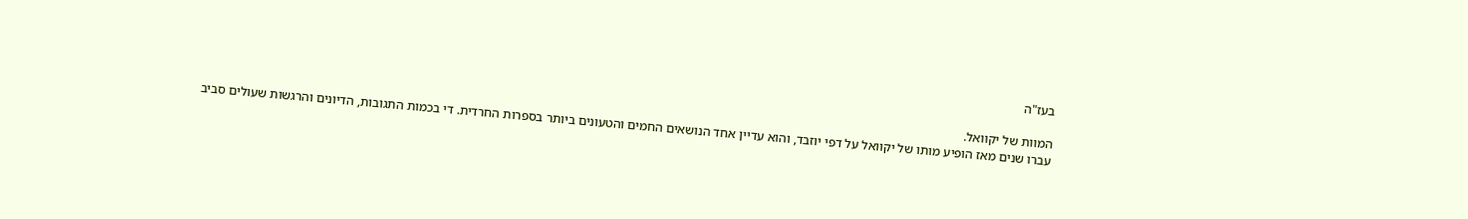בעז"ה

המוות של יקוואל.
עברו שנים מאז הופיע מותו של יקוואל על דפי יוזבד, והוא עדיין אחד הנושאים החמים והטעונים ביותר בספרות החרדית. די בכמות התגובות, הדיונים והרגשות שעולים סביב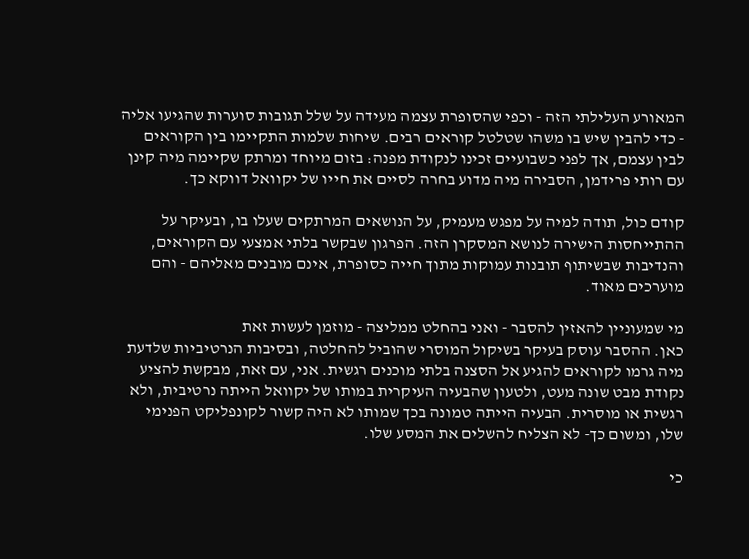המאורע העלילתי הזה - וכפי שהסופרת עצמה מעידה על שלל תגובות סוערות שהגיעו אליה - כדי להבין שיש בו משהו שטלטל קוראים רבים. שיחות שלמות התקיימו בין הקוראים לבין עצמם, אך לפני כשבועיים זכינו לנקודת מפנה: בזום מיוחד ומרתק שקיימה מיה קינן עם רותי פרידמן, הסבירה מיה מדוע בחרה לסיים את חייו של יקוואל דווקא כך.

קודם כול, תודה למיה על מפגש מעמיק, על הנושאים המרתקים שעלו בו, ובעיקר על ההתייחסות הישירה לנושא המסקרן הזה. הפרגון שבקשר בלתי אמצעי עם הקוראים, והנדיבות שבשיתוף תובנות עמוקות מתוך חייה כסופרת, אינם מובנים מאליהם - והם מוערכים מאוד.

מי שמעוניין להאזין להסבר - ואני בהחלט ממליצה - מוזמן לעשות זאת
כאן. ההסבר עוסק בעיקר בשיקול המוסרי שהוביל להחלטה, ובסיבות הנרטיביות שלדעת מיה גרמו לקוראים להגיע אל הסצנה בלתי מוכנים רגשית. אני, עם זאת, מבקשת להציע נקודת מבט שונה מעט, ולטעון שהבעיה העיקרית במותו של יקוואל הייתה נרטיבית, ולא רגשית או מוסרית. הבעיה הייתה טמונה בכך שמותו לא היה קשור לקונפליקט הפנימי שלו, ומשום כך- לא הצליח להשלים את המסע שלו.

כי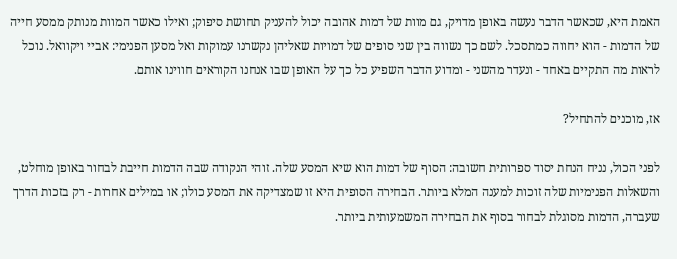האמת היא, שכאשר הדבר נעשה באופן מדויק, גם מוות של דמות אהובה יכול להעניק תחושת סיפוק; ואילו כאשר המוות מנותק ממסע חייה של הדמות - הוא יחווה כמתסכל. לשם כך נשווה בין שני סופים של דמויות שאליהן נקשרנו עמוקות ואל מסען הפנימי: אביי ויקוואל. נוכל לראות מה התקיים באחד - ונעדר מהשני - ומדוע הדבר השפיע כל כך על האופן שבו אנחנו הקוראים חווינו אותם.

אז, מוכנים להתחיל?

לפני הכול, נניח הנחת יסוד ספרותית חשובה: הסוף של דמות הוא שיא המסע שלה. זוהי הנקודה שבה הדמות חייבת לבחור באופן מוחלט, והשאלות הפנימיות שלה זוכות למענה המלא ביותר. הבחירה הסופית היא זו שמצדיקה את המסע כולו; או במילים אחרות - רק בזכות הדרך שעברה, הדמות מסוגלת לבחור בסוף את הבחירה המשמעותית ביותר.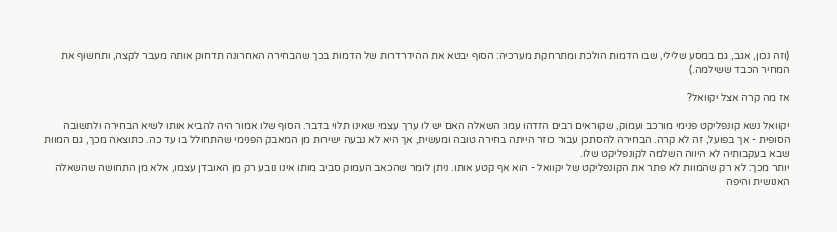(וזה נכון, אגב, גם במסע שלילי, שבו הדמות הולכת ומתרחקת מערכיה: הסוף יבטא את ההידרדרות של הדמות בכך שהבחירה האחרונה תדחוק אותה מעבר לקצה, ותחשוף את המחיר הכבד ששילמה.)

אז מה קרה אצל יקוואל?

יקוואל נשא קונפליקט פנימי מורכב ועמוק, שקוראים רבים הזדהו עמו: השאלה האם יש לו ערך עצמי שאינו תלוי בדבר. הסוף שלו אמור היה להביא אותו לשיא הבחירה ולתשובה הסופית - אך בפועל, זה לא קרה. הבחירה להסתכן עבור כוזר הייתה בחירה טובה ומעשית, אך היא לא נבעה ישירות מן המאבק הפנימי שהתחולל בו עד כה. כתוצאה מכך, גם המוות שבא בעקבותיה לא היווה השלמה לקונפליקט שלו.
יותר מכך: לא רק שהמוות לא פתר את הקונפליקט של יקוואל - הוא אף קטע אותו. ניתן לומר שהכאב העמוק סביב מותו אינו נובע רק מן האובדן עצמו, אלא מן התחושה שהשאלה האנושית והיפה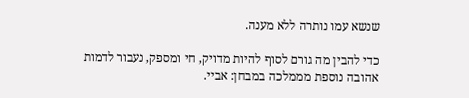שנשא עמו נותרה ללא מענה.

כדי להבין מה גורם לסוף להיות מדויק, חי ומספק, נעבור לדמות אהובה נוספת מממלכה במבחן: אביי.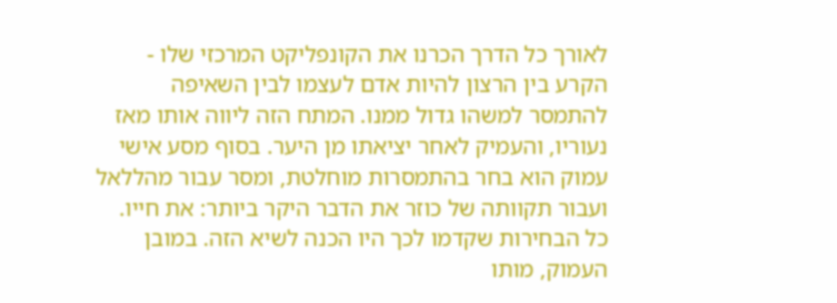לאורך כל הדרך הכרנו את הקונפליקט המרכזי שלו - הקרע בין הרצון להיות אדם לעצמו לבין השאיפה להתמסר למשהו גדול ממנו. המתח הזה ליווה אותו מאז נעוריו, והעמיק לאחר יציאתו מן היער. בסוף מסע אישי עמוק הוא בחר בהתמסרות מוחלטת, ומסר עבור מהללאל ועבור תקוותה של כוזר את הדבר היקר ביותר: את חייו. כל הבחירות שקדמו לכך היו הכנה לשיא הזה. במובן העמוק, מותו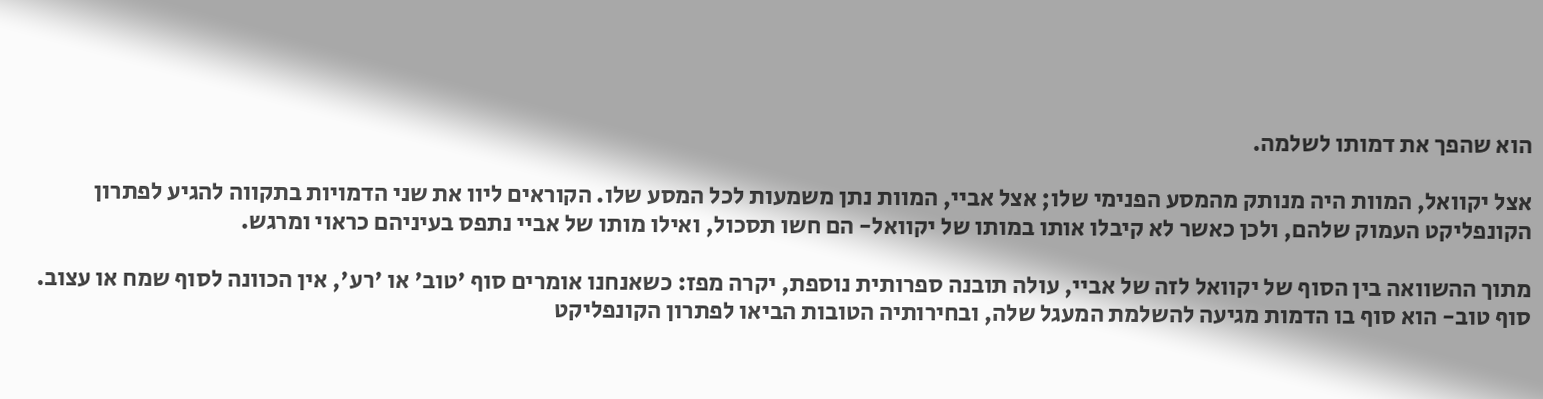הוא שהפך את דמותו לשלמה.

אצל יקוואל, המוות היה מנותק מהמסע הפנימי שלו; אצל אביי, המוות נתן משמעות לכל המסע שלו. הקוראים ליוו את שני הדמויות בתקווה להגיע לפתרון הקונפליקט העמוק שלהם, ולכן כאשר לא קיבלו אותו במותו של יקוואל- הם חשו תסכול, ואילו מותו של אביי נתפס בעיניהם כראוי ומרגש.

מתוך ההשוואה בין הסוף של יקוואל לזה של אביי, עולה תובנה ספרותית נוספת, יקרה מפז: כשאנחנו אומרים סוף 'טוב' או 'רע', אין הכוונה לסוף שמח או עצוב. סוף טוב- הוא סוף בו הדמות מגיעה להשלמת המעגל שלה, ובחירותיה הטובות הביאו לפתרון הקונפליקט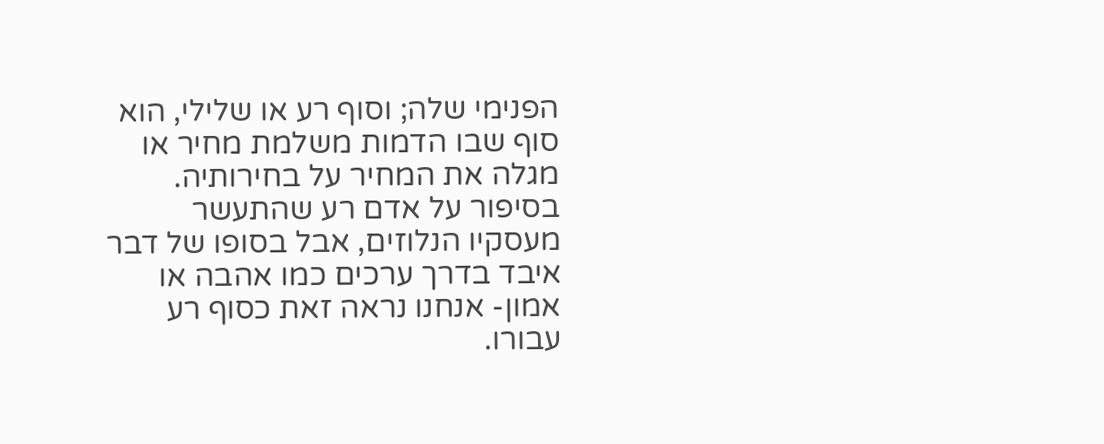הפנימי שלה; וסוף רע או שלילי, הוא סוף שבו הדמות משלמת מחיר או מגלה את המחיר על בחירותיה. בסיפור על אדם רע שהתעשר מעסקיו הנלוזים, אבל בסופו של דבר איבד בדרך ערכים כמו אהבה או אמון- אנחנו נראה זאת כסוף רע עבורו.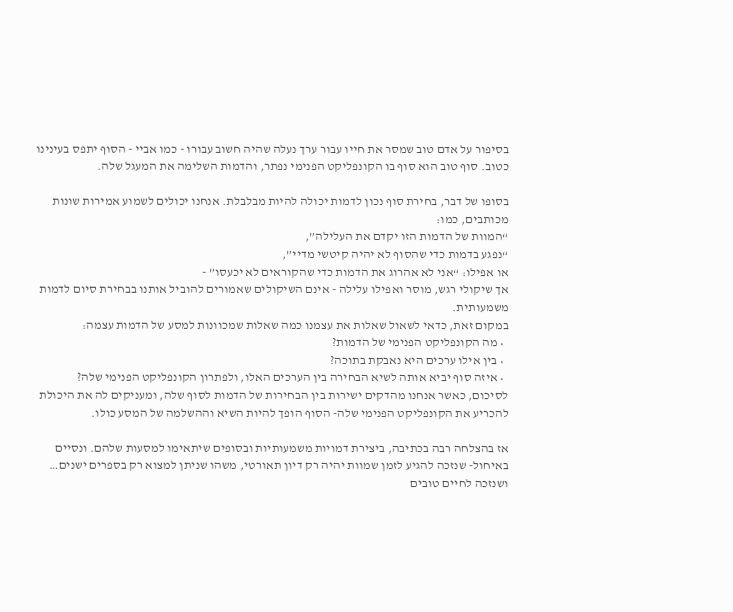בסיפור על אדם טוב שמסר את חייו עבור ערך נעלה שהיה חשוב עבורו - כמו אביי - הסוף יתפס בעינינו כטוב. סוף טוב הוא סוף בו הקונפליקט הפנימי נפתר, והדמות השלימה את המעגל שלה.

בסופו של דבר, בחירת סוף נכון לדמות יכולה להיות מבלבלת. אנחנו יכולים לשמוע אמירות שונות מכותבים, כמו:
“המוות של הדמות הזו יקדם את העלילה”,
“נפגע בדמות כדי שהסוף לא יהיה קיטשי מדיי”,
או אפילו: “אני לא אהרוג את הדמות כדי שהקוראים לא יכעסו” -
אך שיקולי רגש, מוסר ואפילו עלילה - אינם השיקולים שאמורים להוביל אותנו בבחירת סיום לדמות משמעותית.
במקום זאת, כדאי לשאול שאלות את עצמנו כמה שאלות שמכוונות למסע של הדמות עצמה:
  • מה הקונפליקט הפנימי של הדמות?
  • בין אילו ערכים היא נאבקת בתוכה?
  • איזה סוף יביא אותה לשיא הבחירה בין הערכים האלו, ולפתרון הקונפליקט הפנימי שלה?
לסיכום, כאשר אנחנו מהדקים ישירות בין הבחירות של הדמות לסוף שלה, ומעניקים לה את היכולת להכריע את הקונפליקט הפנימי שלה- הסוף הופך להיות השיא וההשלמה של המסע כולו.

אז בהצלחה רבה בכתיבה, ביצירת דמויות משמעותיות ובסופים שיתאימו למסעות שלהם. ונסיים באיחול- שנזכה להגיע לזמן שמוות יהיה רק דיון תאורטי, משהו שניתן למצוא רק בספרים ישנים… ושנזכה לחיים טובים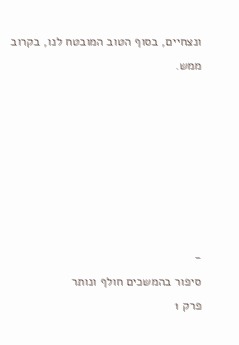ונצחיים, בסוף הטוב המובטח לנו, בקרוב ממש.







-
סיפור בהמשכים חולף ונותר
פרק 1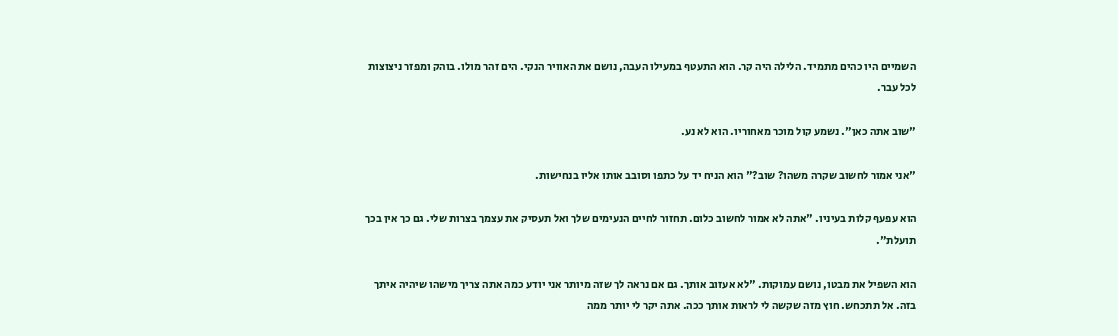השמיים היו כהים מתמיד. הלילה היה קר. הוא התעטף במעילו העבה, נושם את האוויר הנקי. הים זהר מולו. בוהק ומפזר ניצוצות לכל עבר.

"שוב אתה כאן". נשמע קול מוכר מאחוריו. הוא לא נע.

"אני אמור לחשוב שקרה משהו? שוב?" הוא הניח יד על כתפו וסובב אותו אליו בנחישות.

הוא עפעף קלות בעיניו. "אתה לא אמור לחשוב כלום. תחזור לחיים הנעימים שלך ואל תעסיק את עצמך בצרות שלי. גם כך אין בכך תועלת".

הוא השפיל את מבטו, נושם עמוקות. "לא אעזוב אותך. גם אם נראה לך שזה מיותר אני יודע כמה אתה צריך מישהו שיהיה איתך בזה. אל תתכחש. חוץ מזה שקשה לי לראות אותך ככה. אתה יקר לי יותר ממה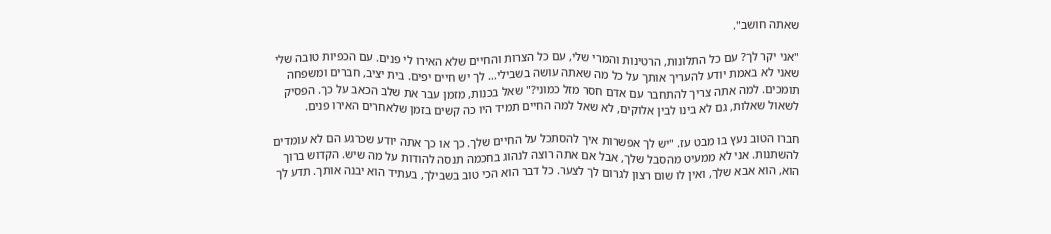שאתה חושב".

"אני יקר לך? עם כל התלונות, הרטינות והמרי שלי, עם כל הצרות והחיים שלא האירו לי פנים. עם הכפיות טובה שלי שאני לא באמת יודע להעריך אותך על כל מה שאתה עושה בשבילי… לך יש חיים יפים. בית יציב, חברים ומשפחה תומכים. למה אתה צריך להתחבר עם אדם חסר מזל כמוני?" שאל בכנות, מזמן עבר את שלב הכאב על כך. הפסיק לשאול שאלות, גם לא בינו לבין אלוקים, לא שאל למה החיים תמיד היו כה קשים בזמן שלאחרים האירו פנים.

חברו הטוב נעץ בו מבט עז. "יש לך אפשרות איך להסתכל על החיים שלך. כך או כך אתה יודע שכרגע הם לא עומדים להשתנות. אני לא ממעיט מהסבל שלך, אבל אם אתה רוצה לנהוג בחכמה תנסה להודות על מה שיש. הקדוש ברוך הוא, הוא אבא שלך, ואין לו שום רצון לגרום לך לצער. כל דבר הוא הכי טוב בשבילך, בעתיד הוא יבנה אותך. תדע לך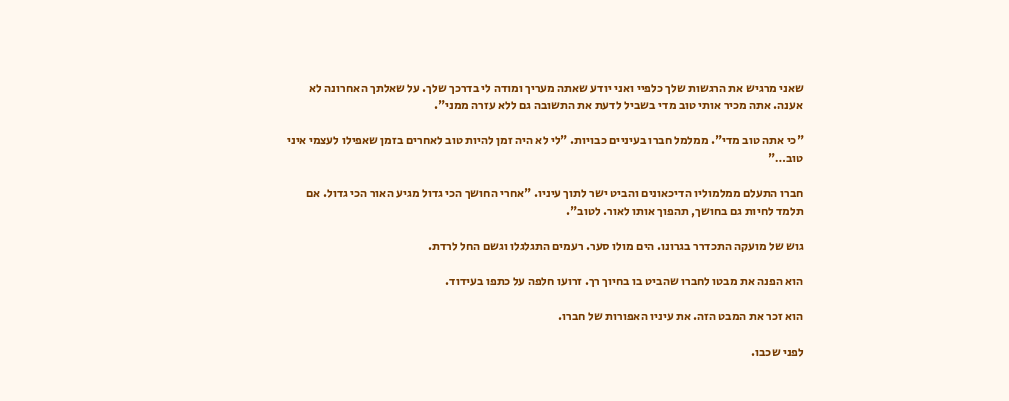שאני מרגיש את הרגשות שלך כלפיי ואני יודע שאתה מעריך ומודה לי בדרכך שלך. על שאלתך האחרונה לא אענה. אתה מכיר אותי טוב מדי בשביל לדעת את התשובה גם ללא עזרה ממני".

"כי אתה טוב מדי". ממלמל חברו בעיניים כבויות. "לי לא היה זמן להיות טוב לאחרים בזמן שאפילו לעצמי איני טוב…"

חברו התעלם ממלמוליו הדיכאונים והביט ישר לתוך עיניו. "אחרי החושך הכי גדול מגיע האור הכי גדול. אם תלמד לחיות גם בחושך, תהפוך אותו לאור. לטוב".

גוש של מועקה התכדרר בגרונו. הים מולו סער. רעמים התגלגלו וגשם החל לרדת.

הוא הפנה את מבטו לחברו שהביט בו בחיוך רך. זרועו חלפה על כתפו בעידוד.

הוא זכר את המבט הזה. את עיניו האפורות של חברו.

לפני שכבו.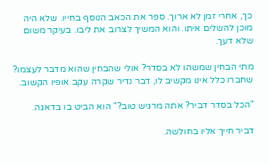כך, אחרי זמן לא ארוך. ספר את הכאב הנוסף בחייו. שלא היה מוכן להשלים איתו. והוא המשיך לצרוב את ליבו. בעיקר משום שלא דעך.

מתי הבחין שמשהו לא בסדר? אולי שהבחין שהוא מדבר לעצמו? שחברו כלל אינו מקשיב לו, דבר נדיר שקרה עקב אופיו הקשוב.

"הכל בסדר דביר? אתה מרגיש טוב?" הוא הביט בו בדאגה.

דביר חייך אליו בחולשה.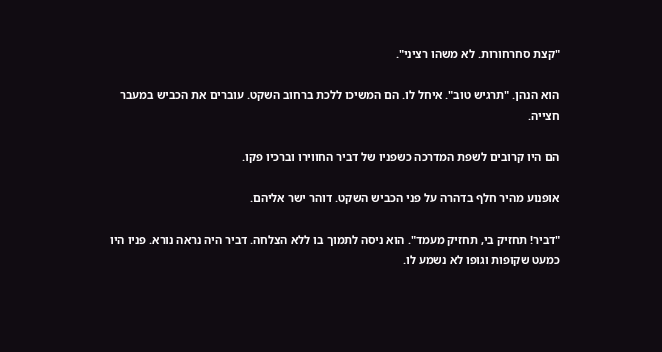"קצת סחרחורות. לא משהו רציני".

הוא הנהן. "תרגיש טוב". איחל לו. הם המשיכו ללכת ברחוב השקט. עוברים את הכביש במעבר חצייה.

הם היו קרובים לשפת המדרכה כשפניו של דביר החווירו וברכיו פקו.

אופנוע מהיר חלף בדהרה על פני הכביש השקט. דוהר ישר אליהם.

"דביר! תחזיק בי, תחזיק מעמד". הוא ניסה לתמוך בו ללא הצלחה. דביר היה נראה נורא. פניו היו כמעט שקופות וגופו לא נשמע לו.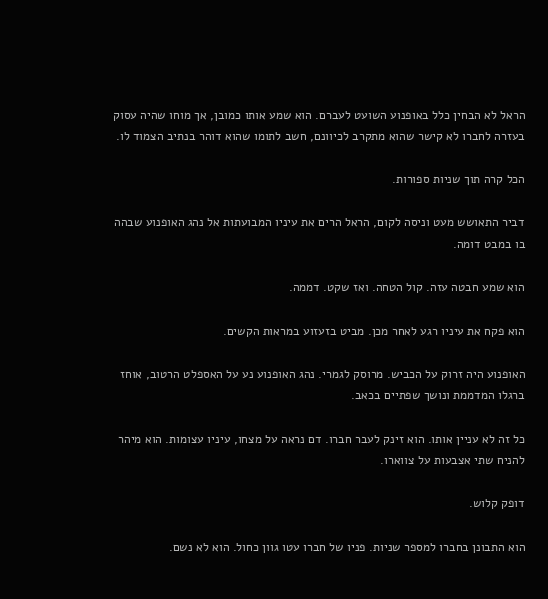הראל לא הבחין כלל באופנוע השועט לעברם. הוא שמע אותו כמובן, אך מוחו שהיה עסוק בעזרה לחברו לא קישר שהוא מתקרב לכיוונם, חשב לתומו שהוא דוהר בנתיב הצמוד לו.

הכל קרה תוך שניות ספורות.

דביר התאושש מעט וניסה לקום, הראל הרים את עיניו המבועתות אל נהג האופנוע שבהה בו במבט דומה.

הוא שמע חבטה עזה. קול הטחה. ואז שקט. דממה.

הוא פקח את עיניו רגע לאחר מכן. מביט בזעזוע במראות הקשים.

האופנוע היה זרוק על הכביש. מרוסק לגמרי. נהג האופנוע נע על האספלט הרטוב, אוחז ברגלו המדממת ונושך שפתיים בכאב.

כל זה לא עניין אותו. הוא זינק לעבר חברו. דם נראה על מצחו, עיניו עצומות. הוא מיהר להניח שתי אצבעות על צווארו.

דופק קלוש.

הוא התבונן בחברו למספר שניות. פניו של חברו עטו גוון כחול. הוא לא נשם.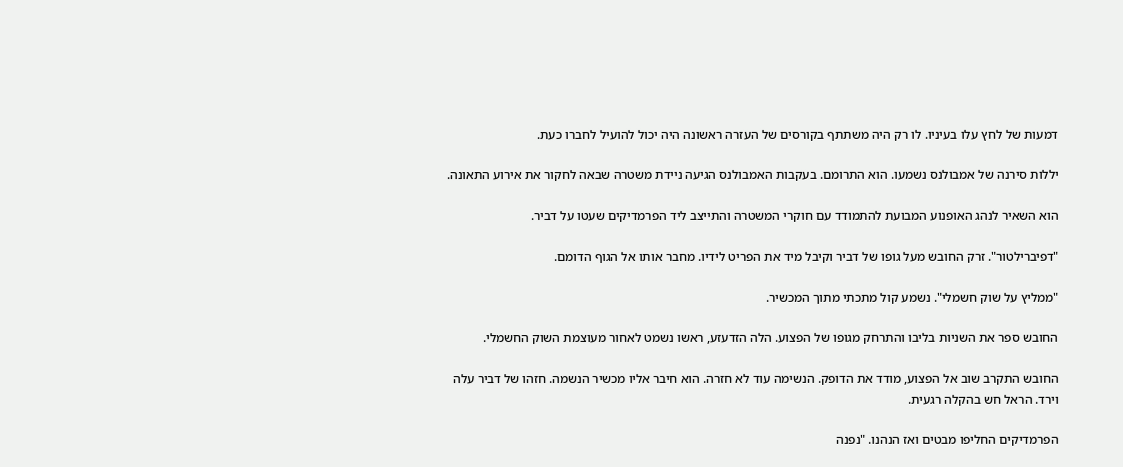דמעות של לחץ עלו בעיניו. לו רק היה משתתף בקורסים של העזרה ראשונה היה יכול להועיל לחברו כעת.

יללות סירנה של אמבולנס נשמעו. הוא התרומם. בעקבות האמבולנס הגיעה ניידת משטרה שבאה לחקור את אירוע התאונה.

הוא השאיר לנהג האופנוע המבועת להתמודד עם חוקרי המשטרה והתייצב ליד הפרמדיקים שעטו על דביר.

"דפיברילטור". זרק החובש מעל גופו של דביר וקיבל מיד את הפריט לידיו. מחבר אותו אל הגוף הדומם.

"ממליץ על שוק חשמלי". נשמע קול מתכתי מתוך המכשיר.

החובש ספר את השניות בליבו והתרחק מגופו של הפצוע. הלה הזדעזע, ראשו נשמט לאחור מעוצמת השוק החשמלי.

החובש התקרב שוב אל הפצוע, מודד את הדופק. הנשימה עוד לא חזרה. הוא חיבר אליו מכשיר הנשמה. חזהו של דביר עלה וירד. הראל חש בהקלה רגעית.

הפרמדיקים החליפו מבטים ואז הנהנו. "נפנה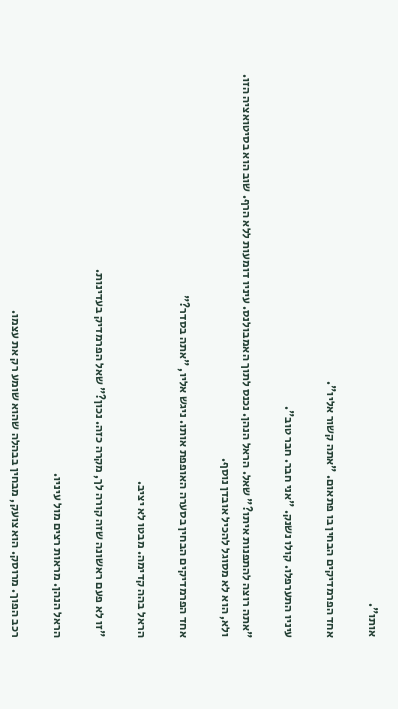אותו".

אחד הפרמדיקים הבחין בו פתאום. "אתה קשור אליו".

עיניו התערפלו. קולו נשנק. "אני חבר. חבר טוב".

"אתה רוצה להתפנות איתו?" שאל. הראל הנהן. נכנס לתוך האמבולנס. עיניו דומעות ללא הרף. שוב הוא בסיטואציה הזו. ולא, הוא לא מסוגל להכיל אובדן נוסף.

אחד הפרמדיקים הבחין בסערה האופפת אותו. ניגש אליו, "אתה בסדר?"

הראל בהה קדימה. מבטו לא יציב.

"זו לא פעם ראשונה שזה קורה לך, מקרה כזה. נכון?" שאל הפרמדיק בעדינות.

הראל הנהן. מראות רצים מול עיניו.

רכב הפוך. מרוסק. הוא צועק, מבחין בבהלה שהוא שומע רק את עצמו.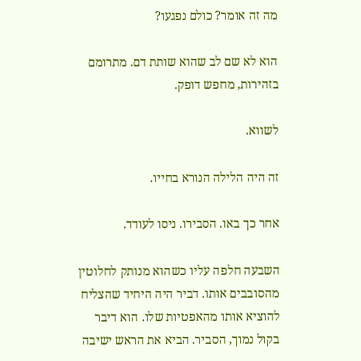מה זה אומר? כולם נפגעו?

הוא לא שם לב שהוא שותת דם. מתרומם בזהירות, מחפש דופק.

לשווא.

זה היה הלילה הנורא בחייו.

אחר כך באו. הסבירו. ניסו לעודד.

השבעה חלפה עליו כשהוא מנותק לחלוטין מהסובבים אותו. דביר היה היחיד שהצליח להוציא אותו מהאפטיות שלו. הוא דיבר בקול נמוך, הסביר. הביא את הראש ישיבה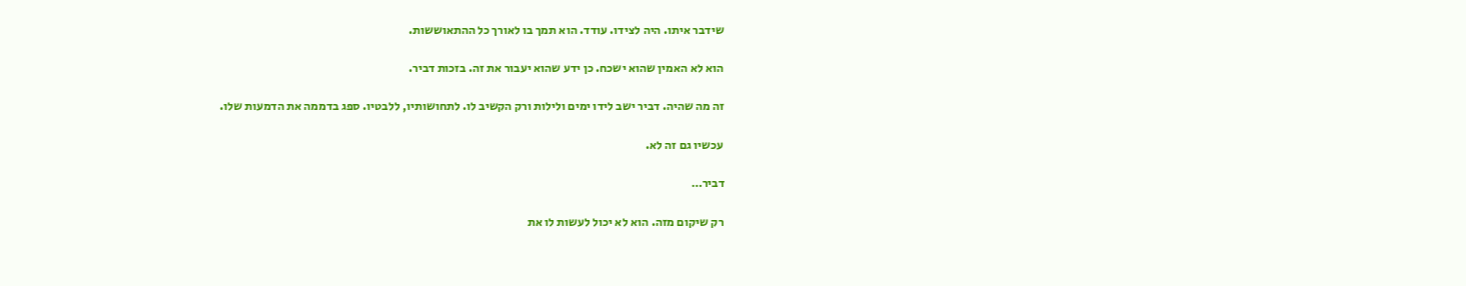שידבר איתו. היה לצידו. עודד. הוא תמך בו לאורך כל ההתאוששות.

הוא לא האמין שהוא ישכח. כן ידע שהוא יעבור את זה. בזכות דביר.

זה מה שהיה. דביר ישב לידו ימים ולילות ורק הקשיב לו. לתחושותיו, ללבטיו. ספג בדממה את הדמעות שלו.

עכשיו גם זה לא.

דביר…

רק שיקום מזה. הוא לא יכול לעשות לו את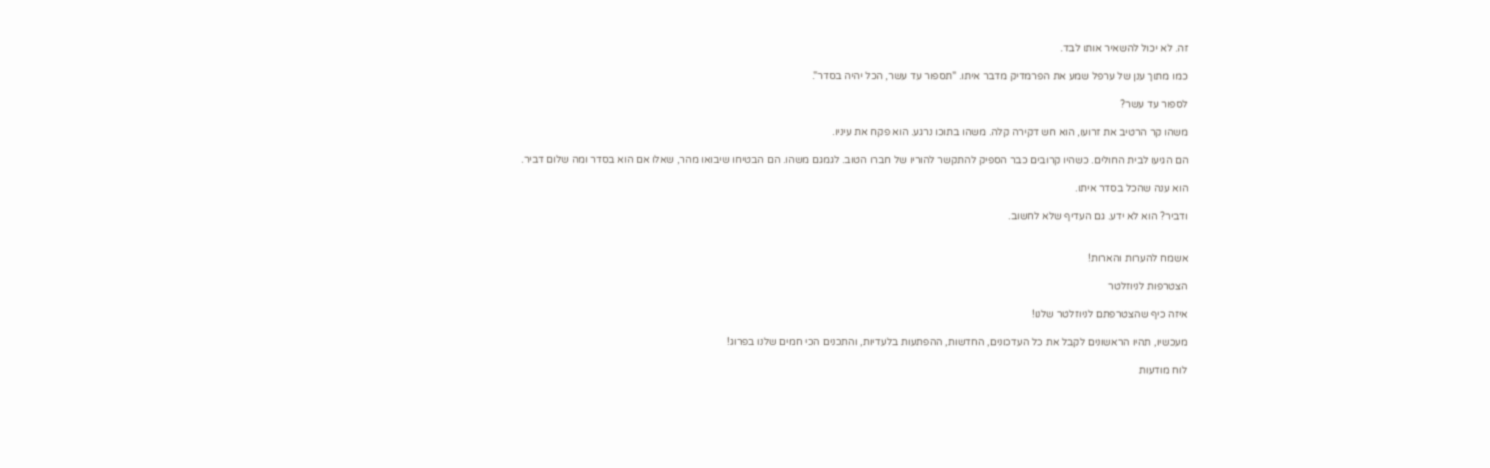זה. לא יכול להשאיר אותו לבד.

כמו מתוך ענן של ערפל שמע את הפרמדיק מדבר איתו. "תספור עד עשר, הכל יהיה בסדר".

לספור עד עשר?

משהו קר הרטיב את זרועו, הוא חש דקירה קלה. משהו בתוכו נרגע. הוא פקח את עיניו.

הם הגיעו לבית החולים. כשהיו קרובים כבר הספיק להתקשר להוריו של חברו הטוב. לגמגם משהו. הם הבטיחו שיבואו מהר, שאלו אם הוא בסדר ומה שלום דביר.

הוא ענה שהכל בסדר איתו.

ודביר? הוא לא ידע. גם העדיף שלא לחשוב.


אשמח להערות והארות!

הצטרפות לניוזלטר

איזה כיף שהצטרפתם לניוזלטר שלנו!

מעכשיו, תהיו הראשונים לקבל את כל העדכונים, החדשות, ההפתעות בלעדיות, והתכנים הכי חמים שלנו בפרוג!

לוח מודעות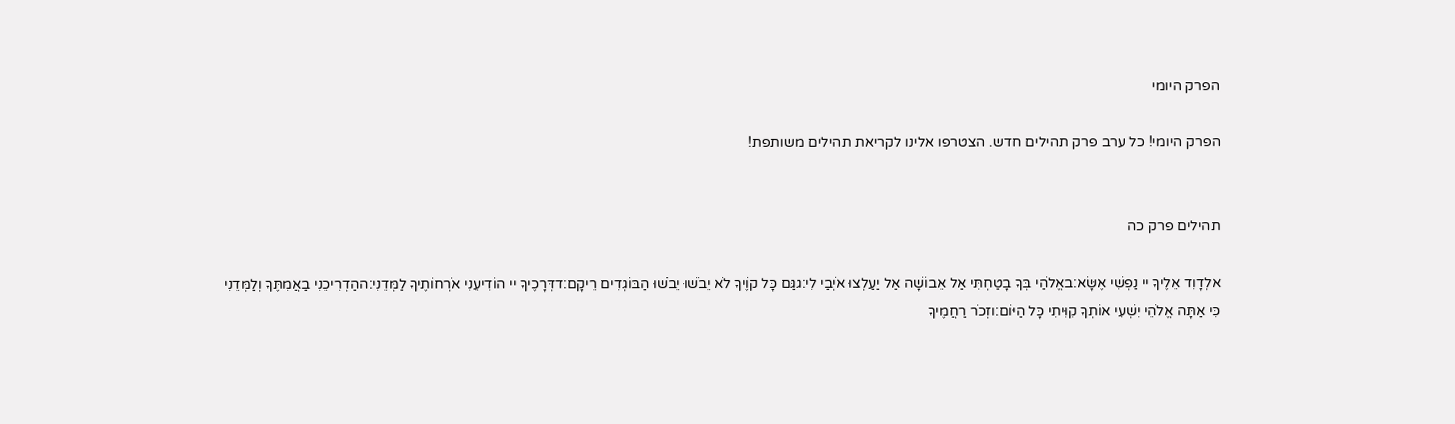הפרק היומי

הפרק היומי! כל ערב פרק תהילים חדש. הצטרפו אלינו לקריאת תהילים משותפת!


תהילים פרק כה

אלְדָוִד אֵלֶיךָ יי נַפְשִׁי אֶשָּׂא:באֱלֹהַי בְּךָ בָטַחְתִּי אַל אֵבוֹשָׁה אַל יַעַלְצוּ אֹיְבַי לִי:גגַּם כָּל קוֶֹיךָ לֹא יֵבֹשׁוּ יֵבֹשׁוּ הַבּוֹגְדִים רֵיקָם:דדְּרָכֶיךָ יי הוֹדִיעֵנִי אֹרְחוֹתֶיךָ לַמְּדֵנִי:ההַדְרִיכֵנִי בַאֲמִתֶּךָ וְלַמְּדֵנִי כִּי אַתָּה אֱלֹהֵי יִשְׁעִי אוֹתְךָ קִוִּיתִי כָּל הַיּוֹם:וזְכֹר רַחֲמֶיךָ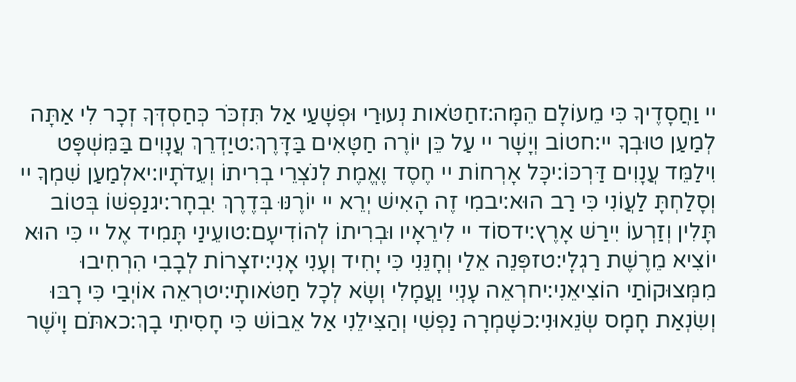יי וַחֲסָדֶיךָ כִּי מֵעוֹלָם הֵמָּה:זחַטֹּאות נְעוּרַי וּפְשָׁעַי אַל תִּזְכֹּר כְּחַסְדְּךָ זְכָר לִי אַתָּה לְמַעַן טוּבְךָ יי:חטוֹב וְיָשָׁר יי עַל כֵּן יוֹרֶה חַטָּאִים בַּדָּרֶךְ:טיַדְרֵךְ עֲנָוִים בַּמִּשְׁפָּט וִילַמֵּד עֲנָוִים דַּרְכּוֹ:יכָּל אָרְחוֹת יי חֶסֶד וֶאֱמֶת לְנֹצְרֵי בְרִיתוֹ וְעֵדֹתָיו:יאלְמַעַן שִׁמְךָ יי וְסָלַחְתָּ לַעֲוֹנִי כִּי רַב הוּא:יבמִי זֶה הָאִישׁ יְרֵא יי יוֹרֶנּוּ בְּדֶרֶךְ יִבְחָר:יגנַפְשׁוֹ בְּטוֹב תָּלִין וְזַרְעוֹ יִירַשׁ אָרֶץ:ידסוֹד יי לִירֵאָיו וּבְרִיתוֹ לְהוֹדִיעָם:טועֵינַי תָּמִיד אֶל יי כִּי הוּא יוֹצִיא מֵרֶשֶׁת רַגְלָי:טזפְּנֵה אֵלַי וְחָנֵּנִי כִּי יָחִיד וְעָנִי אָנִי:יזצָרוֹת לְבָבִי הִרְחִיבוּ מִמְּצוּקוֹתַי הוֹצִיאֵנִי:יחרְאֵה עָנְיִי וַעֲמָלִי וְשָׂא לְכָל חַטֹּאותָי:יטרְאֵה אוֹיְבַי כִּי רָבּוּ וְשִׂנְאַת חָמָס שְׂנֵאוּנִי:כשָׁמְרָה נַפְשִׁי וְהַצִּילֵנִי אַל אֵבוֹשׁ כִּי חָסִיתִי בָךְ:כאתֹּם וָיֹשֶׁר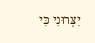יִצְּרוּנִי כִּי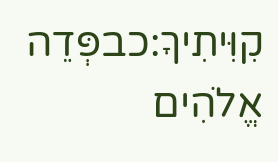קִוִּיתִיךָ:כבפְּדֵה אֱלֹהִים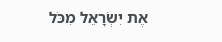אֶת יִשְׂרָאֵל מִכֹּל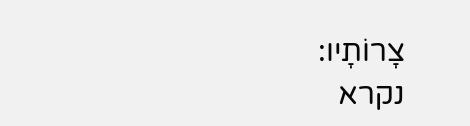צָרוֹתָיו:
נקרא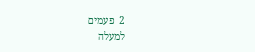2  פעמים
למעלה